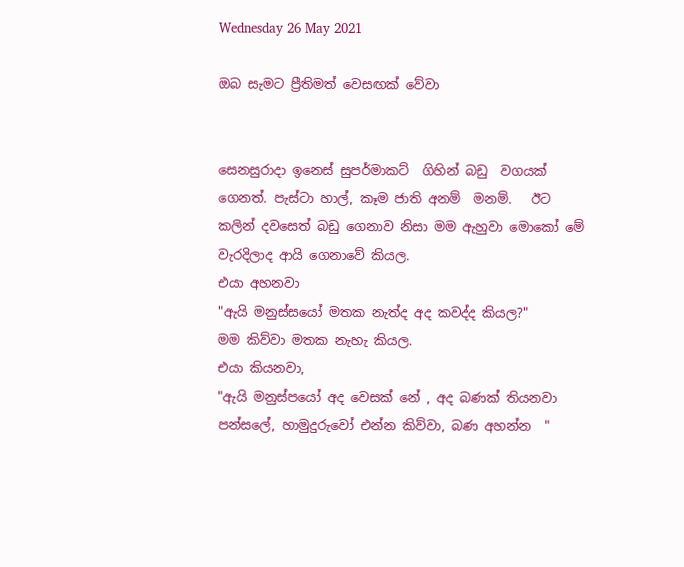Wednesday 26 May 2021

ඔබ සැමට ප්‍රීතිමත් වෙසඟක් වේවා


සෙනසුරාදා ඉනෙස් සුපර්මාකට්  ගිහින් බඩු  වගයක් ගෙනත්. පැස්ටා හාල්, කෑම ජාති අනම්  මනම්.   ඊට කලින් දවසෙත් බඩු ගෙනාව නිසා මම ඇහුවා මොකෝ මේ වැරදිලාද ආයි ගෙනාවේ කියල.
එයා අහනවා
"ඇයි මනුස්සයෝ මතක නැත්ද අද කවද්ද කියල?"
මම කිව්වා මතක නැහැ කියල.
එයා කියනවා,
"ඇයි මනුස්පයෝ අද වෙසක් නේ , අද බණක් තියනවා පන්සලේ, හාමුදුරුවෝ එන්න කිව්වා, බණ අහන්න  "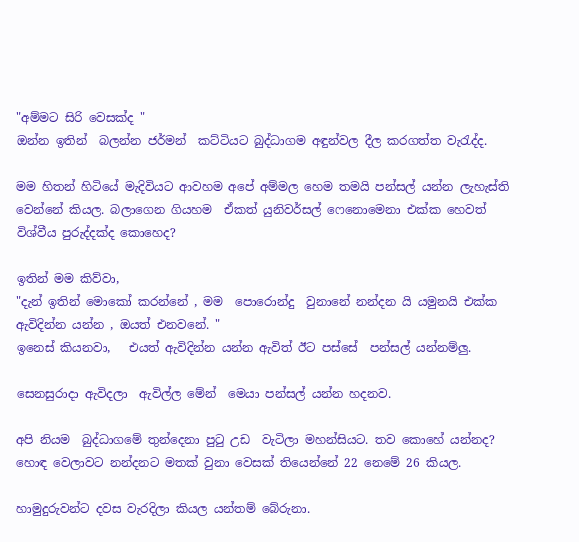"අම්මට සිරි වෙසක්ද "
ඔන්න ඉතින්  බලන්න ජර්මන්  කට්ටියට බුද්ධාගම අඳුන්වල දීල කරගත්ත වැරැද්ද.

මම හිතන් හිටියේ මැදිවියට ආවහම අපේ අම්මල හෙම තමයි පන්සල් යන්න ලැහැස්ති වෙන්නේ කියල. බලාගෙන ගියහම  ඒකත් යුනිවර්සල් ෆෙනොමෙනා එක්ක හෙවත් විශ්වීය පුරුද්දක්ද කොහෙද?

ඉතින් මම කිව්වා,
"දැන් ඉතින් මොකෝ කරන්නේ , මම  පොරොන්දු  වුනානේ නන්දන යි යමුනයි එක්ක ඇවිදින්න යන්න , ඔයත් එනවනේ. "
ඉනෙස් කියනවා,   එයත් ඇවිදින්න යන්න ඇවිත් ඊට පස්සේ  පන්සල් යන්නම්ලු.

සෙනසුරාදා ඇවිදලා  ඇවිල්ල මේන්  මෙයා පන්සල් යන්න හදනව.

අපි නියම  බුද්ධාගමේ තුන්දෙනා පුටු උඩ  වැටිලා මහන්සියට. තව කොහේ යන්නද? හොඳ වෙලාවට නන්දනට මතක් වුනා වෙසක් තියෙන්නේ 22 නෙමේ 26 කියල.

හාමුදුරුවන්ට දවස වැරදිලා කියල යන්තම් බේරුනා.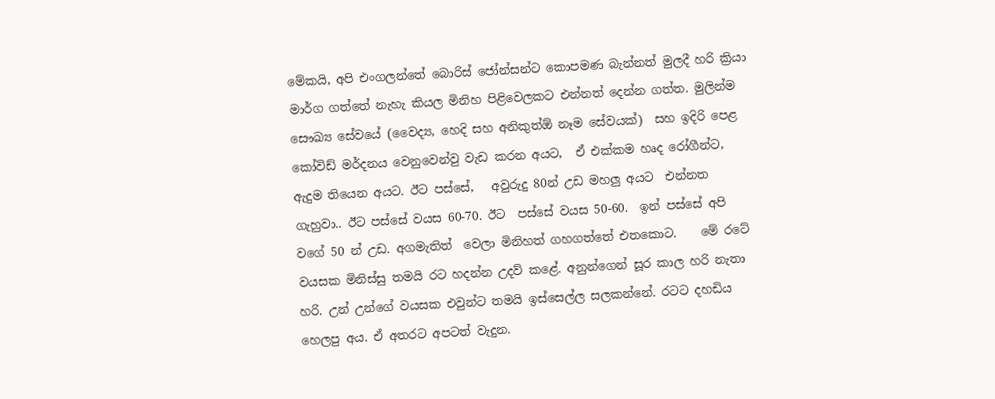මේකයි, අපි එංගලන්තේ බොරිස් ජෝන්සන්ට කොපමණ බැන්නත් මුලදී හරි ක්‍රියා මාර්ග ගත්තේ නැහැ කියල මිනිහ පිළිවෙලකට එන්නත් දෙන්න ගත්ත. මුලින්ම  සෞඛ්‍ය සේවයේ (වෛද්‍ය, හෙදි සහ අනිකුත්ඕ නෑම සේවයක්)  සහ ඉදිරි පෙළ කෝවිඩ් මර්දනය වෙනුවෙන්වු වැඩ කරන අයට,  ඒ එක්කම හෘද රෝගීන්ට, ඇදුම තියෙන අයට. ඊට පස්සේ,   අවුරුදු 80න් උඩ මහලු අයට  එන්නත ගැහුවා.. ඊට පස්සේ වයස 60-70. ඊට  පස්සේ වයස 50-60.  ඉන් පස්සේ අපි වගේ 50 න් උඩ. අගමැතිත්  වෙලා මිනිහත් ගහගත්තේ එතකොට.    මේ රටේ වයසක මිනිස්සු තමයි රට හදන්න උදව් කළේ. අනුන්ගෙන් සූර කාල හරි නැතා හරි. උන් උන්ගේ වයසක එවුන්ට තමයි ඉස්සෙල්ල සලකන්නේ. රටට දහඩිය හෙලපු අය. ඒ අතරට අපටත් වැදුන.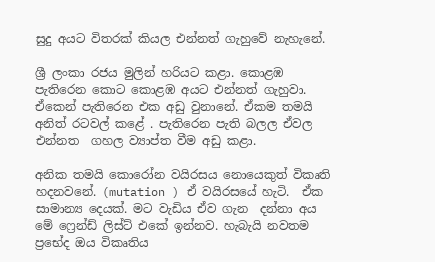සුදු අයට විතරක් කියල එන්නත් ගැහුවේ නැහැනේ.

ශ්‍රී ලංකා රජය මුලින් හරියට කළා. කොළඹ පැතිරෙන කොට කොළඹ අයට එන්නත් ගැහුවා. ඒකෙන් පැතිරෙන එක අඩු වුනානේ. ඒකම තමයි අනිත් රටවල් කළේ . පැතිරෙන පැති බලල ඒවල එන්නත  ගහල ව්‍යාප්ත වීම අඩු කළා.

අනික තමයි කොරෝන වයිරසය නොයෙකුත් විකෘති  හදනවනේ. (mutation ) ඒ වයිරසයේ හැටි.  ඒක සාමාන්‍ය දෙයක්. මට වැඩිය ඒව ගැන  දන්නා අය මේ ෆ්‍රෙන්ඩ් ලිස්ට් එකේ ඉන්නව. හැබැයි නවතම ප්‍රභේද ඔය විකෘතිය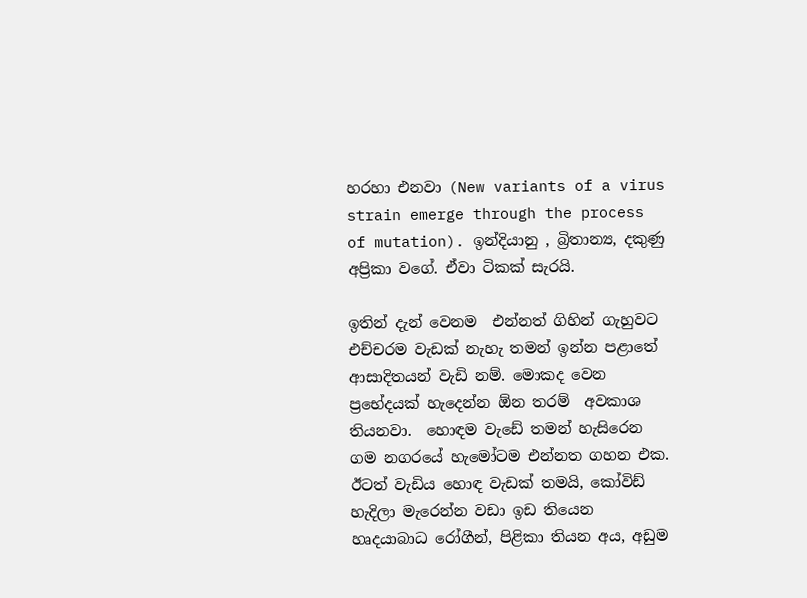හරහා එනවා (New variants of a virus strain emerge through the process of mutation). ඉන්දියානු , බ්‍රිතාන්‍ය, දකුණු අප්‍රිකා වගේ. ඒවා ටිකක් සැරයි.

ඉතින් දැන් වෙනම  එන්නත් ගිහින් ගැහුවට එච්චරම වැඩක් නැහැ තමන් ඉන්න පළාතේ ආසාදිතයන් වැඩි නම්. මොකද වෙන ප්‍රභේදයක් හැදෙන්න ඕන තරම්  අවකාශ තියනවා.  හොඳම වැඩේ තමන් හැසිරෙන ගම නගරයේ හැමෝටම එන්නත ගහන එක.
ඊටත් වැඩිය හොඳ වැඩක් තමයි, කෝවිඩ් හැදිලා මැරෙන්න වඩා ඉඩ තියෙන හෘදයාබාධ රෝගීන්, පිළිකා තියන අය, අඩුම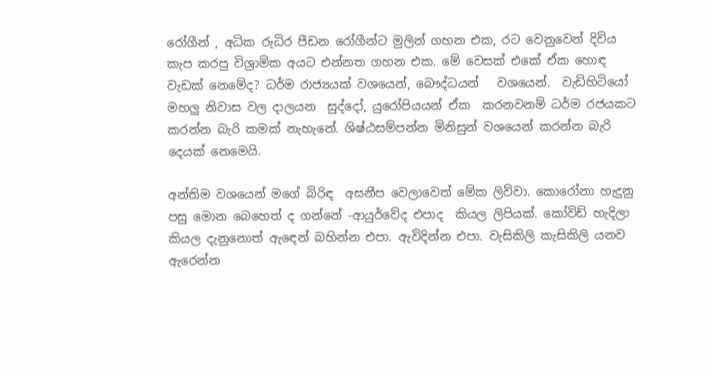රෝගීන් , අධික රුධිර පීඩන රෝගීන්ට මුලින් ගහන එක, රට වෙනුවෙන් දිවිය කැප කරපු විශ්‍රාමික අයට එන්නත ගහන එක. මේ වෙසක් එකේ ඒක හොඳ වැඩක් නෙමේද? ධර්ම රාජ්‍යයක් වශයෙන්, බෞද්ධයන්   වශයෙන්.  වැඩිහිටියෝ මහලු නිවාස වල දාලයන  සුද්දෝ, යුරෝපියයන් ඒක  කරනවනම් ධර්ම රජයකට කරන්න බැරි කමක් නැහැනේ. ශිෂ්ඨසම්පන්න මිනිසුන් වශයෙන් කරන්න බැරි දෙයක් නෙමෙයි.

අන්තිම වශයෙන් මගේ බිරිඳ  අසනීප වෙලාවෙත් මේක ලිව්වා. කොරෝනා හැදුනු පසු මොන බෙහෙත් ද ගන්නේ -ආයුර්වේද එපාද  කියල ලිපියක්. කෝවිඩ් හැදිලා කියල දැනුනොත් ඇඳෙන් බහින්න එපා. ඇවිදින්න එපා. වැසිකිලි කැසිකිලි යනව ඇරෙන්න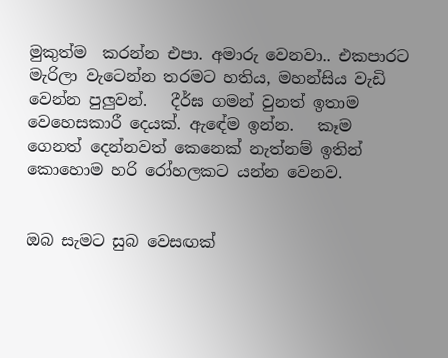මුකුත්ම  කරන්න එපා. අමාරු වෙනවා.. එකපාරට මැරිලා වැටෙන්න තරමට හතිය, මහන්සිය වැඩි වෙන්න පුලුවන්.   දීර්ඝ ගමන් වුනත් ඉතාම වෙහෙසකාරී දෙයක්. ඇඳේම ඉන්න.   කෑම ගෙනත් දෙන්නවත් කෙනෙක් නැත්නම් ඉතින් කොහොම හරි රෝහලකට යන්න වෙනව.


ඔබ සැමට සුබ වෙසඟක්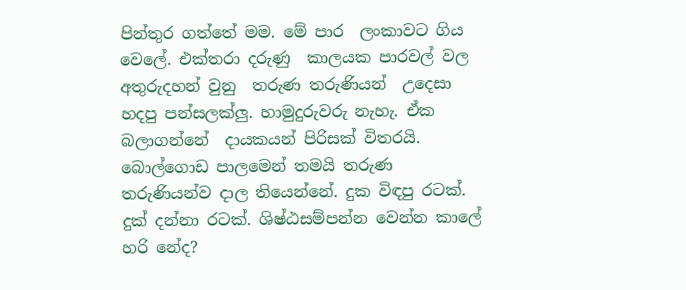පින්තුර ගත්තේ මම. මේ පාර  ලංකාවට ගිය වෙලේ. එක්තරා දරුණු  කාලයක පාරවල් වල  අතුරුදහන් වුනු  තරුණ තරුණියන්  උදෙසා හදපු පන්සලක්ලු. හාමුදුරුවරු නැහැ. ඒක බලාගන්නේ  දායකයන් පිරිසක් විතරයි. බොල්ගොඩ පාලමෙන් තමයි තරුණ තරුණියන්ව දාල තියෙන්නේ. දුක විඳපු රටක්. දුක් දන්නා රටක්. ශිෂ්ඨසම්පන්න වෙන්න කාලේ හරි නේද?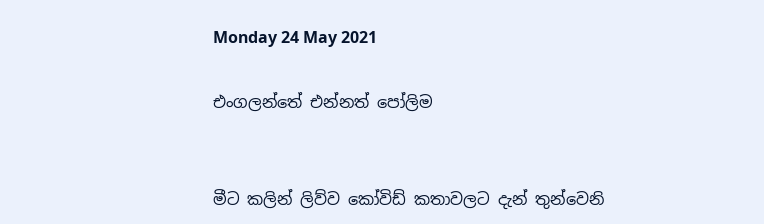Monday 24 May 2021

එංගලන්තේ එන්නත් පෝලිම


මීට කලින් ලිව්ව කෝවිඩ් කතාවලට දැන් තුන්වෙනි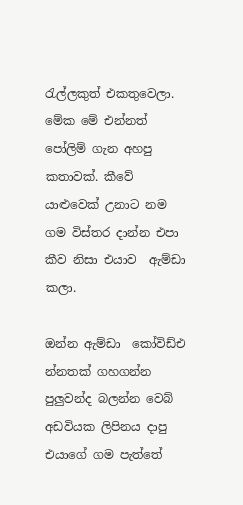රැල්ලකුත් එකතුවෙලා.  මේක මේ එන්නත් පෝලිම් ගැන අහපු කතාවක්. කීවේ යාළුවෙක් උනාට නම ගම විස්තර දාන්න එපා කීව නිසා එයාව  ඇම්ඩා කලා.

ඔන්න ඇම්ඩා  කෝවිඩ්එ න්නතක් ගහගන්න පුලුවන්ද බලන්න වෙබ් අඩවියක ලිපිනය දාපු එයාගේ ගම පැත්තේ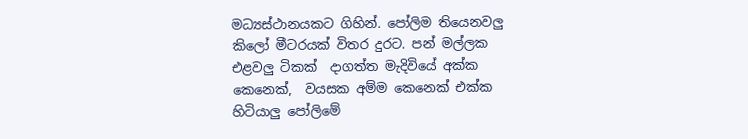මධ්‍යස්ථානයකට ගිහින්. පෝලිම තියෙනවලු කිලෝ මීටරයක් විතර දුරට. පන් මල්ලක එළවලු ටිකක්  දාගත්ත මැදිවියේ අක්ක කෙනෙක්,  වයසක අම්ම කෙනෙක් එක්ක හිටියාලු පෝලිමේ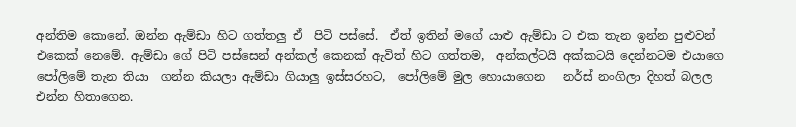අන්තිම කොනේ. ඔන්න ඇම්ඩා හිට ගත්තලු ඒ  පිටි පස්සේ.  ඒත් ඉතින් මගේ යාළු ඇම්ඩා ට එක තැන ඉන්න පුළුවන් එකෙක් නෙමේ. ඇම්ඩා ගේ පිටි පස්සෙන් අන්කල් කෙනක් ඇවිත් හිට ගත්තම,  අන්කල්ටයි අක්කටයි දෙන්නටම එයාගෙ පෝලිමේ තැන තියා  ගන්න කියලා ඇම්ඩා ගියාලු ඉස්සරහට,  පෝලිමේ මුල හොයාගෙන   නර්ස් නංගිලා දිහත් බලල එන්න හිතාගෙන.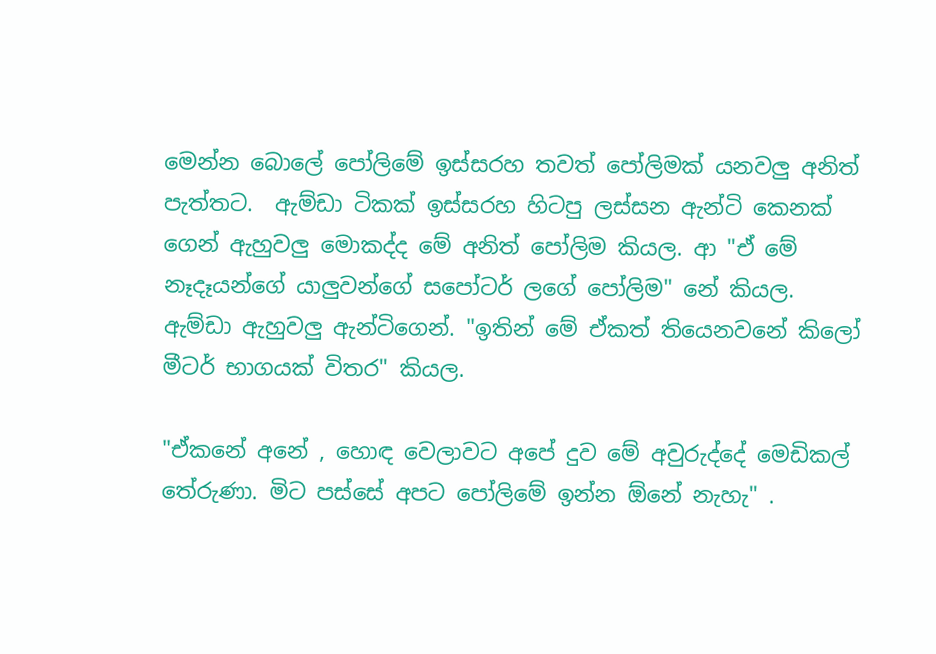මෙන්න බොලේ පෝලිමේ ඉස්සරහ තවත් පෝලිමක් යනවලු අනිත් පැත්තට.  ඇම්ඩා ටිකක් ඉස්සරහ හිටපු ලස්සන ඇන්ටි කෙනක් ගෙන් ඇහුවලු මොකද්ද මේ අනිත් පෝලිම කියල. ආ "ඒ මේ නෑදෑයන්ගේ යාලුවන්ගේ සපෝටර් ලගේ පෝලිම" නේ කියල. ඇම්ඩා ඇහුවලු ඇන්ටිගෙන්. "ඉතින් මේ ඒකත් තියෙනවනේ කිලෝ මීටර් භාගයක් විතර" කියල.

"ඒකනේ අනේ , හොඳ වෙලාවට අපේ දුව මේ අවුරුද්දේ මෙඩිකල් තේරුණා. මිට පස්සේ අපට පෝලිමේ ඉන්න ඕනේ නැහැ" .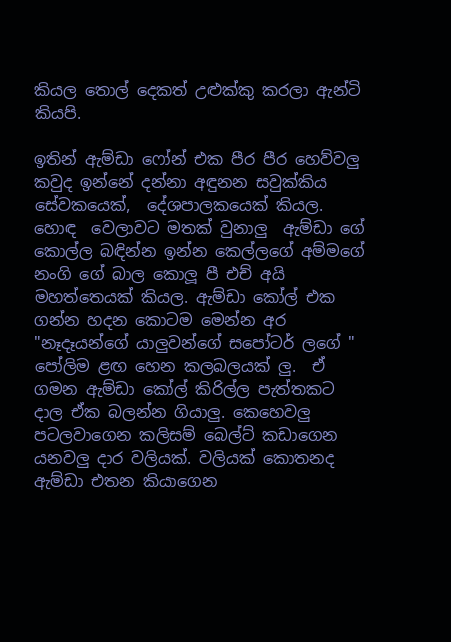කියල තොල් දෙකත් උළුක්කු කරලා ඇන්ටි කියපි.

ඉතින් ඇම්ඩා ෆෝන් එක පීර පීර හෙව්වලු  කවුද ඉන්නේ දන්නා අඳුනන සවුක්කිය සේවකයෙක්,  දේශපාලකයෙක් කියල. හොඳ  වෙලාවට මතක් වුනාලු  ඇම්ඩා ගේ කොල්ල බඳින්න ඉන්න කෙල්ලගේ අම්මගේ නංගි ගේ බාල කොලූ පී එච් අයි මහත්තෙයක් කියල. ඇම්ඩා කෝල් එක ගන්න හදන කොටම මෙන්න අර  "නෑදෑයන්ගේ යාලුවන්ගේ සපෝටර් ලගේ " පෝලිම ළඟ හෙන කලබලයක් ලු.  ඒ ගමන ඇම්ඩා කෝල් කිරිල්ල පැත්තකට  දාල ඒක බලන්න ගියාලු. කෙහෙවලු පටලවාගෙන කලිසම් බෙල්ට් කඩාගෙන යනවලු දාර වලියක්. වලියක් කොතනද ඇම්ඩා එතන කියාගෙන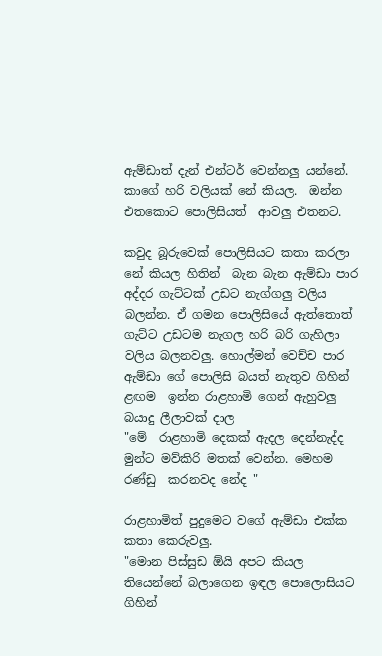ඇම්ඩාත් දැන් එන්ටර් වෙන්නලු යන්නේ. කාගේ හරි වලියක් නේ කියල.  ඔන්න එතකොට පොලිසියත්  ආවලු එතනට.

කවුද බූරුවෙක් පොලිසියට කතා කරලා නේ කියල හිතින්  බැන බැන ඇම්ඩා පාර අද්දර ගැට්ටක් උඩට නැග්ගලු වලිය බලන්න. ඒ ගමන පොලිසියේ ඇත්තොත් ගැට්ට උඩටම නැගල හරි බරි ගැහිලා වලිය බලනවලු. හොල්මන් වෙච්ච පාර ඇම්ඩා ගේ පොලිසි බයත් නැතුව ගිහින් ළඟම  ඉන්න රාළහාමි ගෙන් ඇහුවලු බයාදු ලීලාවක් දාල
"මේ  රාළහාමි දෙකක් ඇදල දෙන්නැද්ද මුන්ට මව්කිරි මතක් වෙන්න. මෙහම රණ්ඩු  කරනවද නේද "

රාළහාමිත් පුදුමෙට වගේ ඇම්ඩා එක්ක කතා කෙරුවලු.
"මොන පිස්සුඩ ඕයි අපට කියල තියෙන්නේ බලාගෙන ඉඳල පොලොසියට ගිහින්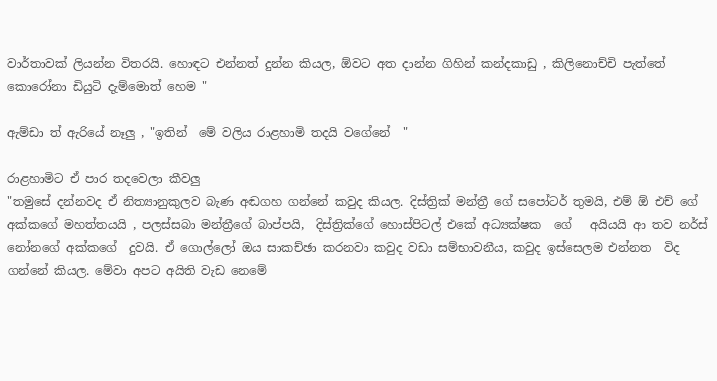වාර්තාවක් ලියන්න විතරයි. හොඳට එන්නත් දුන්න කියල, ඕවට අත දාන්න ගිහින් කන්දකාඩු , කිලිනොච්චි පැත්තේ කොරෝනා ඩියුටි දැම්මොත් හෙම "

ඇම්ඩා ත් ඇරියේ නෑලු , "ඉතින්  මේ වලිය රාළහාමි තදයි වගේනේ  "

රාළහාමිට ඒ පාර තදවෙලා කීවලු
"තමුසේ දන්නවද ඒ නිත්‍යානුකුලව බැණ අඬගහ ගන්නේ කවුද කියල. දිස්ත්‍රික් මන්ත්‍රී ගේ සපෝටර් තුමයි, එම් ඕ එච් ගේ අක්කගේ මහත්තයයි , පලස්සබා මන්ත්‍රීගේ බාප්පයි,  දිස්ත්‍රික්ගේ හොස්පිටල් එකේ අධ්‍යක්ෂක  ගේ   අයියයි ආ තව නර්ස් නෝනගේ අක්කගේ  දුවයි. ඒ ගොල්ලෝ ඔය සාකච්ඡා කරනවා කවුද වඩා සම්භාවනීය, කවුද ඉස්සෙලම එන්නත  විද ගන්නේ කියල. මේවා අපට අයිති වැඩ නෙමේ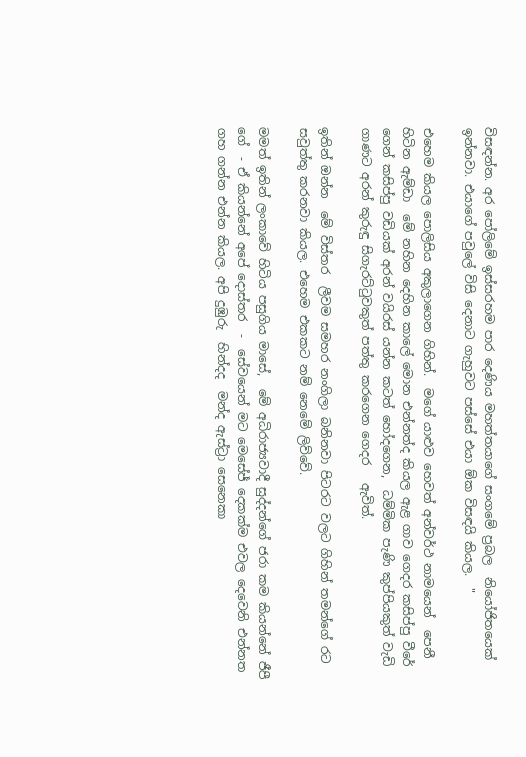විසඳන්න. අර පෝලිමේ ඉස්සරහම පාර දෙණිය මහත්තයාගේ සංගමේ ප්‍රබල  නියෝජිතයෙක් ඉන්නවා. එයාගේ පවුලේ විසි දෙනාට ගැහුවට පස්සේ එයා ඕක විසඳයි කියල.  "

එහෙම කියල පොලිසිය අකුලාගෙන ගිහින්.  මගේ යාළුව හෙවත් අන්වර්ථ නාමයෙන්  පෙනී හිටින ඇම්ඩා  මේ නහින දෙහින කාලේ මොන එන්නත්ද කියල ඇළ ගාව ගෙදර කසිප්පු වීරේ ගෙන් කසිප්පු වඩියක් අරන් වයිරස් යන්න කටත් හෝදගෙන,  ධම්මික පැණි කුප්පියකුත් වැඩි ගාණට අරන් කුරුඳු සිගැරට්ටුවකුත් පත්තු කරගෙන ගෙදර   ඇවිත්.

ඉතින් ඔන්න  මේ විස්තර  ලීවම සමහර නංගිලා බනිනවා පිටරට වලට ගිහින් තමන්ගේ රට සවුත්තු කරනවා කියල. එහෙම එකකට නම් නෙමේ ලිව්වේ.

මමත් ඉතින් ලංකාවේ හිටිය පසුගිය මාසේ,  මේ අධිරාජ්‍යවාදී සුද්දන්ගේ ජරා කම කියන්නේ ජීපී ගේ  - ඒ කියන්නේ අපේ දොස්තර  -  සේවයෙන් මට මෙසේජ් දෙකක්ම එවල දෙවෙනි එන්නත ගහ ගන්න එන්න කියල. අපි දුඹුරු  හින්දද  මන්ද ඇස්ට්‍රා සෙනෙකා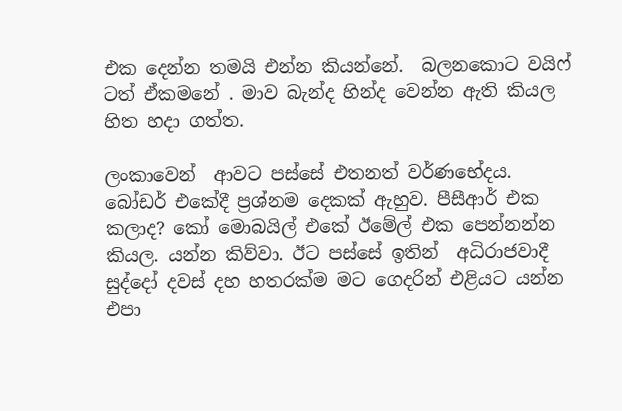එක දෙන්න තමයි එන්න කියන්නේ.  බලනකොට වයිෆ් ටත් ඒකමනේ . මාව බැන්ද හින්ද වෙන්න ඇති කියල හිත හදා ගත්ත.

ලංකාවෙන්  ආවට පස්සේ එතනත් වර්ණභේදය. බෝඩර් එකේදී ප්‍රශ්නම දෙකක් ඇහුව. පීසීආර් එක කලාද? කෝ මොබයිල් එකේ ඊමේල් එක පෙන්නන්න කියල. යන්න කිව්වා. ඊට පස්සේ ඉතින්  අධිරාජවාදී සුද්දෝ දවස් දහ හතරක්ම මට ගෙදරින් එළියට යන්න එපා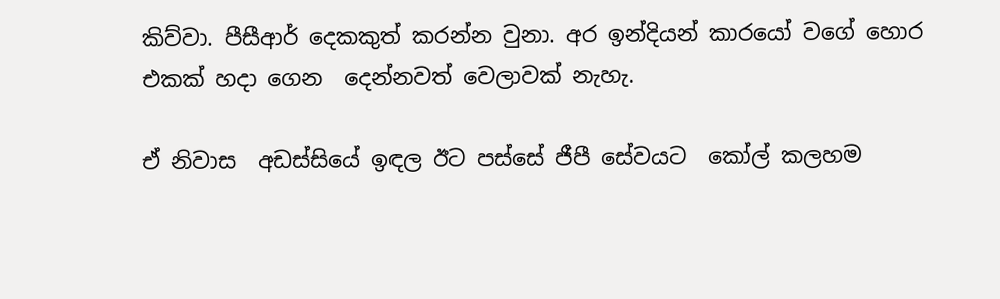කිව්වා. පීසීආර් දෙකකුත් කරන්න වුනා. අර ඉන්දියන් කාරයෝ වගේ හොර එකක් හදා ගෙන  දෙන්නවත් වෙලාවක් නැහැ.

ඒ නිවාස  අඩස්සියේ ඉඳල ඊට පස්සේ ජීපී සේවයට  කෝල් කලහම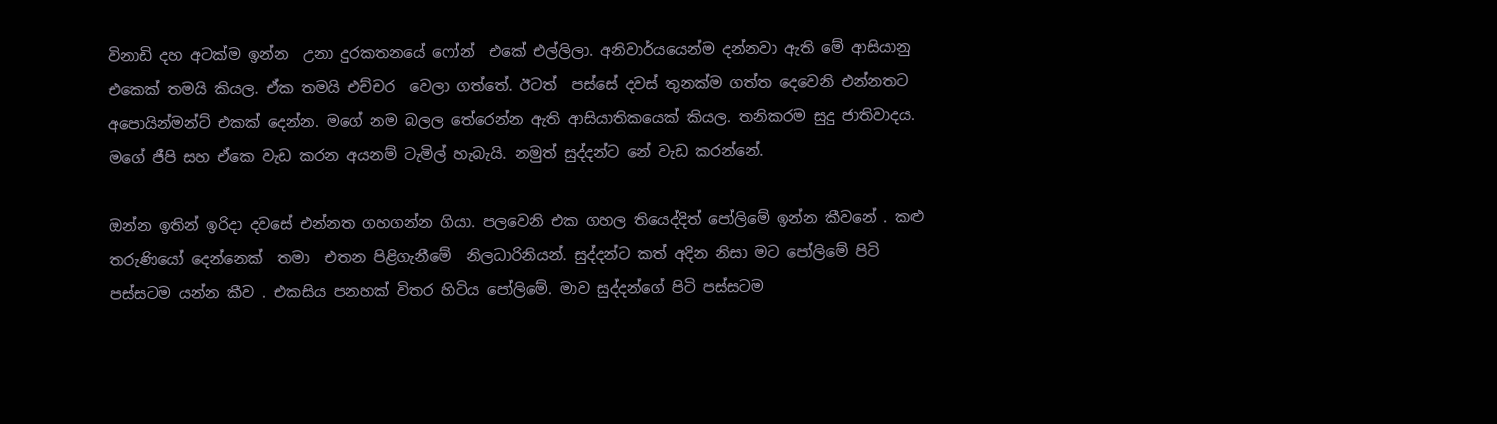විනාඩි දහ අටක්ම ඉන්න  උනා දුරකතනයේ ෆෝන්  එකේ එල්ලිලා. අනිවාර්යයෙන්ම දන්නවා ඇති මේ ආසියානු එකෙක් තමයි කියල. ඒක තමයි එච්චර  වෙලා ගත්තේ. ඊටත්  පස්සේ දවස් තුනක්ම ගත්ත දෙවෙනි එන්නතට අපොයින්මන්ට් එකක් දෙන්න. මගේ නම බලල තේරෙන්න ඇති ආසියාතිකයෙක් කියල. තනිකරම සුදු ජාතිවාදය. මගේ ජීපි සහ ඒකෙ වැඩ කරන අයනම් ටැමිල් හැබැයි. නමුත් සුද්දන්ට නේ වැඩ කරන්නේ.

ඔන්න ඉතින් ඉරිදා දවසේ එන්නත ගහගන්න ගියා. පලවෙනි එක ගහල තියෙද්දිත් පෝලිමේ ඉන්න කීවනේ . කළු තරුණියෝ දෙන්නෙක්  තමා  එතන පිළිගැනීමේ  නිලධාරිනියන්. සුද්දන්ට කත් අදින නිසා මට පෝලිමේ පිටි  පස්සටම යන්න කීව . එකසිය පනහක් විතර හිටිය පෝලිමේ. මාව සුද්දන්ගේ පිටි පස්සටම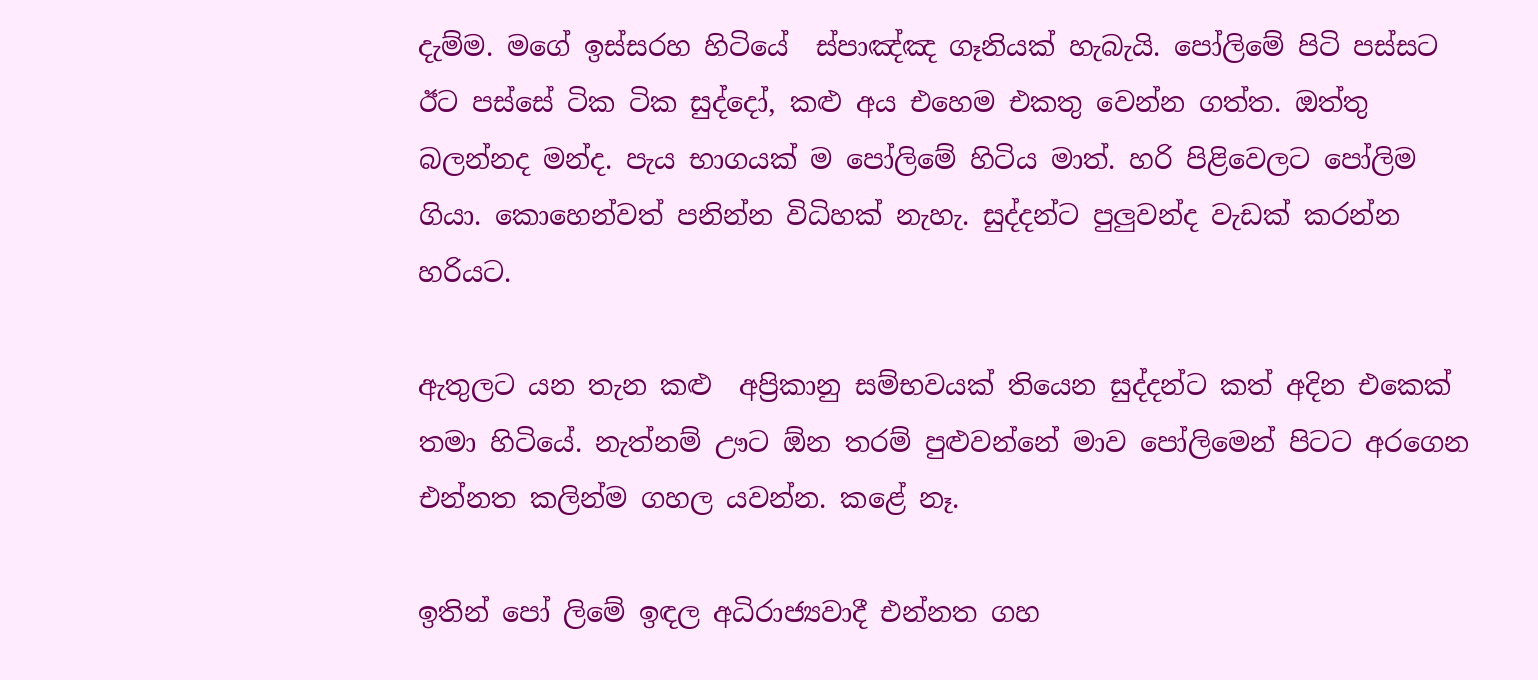දැම්ම. මගේ ඉස්සරහ හිටියේ  ස්පාඤ්ඤ ගෑනියක් හැබැයි. පෝලිමේ පිටි පස්සට ඊට පස්සේ ටික ටික සුද්දෝ, කළු අය එහෙම එකතු වෙන්න ගත්ත. ඔත්තු බලන්නද මන්ද. පැය භාගයක් ම පෝලිමේ හිටිය මාත්. හරි පිළිවෙලට පෝලිම ගියා. කොහෙන්වත් පනින්න විධිහක් නැහැ. සුද්දන්ට පුලුවන්ද වැඩක් කරන්න හරියට.

ඇතුලට යන තැන කළු  අප්‍රිකානු සම්භවයක් තියෙන සුද්දන්ට කත් අදින එකෙක්  තමා හිටියේ. නැත්නම් ඌට ඕන තරම් පුළුවන්නේ මාව පෝලිමෙන් පිටට අරගෙන එන්නත කලින්ම ගහල යවන්න. කළේ නෑ.

ඉතින් පෝ ලිමේ ඉඳල අධිරාජ්‍යවාදී එන්නත ගහ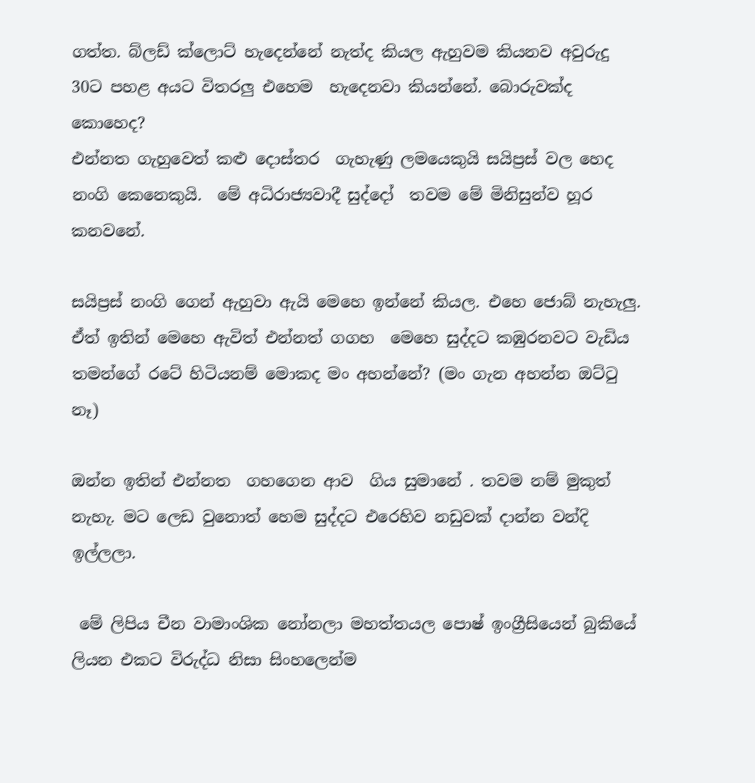ගත්ත. බ්ලඩ් ක්ලොට් හැදෙන්නේ නැත්ද කියල ඇහුවම කියනව අවුරුදු 30ට පහළ අයට විතරලු එහෙම  හැදෙනවා කියන්නේ. බොරුවක්ද කොහෙද?
එන්නත ගැහුවෙත් කළු දොස්තර  ගැහැණු ලමයෙකුයි සයිප්‍රස් වල හෙද නංගි කෙනෙකුයි.  මේ අධිරාජ්‍යවාදී සුද්දෝ  තවම මේ මිනිසුන්ව හූර කනවනේ.

සයිප්‍රස් නංගි ගෙන් ඇහුවා ඇයි මෙහෙ ඉන්නේ කියල. එහෙ ජොබ් නැහැලු. ඒත් ඉතින් මෙහෙ ඇවිත් එන්නත් ගගහ  මෙහෙ සුද්දට කඹුරනවට වැඩිය  තමන්ගේ රටේ හිටියනම් මොකද මං අහන්නේ? (මං ගැන අහන්න ඔට්ටු  නෑ)

ඔන්න ඉතින් එන්නත  ගහගෙන ආව  ගිය සුමානේ . තවම නම් මුකුත් නැහැ. මට ලෙඩ වුනොත් හෙම සුද්දට එරෙහිව නඩුවක් දාන්න වන්දි ඉල්ලලා.

 මේ ලිපිය චීන වාමාංශික නෝනලා මහත්තයල පොෂ් ඉංග්‍රීසියෙන් බුකියේ ලියන එකට විරුද්ධ නිසා සිංහලෙන්ම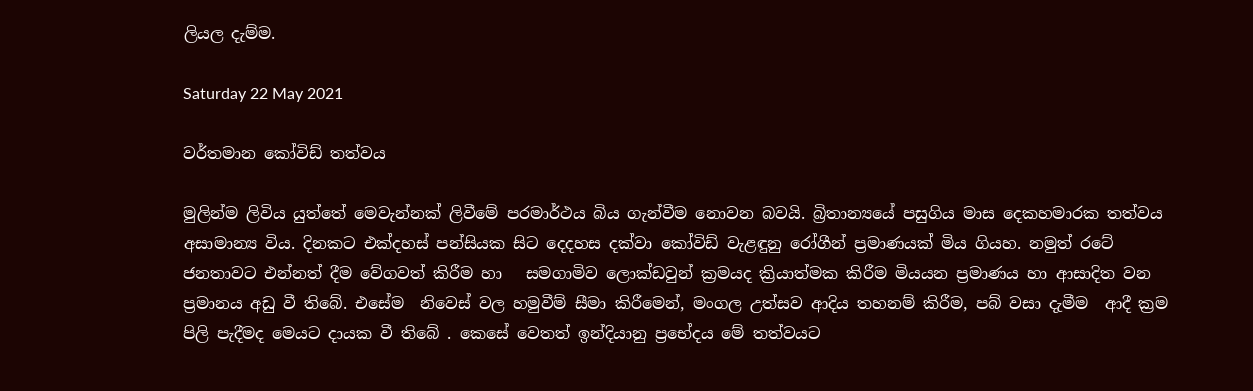ලියල දැම්ම.

Saturday 22 May 2021

වර්තමාන කෝවිඩ් තත්වය

මුලින්ම ලිවිය යුත්තේ මෙවැන්නක් ලිවීමේ පරමාර්ථය බිය ගැන්වීම නොවන බවයි. බ්‍රිතාන්‍යයේ පසුගිය මාස දෙකහමාරක තත්වය අසාමාන්‍ය විය. දිනකට එක්දහස් පන්සියක සිට දෙදහස දක්වා කෝවිඩ් වැළඳුනු රෝගීන් ප්‍රමාණයක් මිය ගියහ. නමුත් රටේ ජනතාවට එන්නත් දීම වේගවත් කිරීම හා   සමගාමිව ලොක්ඩවුන් ක්‍රමයද ක්‍රියාත්මක කිරීම මියයන ප්‍රමාණය හා ආසාදිත වන ප්‍රමානය අඩු වී තිබේ. එසේම  නිවෙස් වල හමුවීම් සීමා කිරීමෙන්, මංගල උත්සව ආදිය තහනම් කිරීම, පබ් වසා දැමීම  ආදී ක්‍රම පිලි පැදීමද මෙයට දායක වී තිබේ . කෙසේ වෙතත් ඉන්දියානු ප්‍රභේදය මේ තත්වයට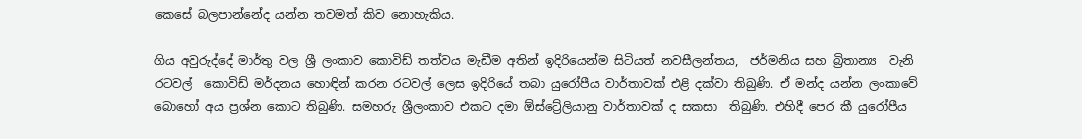කෙසේ බලපාන්නේද යන්න තවමත් කිව නොහැකිය.

ගිය අවුරුද්දේ මාර්තු වල ශ්‍රී ලංකාව කොවිඩ් තත්වය මැඩීම අතින් ඉදිරියෙන්ම සිටියත් නවසීලන්තය,  ජර්මනිය සහ බ්‍රිතාන්‍ය  වැනි රටවල්  කොවිඩ් මර්දනය හොඳින් කරන රටවල් ලෙස ඉදිරියේ තබා යුරෝපීය වාර්තාවක් එළි දක්වා තිබුණි. ඒ මන්ද යන්න ලංකාවේ බොහෝ අය ප්‍රශ්න කොට තිබුණි. සමහරු ශ්‍රීලංකාව එකට දමා ඕස්ට්‍රේලියානු වාර්තාවක් ද සකසා  තිබුණි. එහිදී පෙර කී යුරෝපීය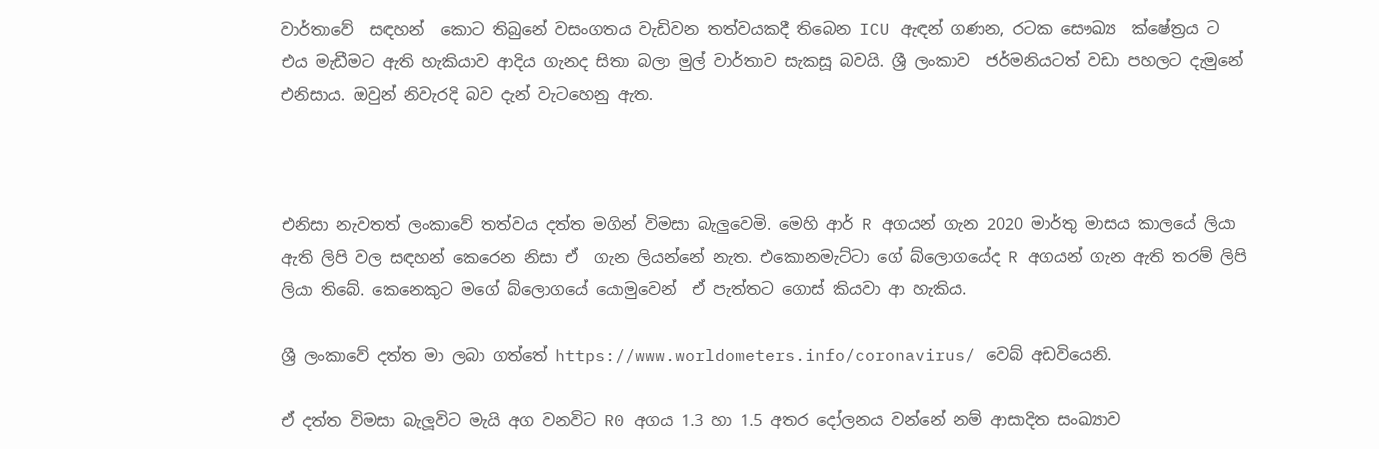වාර්තාවේ  සඳහන්  කොට තිබුනේ වසංගතය වැඩිවන තත්වයකදී තිබෙන ICU ඇඳන් ගණන, රටක සෞඛ්‍ය  ක්ෂේත්‍රය ට  එය මැඩීමට ඇති හැකියාව ආදිය ගැනද සිතා බලා මුල් වාර්තාව සැකසූ බවයි. ශ්‍රී ලංකාව  ජර්මනියටත් වඩා පහලට දැමුනේ එනිසාය. ඔවුන් නිවැරදි බව දැන් වැටහෙනු ඇත.



එනිසා නැවතත් ලංකාවේ තත්වය දත්ත මගින් විමසා බැලුවෙමි. මෙහි ආර් R අගයන් ගැන 2020 මාර්තු මාසය කාලයේ ලියා ඇති ලිපි වල සඳහන් කෙරෙන නිසා ඒ  ගැන ලියන්නේ නැත. එකොනමැට්ටා ගේ බ්ලොගයේද R අගයන් ගැන ඇති තරම් ලිපි ලියා තිබේ. කෙනෙකුට මගේ බ්ලොගයේ යොමුවෙන්  ඒ පැත්තට ගොස් කියවා ආ හැකිය.

ශ්‍රී ලංකාවේ දත්ත මා ලබා ගත්තේ https://www.worldometers.info/coronavirus/ වෙබ් අඩවියෙනි.

ඒ දත්ත විමසා බැලූවිට මැයි අග වනවිට R0 අගය 1.3 හා 1.5 අතර දෝලනය වන්නේ නම් ආසාදිත සංඛ්‍යාව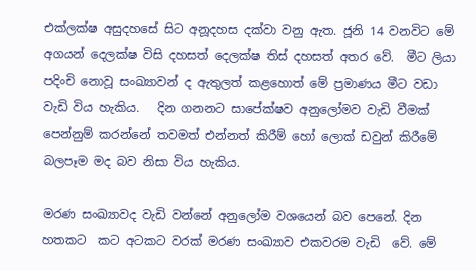එක්ලක්ෂ අසුදහසේ සිට අනූදහස දක්වා වනු ඇත. ජූනි 14 වනවිට මේ අගයන් දෙලක්ෂ විසි දහසත් දෙලක්ෂ තිස් දහසත් අතර වේ.  මීට ලියා  පදිංචි නොවූ සංඛ්‍යාවන් ද ඇතුලත් කළහොත් මේ ප්‍රමාණය මීට වඩා වැඩි විය හැකිය.   දින ගනනට සාපේක්ෂව අනුලෝමව වැඩි වීමක් පෙන්නුම් කරන්නේ තවමත් එන්නත් කිරීම් හෝ ලොක් ඩවුන් කිරීමේ බලපෑම මද බව නිසා විය හැකිය.

මරණ සංඛ්‍යාවද වැඩි වන්නේ අනුලෝම වශයෙන් බව පෙනේ. දින හතකට  කට අටකට වරක් මරණ සංඛ්‍යාව එකවරම වැඩි  වේ. මේ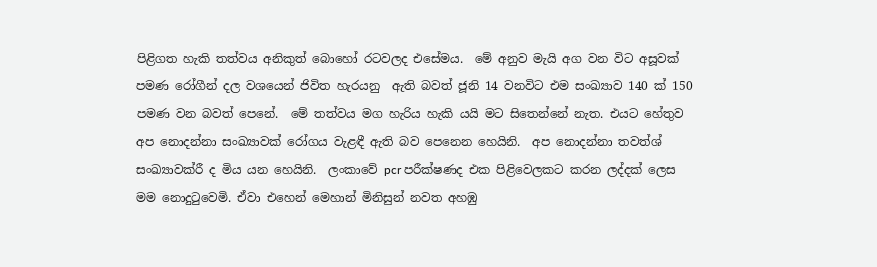පිළිගත හැකි තත්වය අනිකුත් බොහෝ රටවලද එසේමය.  මේ අනුව මැයි අග වන විට අසූවක් පමණ රෝගීන් දල වශයෙන් ජිවිත හැරයනු  ඇති බවත් ජූනි 14 වනවිට එම සංඛ්‍යාව 140 ක් 150 පමණ වන බවත් පෙනේ.  මේ තත්වය මග හැරිය හැකි යයි මට සිතෙන්නේ නැත. එයට හේතුව අප නොදන්නා සංඛ්‍යාවක් රෝගය වැළඳී ඇති බව පෙනෙන හෙයිනි.  අප නොදන්නා තවත්ශ්‍ සංඛ්‍යාවක්රී ද මිය යන හෙයිනි.  ලංකාවේ pcr පරීක්ෂණද එක පිළිවෙලකට කරන ලද්දක් ලෙස  මම නොදුටුවෙමි. ඒවා එහෙන් මෙහාන් මිනිසුන් නවත අහඹු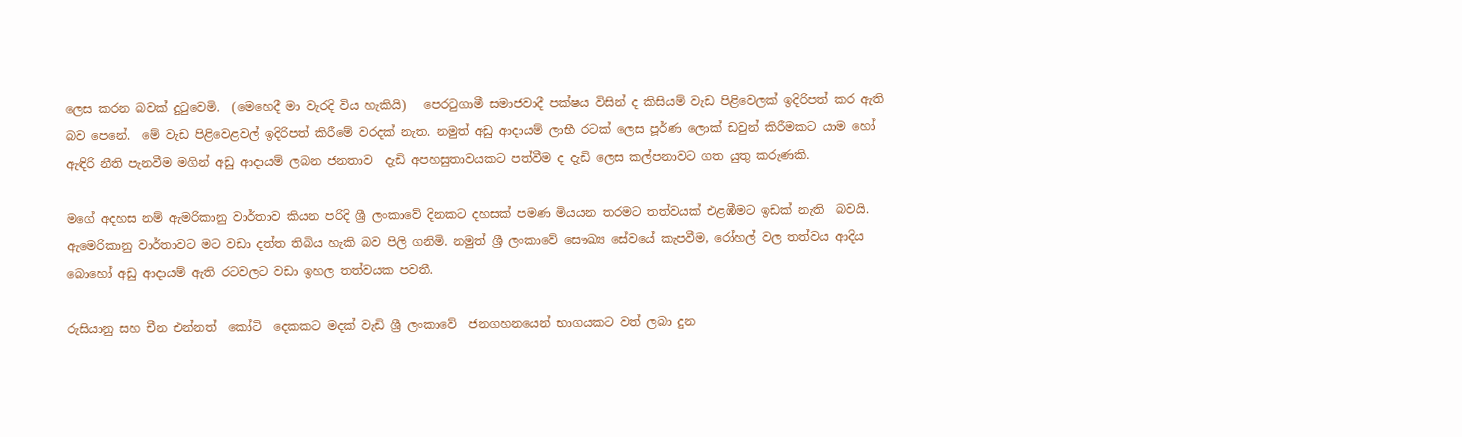ලෙස කරන බවක් දුටුවෙමි.  (මෙහෙදී මා වැරදි විය හැකියි)   පෙරටුගාමී සමාජවාදී පක්ෂය විසින් ද කිසියම් වැඩ පිළිවෙලක් ඉදිරිපත් කර ඇති  බව පෙනේ.  මේ වැඩ පිළිවෙළවල් ඉදිරිපත් කිරීමේ වරදක් නැත. නමුත් අඩු ආදායම් ලාභී රටක් ලෙස පූර්ණ ලොක් ඩවුන් කිරීමකට යාම හෝ ඇඳිරි නීති පැනවීම මගින් අඩු ආදායම් ලබන ජනතාව  දැඩි අපහසුතාවයකට පත්වීම ද දැඩි ලෙස කල්පනාවට ගත යුතු කරුණකි.

මගේ අදහස නම් ඇමරිකානු වාර්තාව කියන පරිදි ශ්‍රී ලංකාවේ දිනකට දහසක් පමණ මියයන තරමට තත්වයක් එළඹීමට ඉඩක් නැති  බවයි. ඇමෙරිකානු වාර්තාවට මට වඩා දත්ත තිබිය හැකි බව පිලි ගනිමි. නමුත් ශ්‍රී ලංකාවේ සෞඛ්‍ය සේවයේ කැපවීම, රෝහල් වල තත්වය ආදිය බොහෝ අඩු ආදායම් ඇති රටවලට වඩා ඉහල තත්වයක පවතී.

රුසියානු සහ චීන එන්නත්  කෝටි  දෙකකට මදක් වැඩි ශ්‍රී ලංකාවේ  ජනගහනයෙන් භාගයකට වත් ලබා දුන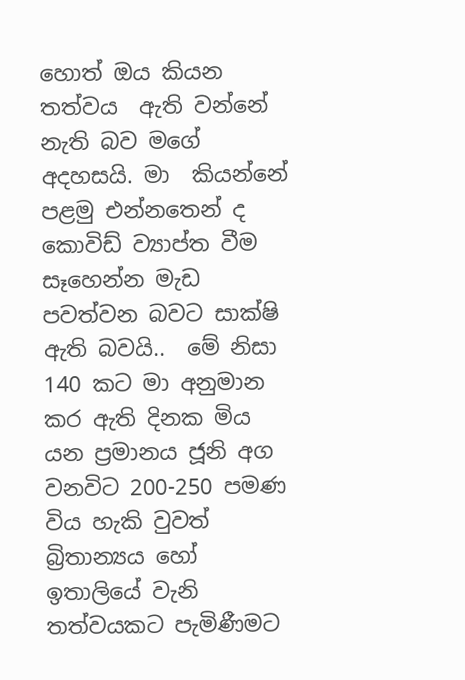හොත් ඔය කියන තත්වය  ඇති වන්නේ නැති බව මගේ අදහසයි. මා  කියන්නේ පළමු එන්නතෙන් ද කොවිඩ් ව්‍යාප්ත වීම සෑහෙන්න මැඩ පවත්වන බවට සාක්ෂි ඇති බවයි..  මේ නිසා 140 කට මා අනුමාන කර ඇති දිනක මිය යන ප්‍රමානය ජූනි අග වනවිට 200-250 පමණ විය හැකි වුවත් බ්‍රිතාන්‍යය හෝ ඉතාලියේ වැනි තත්වයකට පැමිණීමට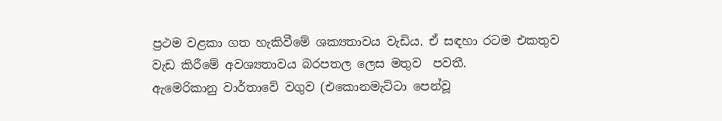ප්‍රථම වළකා ගත හැකිවීමේ ශක්‍යතාවය වැඩිය. ඒ සඳහා රටම එකතුව වැඩ කිරීමේ අවශ්‍යතාවය බරපතල ලෙස මතුව  පවතී.
ඇමෙරිකානු වාර්තාවේ වගුව (එකොනමැට්ටා පෙන්වූ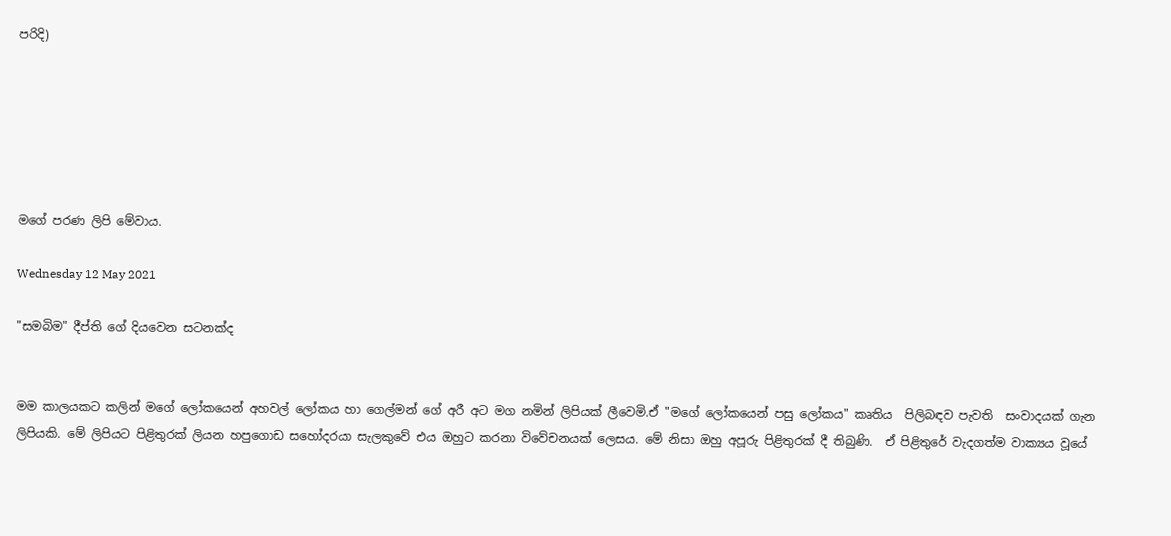පරිදි)






මගේ පරණ ලිපි මේවාය.

Wednesday 12 May 2021

"සමබිම" දීප්ති ගේ දියවෙන සටනක්ද


මම කාලයකට කලින් මගේ ලෝකයෙන් අහවල් ලෝකය හා ගෙල්මන් ගේ අරී අට මග නමින් ලිපියක් ලීවෙමි.ඒ "මගේ ලෝකයෙන් පසු ලෝකය" කෘතිය  පිලිබඳව පැවති  සංවාදයක් ගැන ලිපියකි. මේ ලිපියට පිළිතුරක් ලියන හපුගොඩ සහෝදරයා සැලකුවේ එය ඔහුට කරනා විවේචනයක් ලෙසය. මේ නිසා ඔහු අපූරු පිළිතුරක් දී තිබුණි.  ඒ පිළිතුරේ වැදගත්ම වාක්‍යය වූයේ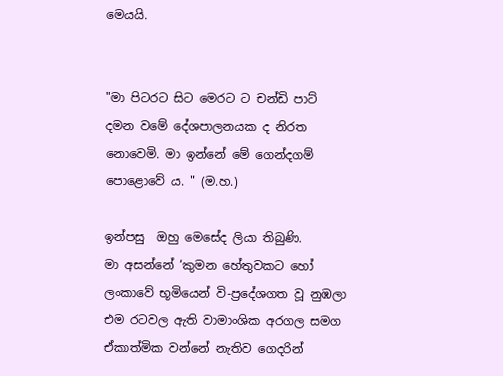මෙයයි.


"මා පිටරට සිට මෙරට ට චන්ඩි පාට් දමන වමේ දේශපාලනයක ද නිරත නොවෙමි. මා ඉන්නේ මේ ගෙන්දගම් පොළොවේ ය. " (ම.හ.)

ඉන්පසු  ඔහු මෙසේද ලියා තිබුණි.
මා අසන්නේ ‘කුමන හේතුවකට හෝ ලංකාවේ භූමියෙන් වි-ප්‍රදේශගත වූ නුඹලා එම රටවල ඇති වාමාංශික අරගල සමග ඒකාත්මික වන්නේ නැතිව ගෙදරින්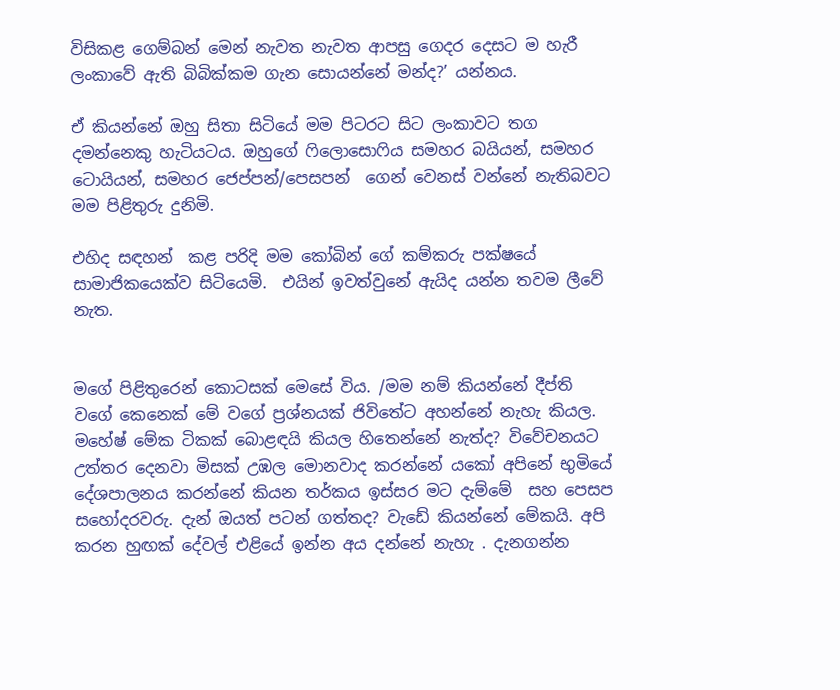විසිකළ ගෙම්බන් මෙන් නැවත නැවත ආපසු ගෙදර දෙසට ම හැරී ලංකාවේ ඇති බිබික්කම ගැන සොයන්නේ මන්ද?’ යන්නය.

ඒ කියන්නේ ඔහු සිතා සිටියේ මම පිටරට සිට ලංකාවට තග දමන්නෙකු හැටියටය. ඔහුගේ ෆිලොසොෆිය සමහර බයියන්, සමහර ටොයියන්, සමහර ජෙප්පන්/පෙසපන්  ගෙන් වෙනස් වන්නේ නැතිබවට මම පිළිතුරු දුනිමි.

එහිද සඳහන්  කළ පරිදි මම කෝබින් ගේ කම්කරු පක්ෂයේ සාමාජිකයෙක්ව සිටියෙමි.  එයින් ඉවත්වුනේ ඇයිද යන්න තවම ලීවේ නැත.


මගේ පිළිතුරෙන් කොටසක් මෙසේ විය. /මම නම් කියන්නේ දීප්ති වගේ කෙනෙක් මේ වගේ ප්‍රශ්නයක් ජිවිතේට අහන්නේ නැහැ කියල. මහේෂ් මේක ටිකක් බොළඳයි කියල හිතෙන්නේ නැත්ද? විවේචනයට උත්තර දෙනවා මිසක් උඹල මොනවාද කරන්නේ යකෝ අපිනේ භුමියේ දේශපාලනය කරන්නේ කියන තර්කය ඉස්සර මට දැම්මේ  සහ පෙසප සහෝදරවරු. දැන් ඔයත් පටන් ගත්තද? වැඩේ කියන්නේ මේකයි. අපි කරන හුඟක් දේවල් එළියේ ඉන්න අය දන්නේ නැහැ . දැනගන්න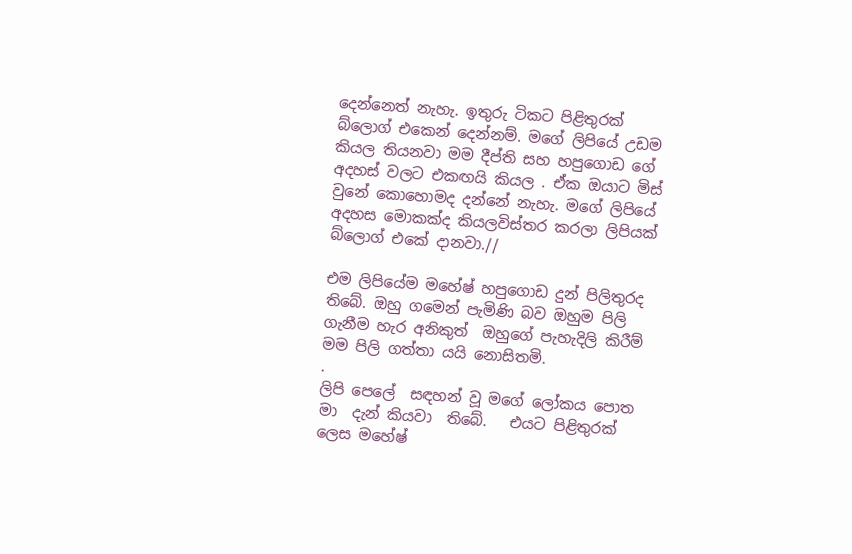දෙන්නෙත් නැහැ. ඉතුරු ටිකට පිළිතුරක් බ්ලොග් එකෙන් දෙන්නම්. මගේ ලිපියේ උඩම කියල තියනවා මම දීප්ති සහ හපුගොඩ ගේ අදහස් වලට එකඟයි කියල . ඒක ඔයාට මිස් වුනේ කොහොමද දන්නේ නැහැ. මගේ ලිපියේ අදහස මොකක්ද කියලවිස්තර කරලා ලිපියක් බ්ලොග් එකේ දානවා.//

එම ලිපියේම මහේෂ් හපුගොඩ දුන් පිලිතුරද  තිබේ. ඔහු ගමෙන් පැමිණි බව ඔහුම පිලි ගැනීම හැර අනිකුත්  ඔහුගේ පැහැදිලි කිරීම් මම පිලි ගත්තා යයි නොසිතමි.
.
ලිපි පෙලේ  සඳහන් වූ මගේ ලෝකය පොත මා  දැන් කියවා  තිබේ.   එයට පිළිතුරක් ලෙස මහේෂ්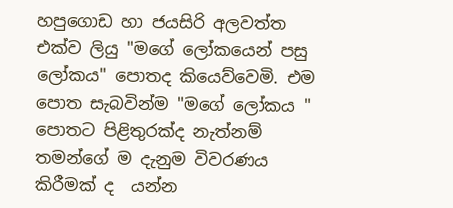හපුගොඩ හා ජයසිරි අලවත්ත එක්ව ලියු "මගේ ලෝකයෙන් පසු ලෝකය" පොතද කියෙව්වෙමි. එම පොත සැබවින්ම "මගේ ලෝකය " පොතට පිළිතුරක්ද නැත්නම් තමන්ගේ ම දැනුම විවරණය කිරීමක් ද  යන්න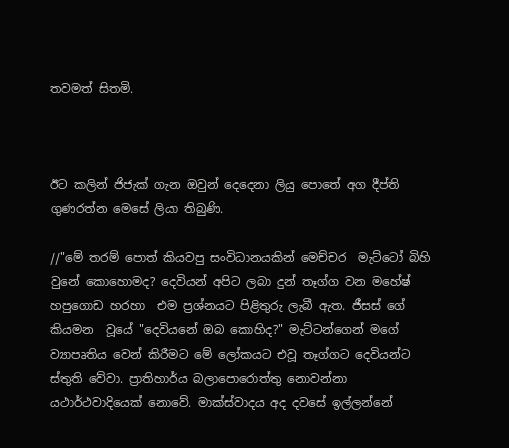තවමත් සිතමි.



ඊට කලින් ජිජැක් ගැන ඔවුන් දෙදෙනා ලියු පොතේ අග දීප්ති ගුණරත්න මෙසේ ලියා තිබුණි.

//"මේ තරම් පොත් කියවපු සංවිධානයකින් මෙච්චර  මැට්ටෝ බිහි වුනේ කොහොමද? දෙවියන් අපිට ලබා දුන් තෑග්ග වන මහේෂ් හපුගොඩ හරහා  එම ප්‍රශ්නයට පිළිතුරු ලැබී ඇත. ජීසස් ගේ කියමන  වූයේ "දෙවියනේ ඔබ කොහිද?" මැට්ටන්ගෙන් මගේ ව්‍යාපෘතිය වෙන් කිරීමට මේ ලෝකයට එවූ තෑග්ගට දෙවියන්ට ස්තුති වේවා. ප්‍රාතිහාර්ය බලාපොරොත්තු නොවන්නා යථාර්ථවාදියෙක් නොවේ. මාක්ස්වාදය අද දවසේ ඉල්ලන්නේ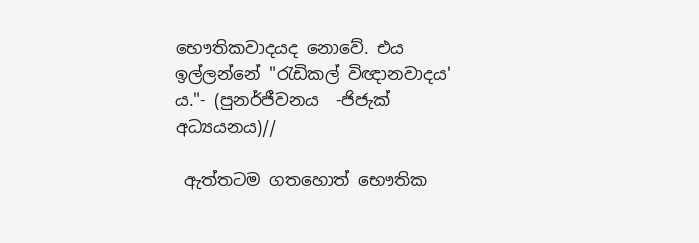භෞතිකවාදයද නොවේ. එය ඉල්ලන්නේ "රැඩිකල් විඥානවාදය' ය."- (පුනර්ජීවනය  -ජිජැක් අධ්‍යයනය)//

 ඇත්තටම ගතහොත් භෞතික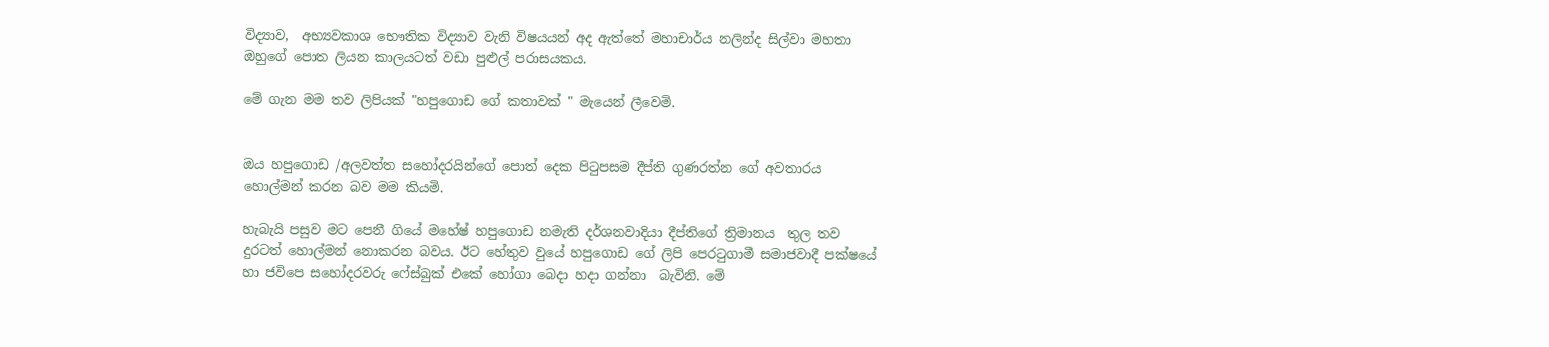විද්‍යාව,  අභ්‍යවකාශ භෞතික විද්‍යාව වැනි විෂයයන් අද ඇත්තේ මහාචාර්ය නලින්ද සිල්වා මහතා ඔහුගේ පොත ලියන කාලයටත් වඩා පුළුල් පරාසයකය.

මේ ගැන මම තව ලිපියක් "හපුගොඩ ගේ කතාවක් " මැයෙන් ලීවෙමි.


ඔය හපුගොඩ /අලවත්ත සහෝදරයින්ගේ පොත් දෙක පිටුපසම දීප්ති ගුණරත්න ගේ අවතාරය හොල්මන් කරන බව මම කියමි.

හැබැයි පසුව මට පෙනී ගියේ මහේෂ් හපුගොඩ නමැති දර්ශනවාදියා දීප්තිගේ ත්‍රිමානය  තුල තව දුරටත් හොල්මන් නොකරන බවය. ඊට හේතුව වුයේ හපුගොඩ ගේ ලිපි පෙරටුගාමී සමාජවාදී පක්ෂයේ හා ජවිපෙ සහෝදරවරු ෆේස්බුක් එකේ හෝගා බෙදා හදා ගන්නා  බැවිනි. මේ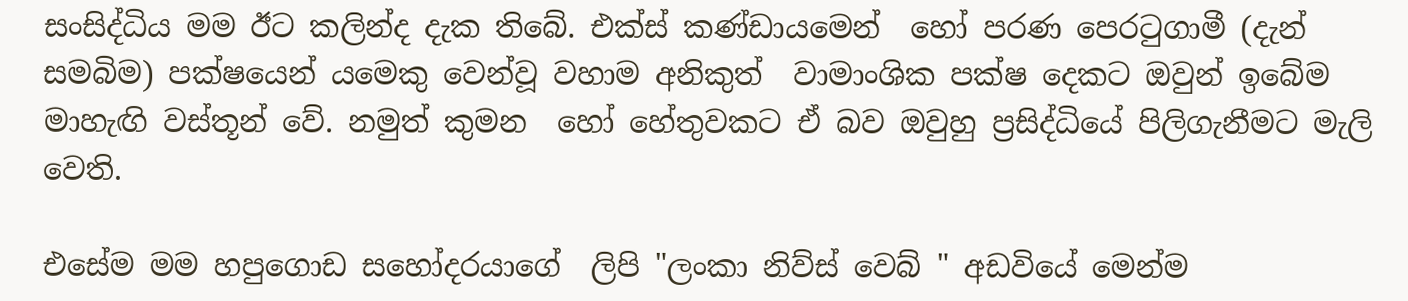සංසිද්ධිය මම ඊට කලින්ද දැක තිබේ. එක්ස් කණ්ඩායමෙන්  හෝ පරණ පෙරටුගාමී (දැන් සමබිම) පක්ෂයෙන් යමෙකු වෙන්වූ වහාම අනිකුත්  වාමාංශික පක්ෂ දෙකට ඔවුන් ඉබේම  මාහැඟි වස්තූන් වේ. නමුත් කුමන  හෝ හේතුවකට ඒ බව ඔවුහු ප්‍රසිද්ධියේ පිලිගැනීමට මැලි වෙති.

එසේම මම හපුගොඩ සහෝදරයාගේ  ලිපි "ලංකා නිව්ස් වෙබ් " අඩවියේ මෙන්ම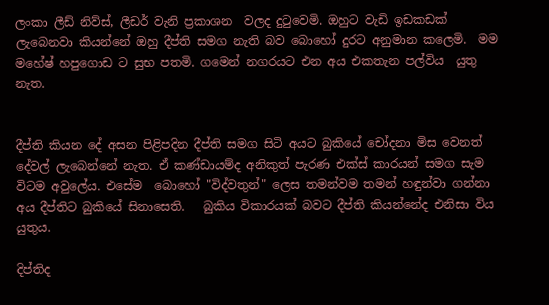ලංකා ලීඩ් නිව්ස්, ලීඩර් වැනි ප්‍රකාශන  වලද දුටුවෙමි. ඔහුට වැඩි ඉඩකඩක් ලැබෙනවා කියන්නේ ඔහු දීප්ති සමග නැති බව බොහෝ දුරට අනුමාන කලෙමි.  මම මහේෂ් හපුගොඩ ට සුභ පතමි. ගමෙන් නගරයට එන අය එකතැන පල්විය  යුතු නැත.


දීප්ති කියන දේ අසන පිළිපදින දීප්ති සමග සිටි අයට බුකියේ චෝදනා මිස වෙනත් දේවල් ලැබෙන්නේ නැත. ඒ කණ්ඩායම්ද අනිකුත් පැරණ එක්ස් කාරයන් සමග සැම විටම අවුලේය. එසේම  බොහෝ "විද්වතුන්" ලෙස තමන්වම තමන් හඳුන්වා ගන්නා  අය දීප්තිට බුකියේ සිනාසෙති.   බුකිය විකාරයක් බවට දීප්ති කියන්නේද එනිසා විය යුතුය.

දිප්තිද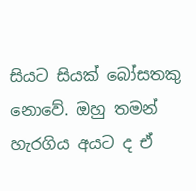සියට සියක් බෝසතකු  නොවේ. ඔහු තමන් හැරගිය අයට ද ඒ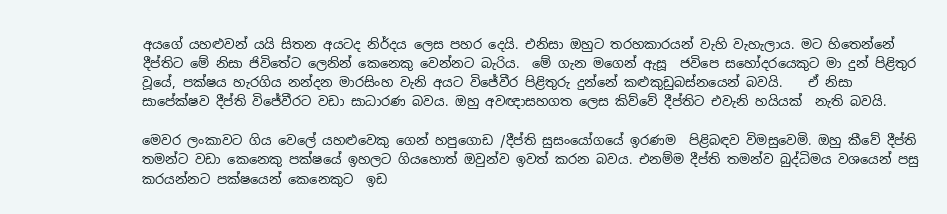අයගේ යහළුවන් යයි සිතන අයටද නිර්දය ලෙස පහර දෙයි. එනිසා ඔහුට තරහකාරයන් වැහි වැහැලාය. මට හිතෙන්නේ දීප්තිට මේ නිසා ජිවිතේට ලෙනින් කෙනෙකු වෙන්නට බැරිය.  මේ ගැන මගෙන් ඇසූ  ජවිපෙ සහෝදරයෙකුට මා දුන් පිළිතුර වූයේ, පක්ෂය හැරගිය නන්දන මාරසිංහ වැනි අයට විජේවීර පිළිතුරු දුන්නේ කළුකුඩුබස්නයෙන් බවයි.    ඒ නිසා සාපේක්ෂව දීප්ති විජේවීරට වඩා සාධාරණ බවය. ඔහු අවඥාසහගත ලෙස කිව්වේ දීප්තිට එවැනි හයියක්  නැති බවයි.

මෙවර ලංකාවට ගිය වෙලේ යහළුවෙකු ගෙන් හපුගොඩ /දීප්ති සුසංයෝගයේ ඉරණම  පිළිබඳව විමසුවෙමි. ඔහු කීවේ දීප්ති තමන්ට වඩා කෙනෙකු පක්ෂයේ ඉහලට ගියහොත් ඔවුන්ව ඉවත් කරන බවය. එනම්ම දීප්ති තමන්ව බුද්ධිමය වශයෙන් පසු කරයන්නට පක්ෂයෙන් කෙනෙකුට  ඉඩ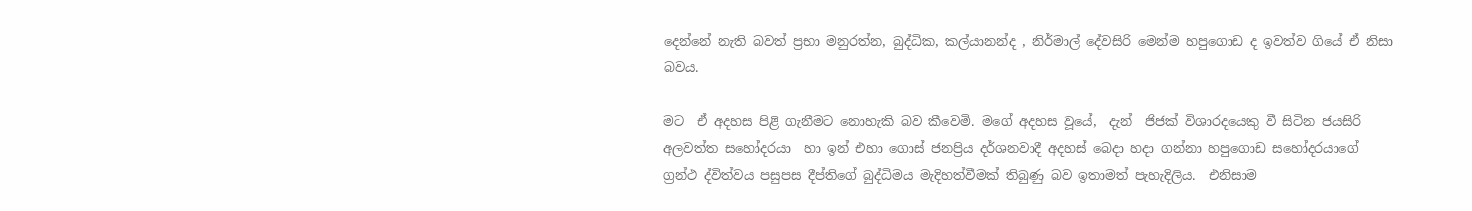දෙන්නේ නැති බවත් ප්‍රභා මනුරත්න, බුද්ධික, කල්යානන්ද , නිර්මාල් දේවසිරි මෙන්ම හපුගොඩ ද ඉවත්ව ගියේ ඒ නිසා බවය.

මට  ඒ අදහස පිළි ගැනීමට නොහැකි බව කීවෙමි. මගේ අදහස වූයේ,  දැන්  ජිජක් විශාරදයෙකු වී සිටින ජයසිරි අලවත්ත සහෝදරයා  හා ඉන් එහා ගොස් ජනප්‍රිය දර්ශනවාදී අදහස් බෙදා හදා ගන්නා හපුගොඩ සහෝදරයාගේ ග්‍රන්ථ ද්විත්වය පසුපස දීප්තිගේ බුද්ධිමය මැදිහත්වීමක් තිබුණු බව ඉතාමත් පැහැදිලිය.  එනිසාම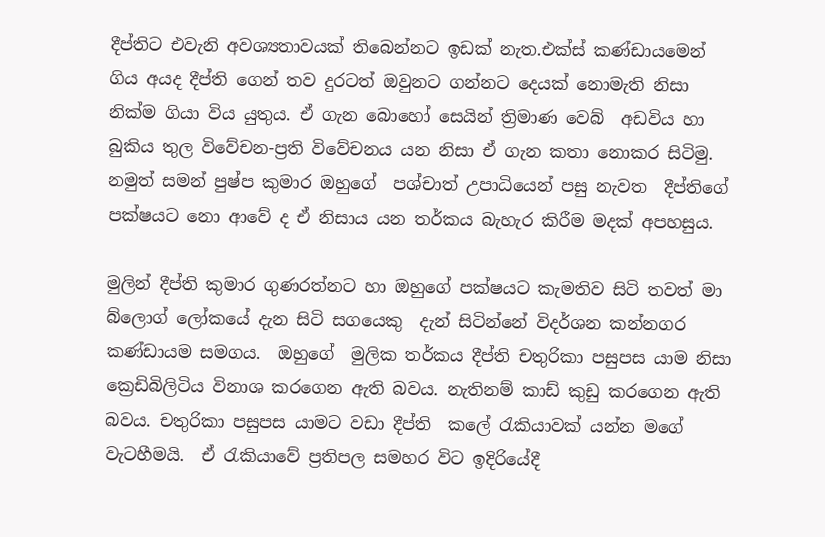දීප්තිට එවැනි අවශ්‍යතාවයක් තිබෙන්නට ඉඩක් නැත.එක්ස් කණ්ඩායමෙන් ගිය අයද දීප්ති ගෙන් තව දුරටත් ඔවුනට ගන්නට දෙයක් නොමැති නිසා නික්ම ගියා විය යුතුය. ඒ ගැන බොහෝ සෙයින් ත්‍රිමාණ වෙබ්  අඩවිය හා බුකිය තුල විවේචන-ප්‍රති විවේචනය යන නිසා ඒ ගැන කතා නොකර සිටිමු.  නමුත් සමන් පුෂ්ප කුමාර ඔහුගේ  පශ්චාත් උපාධියෙන් පසු නැවත  දීප්තිගේ පක්ෂයට නො ආවේ ද ඒ නිසාය යන තර්කය බැහැර කිරීම මදක් අපහසුය.

මුලින් දීප්ති කුමාර ගුණරත්නට හා ඔහුගේ පක්ෂයට කැමතිව සිටි තවත් මා බ්ලොග් ලෝකයේ දැන සිටි සගයෙකු  දැන් සිටින්නේ විදර්ශන කන්නගර කණ්ඩායම සමගය.  ඔහුගේ  මුලික තර්කය දීප්ති චතුරිකා පසුපස යාම නිසා ක්‍රෙඩිබිලිටිය විනාශ කරගෙන ඇති බවය. නැතිනම් කාඩ් කුඩු කරගෙන ඇති බවය. චතුරිකා පසුපස යාමට වඩා දීප්ති  කලේ රැකියාවක් යන්න මගේ වැටහීමයි.  ඒ රැකියාවේ ප්‍රතිපල සමහර විට ඉදිරියේදී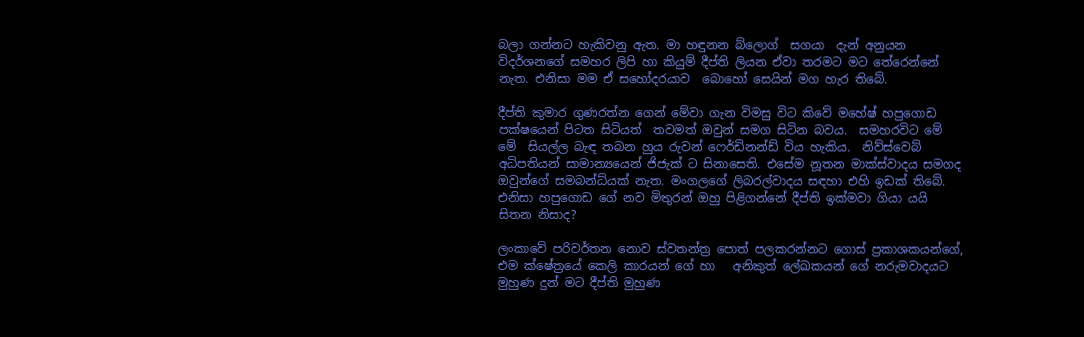බලා ගන්නට හැකිවනු ඇත. මා හඳුනන බ්ලොග්  සගයා  දැන් අනුයන  විදර්ශනගේ සමහර ලිපි හා කියුම් දීප්ති ලියන ඒවා තරමට මට තේරෙන්නේ නැත. එනිසා මම ඒ සහෝදරයාව  බොහෝ සෙයින් මග හැර තිබේ.

දීප්ති කුමාර ගුණරත්න ගෙන් මේවා ගැන විමසු විට කිවේ මහේෂ් හපුගොඩ පක්ෂයෙන් පිටත සිටියත්  තවමත් ඔවුන් සමග සිටින බවය.  සමහරවිට මේ  මේ  සියල්ල බැඳ තබන හුය රුවන් ෆෙර්ඩිනන්ඩ් විය හැකිය.  නිව්ස්වෙබ් අධිපතියන් සාමාන්‍යයෙන් ජිජැක් ට සිනාසෙති. එසේම නූතන මාක්ස්වාදය සමගද ඔවුන්ගේ සමබන්ධ්යක් නැත. මංගලගේ ලිබරල්වාදය සඳහා එහි ඉඩක් තිබේ. එනිසා හපුගොඩ ගේ නව මිතුරන් ඔහු පිළිගන්නේ දීප්ති ඉක්මවා ගියා යයි  සිතන නිසාද?

ලංකාවේ පරිවර්තන නොව ස්වතන්ත්‍ර පොත් පලකරන්නට ගොස් ප්‍රකාශකයන්ගේ, එම ක්ෂේත්‍රයේ කෙලි කාරයන් ගේ හා   අනිකුත් ලේඛකයන් ගේ නරුමවාදයට මුහුණ දුන් මට දීප්ති මුහුණ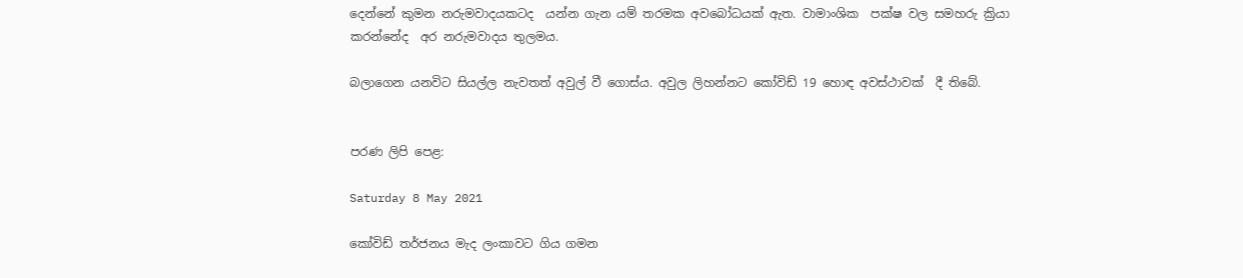දෙන්නේ කුමන නරුමවාදයකටද  යන්න ගැන යම් තරමක අවබෝධයක් ඇත. වාමාංශික  පක්ෂ වල සමහරු ක්‍රියා කරන්නේද  අර නරුමවාදය තුලමය.

බලාගෙන යනවිට සියල්ල නැවතත් අවුල් වී ගොස්ය. අවුල ලිහන්නට කෝවිඩ් 19 හොඳ අවස්ථාවක්  දී තිබේ.


පරණ ලිපි පෙළ:

Saturday 8 May 2021

කෝවිඩ් තර්ජනය මැද ලංකාවට ගිය ගමන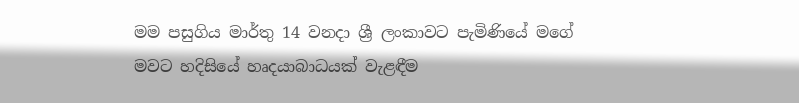මම පසුගිය මාර්තු 14 වනදා ශ්‍රී ලංකාවට පැමිණියේ මගේ මවට හදිසියේ හෘදයාබාධයක් වැළඳීම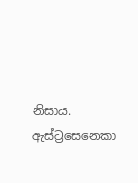නිසාය. ඇස්ට්‍රසෙනෙකා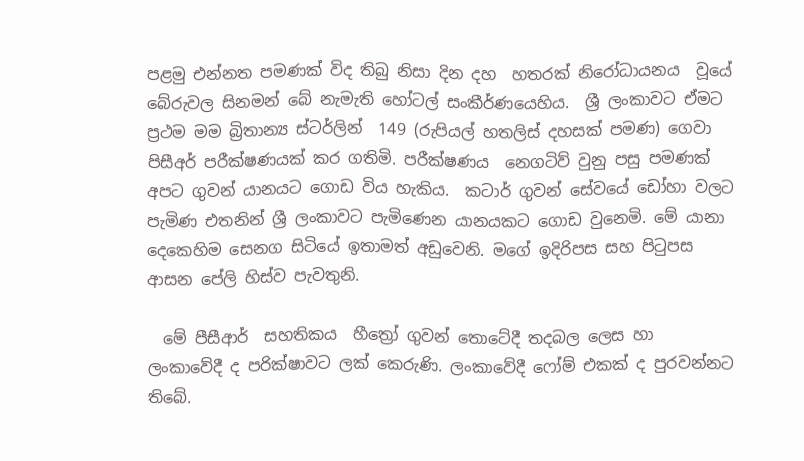පළමු එන්නත පමණක් විද තිබු නිසා දින දහ  හතරක් නිරෝධායනය  වූයේ බේරුවල සිනමන් බේ නැමැති හෝටල් සංකීර්ණයෙහිය.  ශ්‍රී ලංකාවට ඒමට ප්‍රථම මම බ්‍රිතාන්‍ය ස්ටර්ලින්  149 (රුපියල් හතලිස් දහසක් පමණ) ගෙවා පිසීඅර් පරීක්ෂණයක් කර ගතිමි. පරීක්ෂණය  නෙගටිව් වුනු පසු පමණක් අපට ගුවන් යානයට ගොඩ විය හැකිය.  කටාර් ගුවන් සේවයේ ඩෝහා වලට පැමිණ එතනින් ශ්‍රී ලංකාවට පැමිණෙන යානයකට ගොඩ වුනෙමි. මේ යානා දෙකෙහිම සෙනග සිටියේ ඉතාමත් අඩුවෙනි. මගේ ඉදිරිපස සහ පිටුපස ආසන පේලි හිස්ව පැවතුනි.

  මේ පීසීආර්  සහතිකය  හීත්‍රෝ ගුවන් තොටේදී තදබල ලෙස හා  ලංකාවේදී ද පරික්ෂාවට ලක් කෙරුණි. ලංකාවේදී ෆෝම් එකක් ද පුරවන්නට  තිබේ.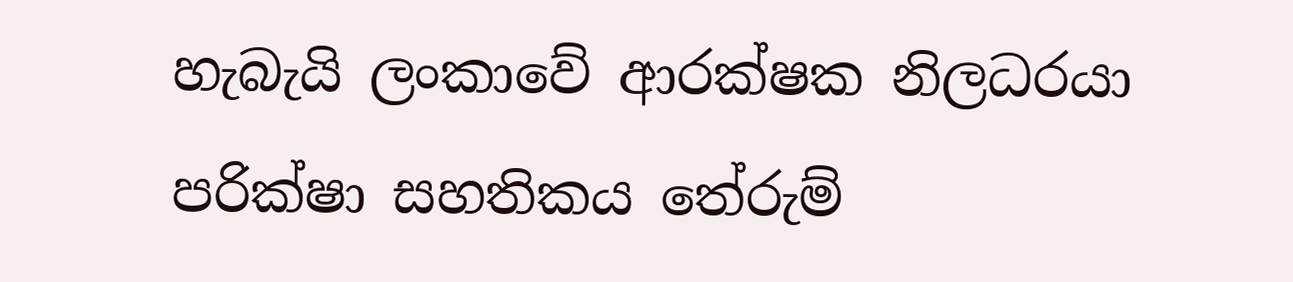හැබැයි ලංකාවේ ආරක්ෂක නිලධරයා පරික්ෂා සහතිකය තේරුම්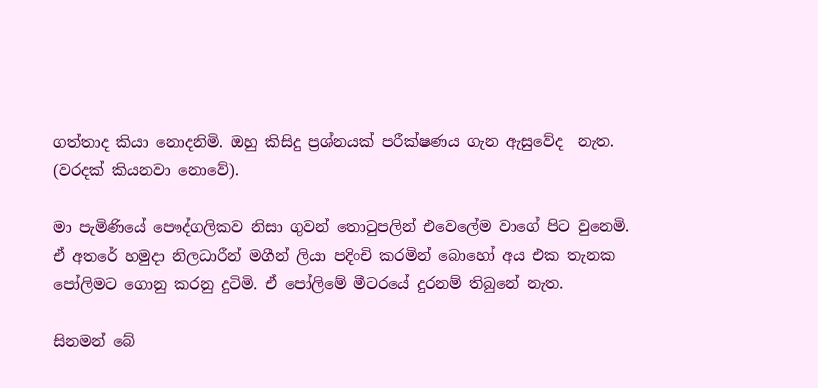ගත්තාද කියා නොදනිමි. ඔහු කිසිදු ප්‍රශ්නයක් පරීක්ෂණය ගැන ඇසුවේද  නැත. (වරදක් කියනවා නොවේ).

මා පැමිණියේ පෞද්ගලිකව නිසා ගුවන් තොටුපලින් එවෙලේම වාගේ පිට වුනෙමි. ඒ අතරේ හමුදා නිලධාරීන් මගීන් ලියා පදිංචි කරමින් බොහෝ අය එක තැනක පෝලිමට ගොනු කරනු දුටිමි. ඒ පෝලිමේ මීටරයේ දුරනම් තිබුනේ නැත.

සිනමන් බේ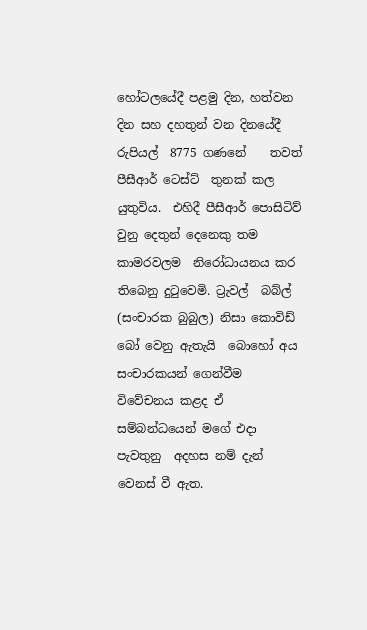හෝටලයේදී පළමු දින, හත්වන දින සහ දහතුන් වන දිනයේදී රුපියල්  8775 ගණනේ    තවත් පීසීආර් ටෙස්ට්  තුනක් කල යුතුවිය.  එහිදී පීසීආර් පොසිටිව් වුනු දෙතුන් දෙනෙකු තම කාමරවලම  නිරෝධායනය කර තිබෙනු දුටුවෙමි. ට්‍රැවල්  බබ්ල් (සංචාරක බුබුල) නිසා කොවිඩ් බෝ වෙනු ඇතැයි  බොහෝ අය සංචාරකයන් ගෙන්වීම විවේචනය කළද ඒ සම්බන්ධයෙන් මගේ එදා පැවතුනු  අදහස නම් දැන් වෙනස් වී ඇත.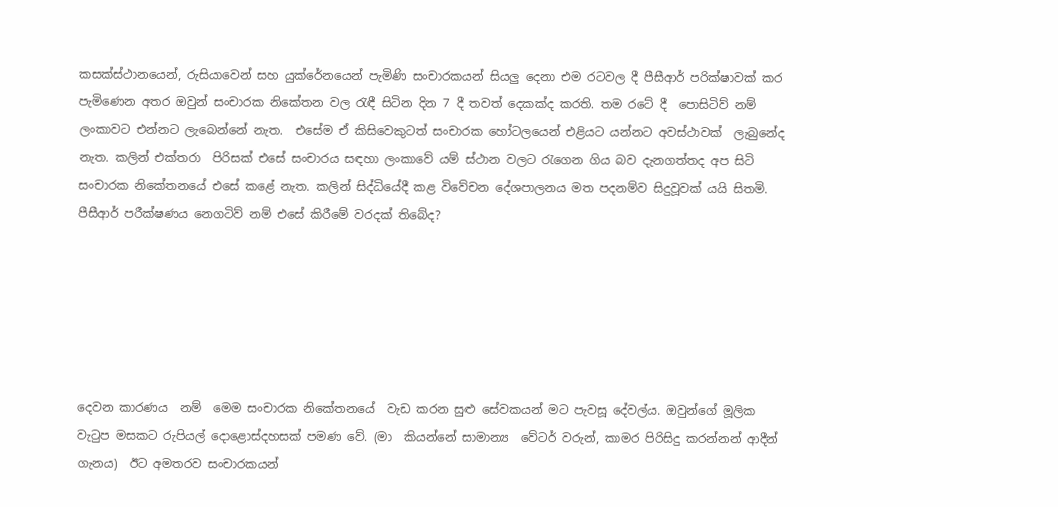කසක්ස්ථානයෙන්, රුසියාවෙන් සහ යුක්රේනයෙන් පැමිණි සංචාරකයන් සියලු දෙනා එම රටවල දී පීසීආර් පරික්ෂාවක් කර පැමිණෙන අතර ඔවුන් සංචාරක නිකේතන වල රැඳී සිටින දින 7 දී තවත් දෙකක්ද කරති. තම රටේ දී  පොසිටිව් නම් ලංකාවට එන්නට ලැබෙන්නේ නැත.  එසේම ඒ කිසිවෙකුටත් සංචාරක හෝටලයෙන් එළියට යන්නට අවස්ථාවක්  ලැබුනේද නැත. කලින් එක්තරා  පිරිසක් එසේ සංචාරය සඳහා ලංකාවේ යම් ස්ථාන වලට රැගෙන ගිය බව දැනගත්තද අප සිටි සංචාරක නිකේතනයේ එසේ කළේ නැත. කලින් සිද්ධියේදී කළ විවේචන දේශපාලනය මත පදනම්ව සිදුවූවක් යයි සිතමි. පීසීආර් පරීක්ෂණය නෙගටිව් නම් එසේ කිරීමේ වරදක් තිබේද?






දෙවන කාරණය  නම්  මෙම සංචාරක නිකේතනයේ  වැඩ කරන සුළු සේවකයන් මට පැවසූ දේවල්ය. ඔවුන්ගේ මූලික  වැටුප මසකට රුපියල් දොළොස්දහසක් පමණ වේ. (මා  කියන්නේ සාමාන්‍ය  වේටර් වරුන්, කාමර පිරිසිදු කරන්නන් ආදීන් ගැනය)  ඊට අමතරව සංචාරකයන්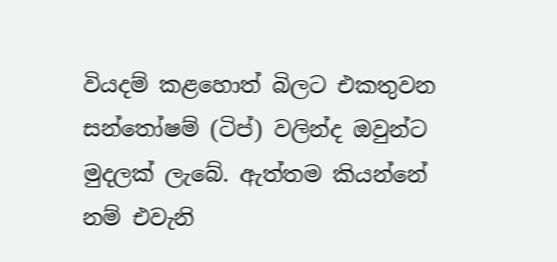වියදම් කළහොත් බිලට එකතුවන සන්තෝෂම් (ටිප්) වලින්ද ඔවුන්ට මුදලක් ලැබේ. ඇත්තම කියන්නේ නම් එවැනි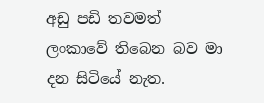අඩු පඩි තවමත් ලංකාවේ තිබෙන බව මා දන සිටියේ නැත.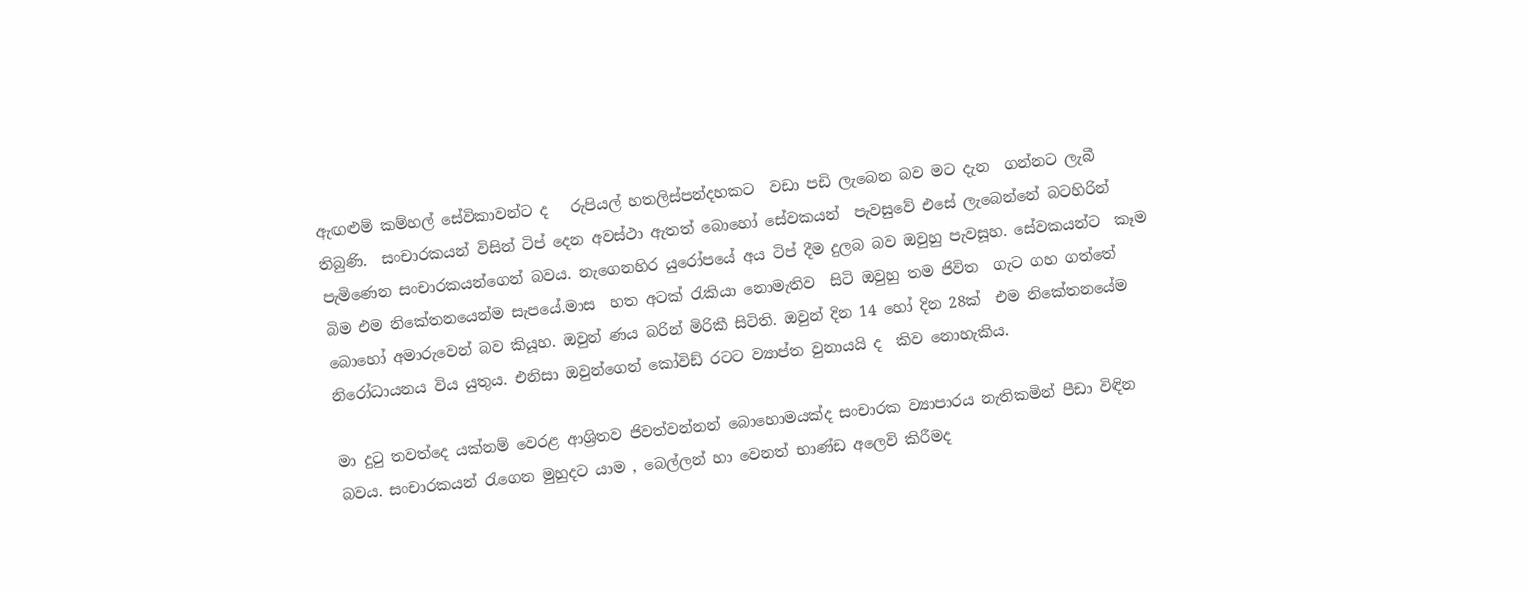ඇඟළුම් කම්හල් සේවිකාවන්ට ද   රුපියල් හතලිස්පන්දහකට  වඩා පඩි ලැබෙන බව මට දැන  ගන්නට ලැබී තිබුණි.  සංචාරකයන් විසින් ටිප් දෙන අවස්ථා ඇතත් බොහෝ සේවකයන්  පැවසුවේ එසේ ලැබෙන්නේ බටහිරින් පැමිණෙන සංචාරකයන්ගෙන් බවය. නැගෙනහිර යුරෝපයේ අය ටිප් දීම දුලබ බව ඔවුහු පැවසූහ. සේවකයන්ට  කෑම බිම එම නිකේතනයෙන්ම සැපයේ.මාස  හත අටක් රැකියා නොමැතිව  සිටි ඔවුහු තම ජිවිත  ගැට ගහ ගත්තේ  බොහෝ අමාරුවෙන් බව කියූහ. ඔවුන් ණය බරින් මිරිකී සිටිති. ඔවුන් දින 14 හෝ දින 28ක්  එම නිකේතනයේම නිරෝධායනය විය යුතුය. එනිසා ඔවුන්ගෙන් කෝවිඩ් රටට ව්‍යාප්ත වුනායයි ද  කිව නොහැකිය.

මා දුටු තවත්දෙ යක්නම් වෙරළ ආශ්‍රිතව ජිවත්වන්නන් බොහොමයක්ද සංචාරක ව්‍යාපාරය නැතිකමින් පීඩා විඳින බවය. සංචාරකයන් රැගෙන මුහුදට යාම , බෙල්ලන් හා වෙනත් භාණ්ඩ අලෙවි කිරීමද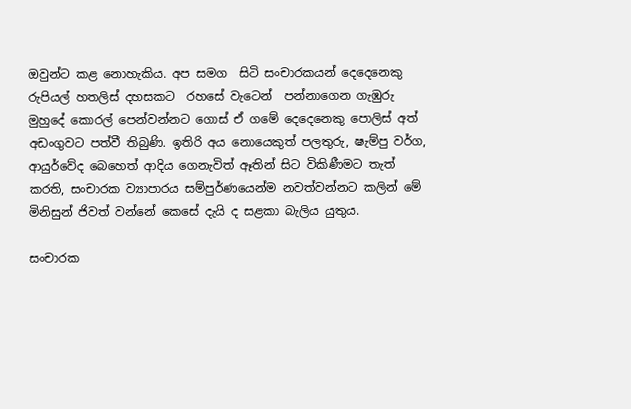ඔවුන්ට කළ නොහැකිය. අප සමග  සිටි සංචාරකයන් දෙදෙනෙකු රුපියල් හතලිස් දහසකට  රහසේ වැටෙන්  පන්නාගෙන ගැඹුරු මුහුදේ කොරල් පෙන්වන්නට ගොස් ඒ ගමේ දෙදෙනෙකු පොලිස් අත් අඩංගුවට පත්වී තිබුණි. ඉතිරි අය නොයෙකුත් පලතුරු, ෂැම්පු වර්ග, ආයුර්වේද බෙහෙත් ආදිය ගෙනැවිත් ඈතින් සිට විකිණීමට තැත් කරති, සංචාරක ව්‍යාපාරය සම්පුර්ණයෙන්ම නවත්වන්නට කලින් මේ මිනිසුන් ජිවත් වන්නේ කෙසේ දැයි ද සළකා බැලිය යුතුය.

සංචාරක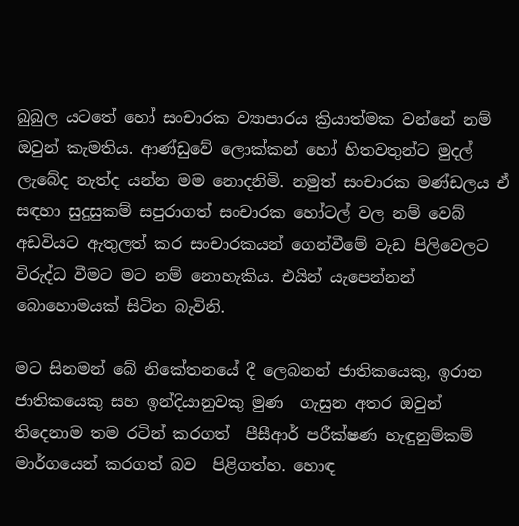බුබුල යටතේ හෝ සංචාරක ව්‍යාපාරය ක්‍රියාත්මක වන්නේ නම් ඔවුන් කැමතිය. ආණ්ඩුවේ ලොක්කන් හෝ හිතවතුන්ට මුදල් ලැබේද නැත්ද යන්න මම නොදනිමි. නමුත් සංචාරක මණ්ඩලය ඒ සඳහා සුදුසුකම් සපුරාගත් සංචාරක හෝටල් වල නම් වෙබ් අඩවියට ඇතුලත් කර සංචාරකයන් ගෙන්වීමේ වැඩ පිලිවෙලට විරුද්ධ වීමට මට නම් නොහැකිය. එයින් යැපෙන්නන් බොහොමයක් සිටින බැවිනි.

මට සිනමන් බේ නිකේතනයේ දී ලෙබනන් ජාතිකයෙකු, ඉරාන ජාතිකයෙකු සහ ඉන්දියානුවකු මුණ  ගැසුන අතර ඔවුන් තිදෙනාම තම රටින් කරගත්  පීසීආර් පරීක්ෂණ හැඳුනුම්කම් මාර්ගයෙන් කරගත් බව  පිළිගත්හ. හොඳ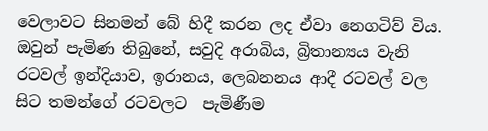වෙලාවට සිනමන් බේ හිදී කරන ලද ඒවා නෙගටිව් විය. ඔවුන් පැමිණ තිබුනේ, සවුදි අරාබිය, බ්‍රිතාන්‍යය වැනි රටවල් ඉන්දියාව, ඉරානය, ලෙබනනය ආදී රටවල් වල සිට තමන්ගේ රටවලට  පැමිණීම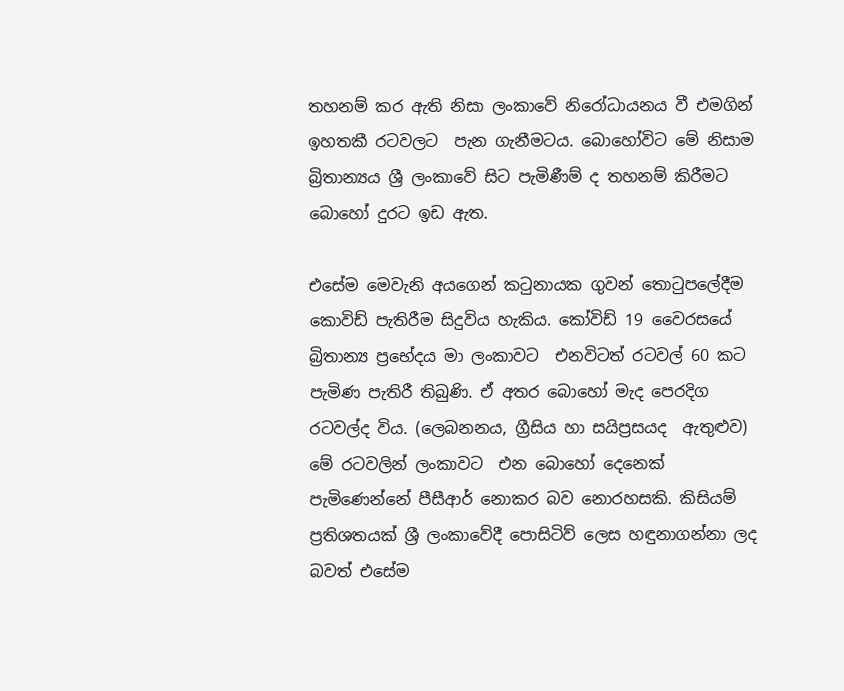තහනම් කර ඇති නිසා ලංකාවේ නිරෝධායනය වී එමගින් ඉහතකී රටවලට  පැන ගැනීමටය. බොහෝවිට මේ නිසාම බ්‍රිතාන්‍යය ශ්‍රී ලංකාවේ සිට පැමිණීම් ද තහනම් කිරීමට බොහෝ දුරට ඉඩ ඇත.

එසේම මෙවැනි අයගෙන් කටුනායක ගුවන් තොටුපලේදීම කොවිඩ් පැතිරීම සිදුවිය හැකිය. කෝවිඩ් 19 වෛරසයේ බ්‍රිතාන්‍ය ප්‍රභේදය මා ලංකාවට  එනවිටත් රටවල් 60 කට පැමිණ පැතිරී තිබුණි. ඒ අතර බොහෝ මැද පෙරදිග රටවල්ද විය. (ලෙබනනය, ග්‍රීසිය හා සයිප්‍රසයද  ඇතුළුව) මේ රටවලින් ලංකාවට  එන බොහෝ දෙනෙක් පැමිණෙන්නේ පීසීආර් නොකර බව නොරහසකි. කිසියම් ප්‍රතිශතයක් ශ්‍රී ලංකාවේදී පොසිටිව් ලෙස හඳුනාගන්නා ලද බවත් එසේම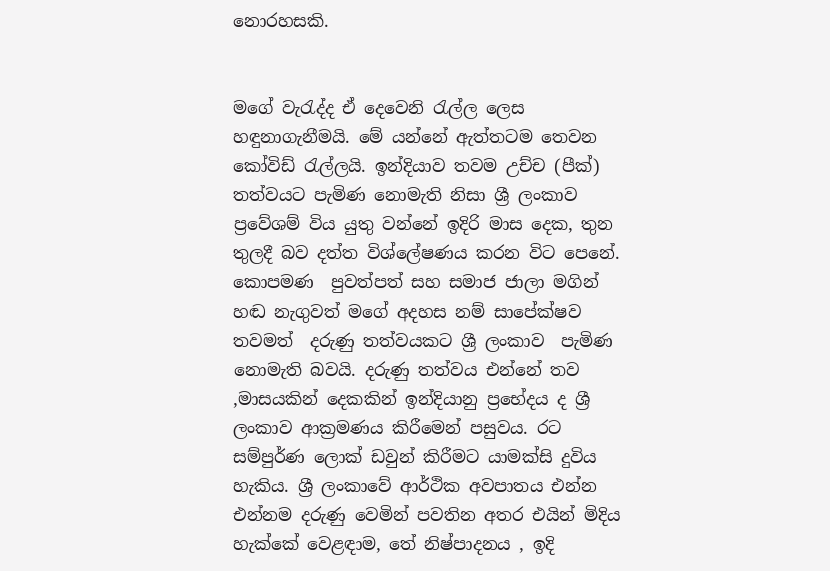නොරහසකි.


මගේ වැරැද්ද ඒ දෙවෙනි රැල්ල ලෙස හඳුනාගැනීමයි. මේ යන්නේ ඇත්තටම තෙවන කෝවිඩ් රැල්ලයි. ඉන්දියාව තවම උච්ච (පීක්) තත්වයට පැමිණ නොමැති නිසා ශ්‍රී ලංකාව ප්‍රවේශම් විය යුතු වන්නේ ඉදිරි මාස දෙක, තුන තුලදී බව දත්ත විශ්ලේෂණය කරන විට පෙනේ. කොපමණ  පුවත්පත් සහ සමාජ ජාලා මගින්  හඬ නැගුවත් මගේ අදහස නම් සාපේක්ෂව තවමත්  දරුණු තත්වයකට ශ්‍රී ලංකාව  පැමිණ නොමැති බවයි. දරුණු තත්වය එන්නේ තව ,මාසයකින් දෙකකින් ඉන්දියානු ප්‍රභේදය ද ශ්‍රී ලංකාව ආක්‍රමණය කිරීමෙන් පසුවය. රට සම්පුර්ණ ලොක් ඩවුන් කිරීමට යාමක්සි දුවිය හැකිය. ශ්‍රී ලංකාවේ ආර්ථික අවපාතය එන්න එන්නම දරුණු වෙමින් පවතින අතර එයින් මිදිය හැක්කේ වෙළඳාම, තේ නිෂ්පාදනය , ඉදි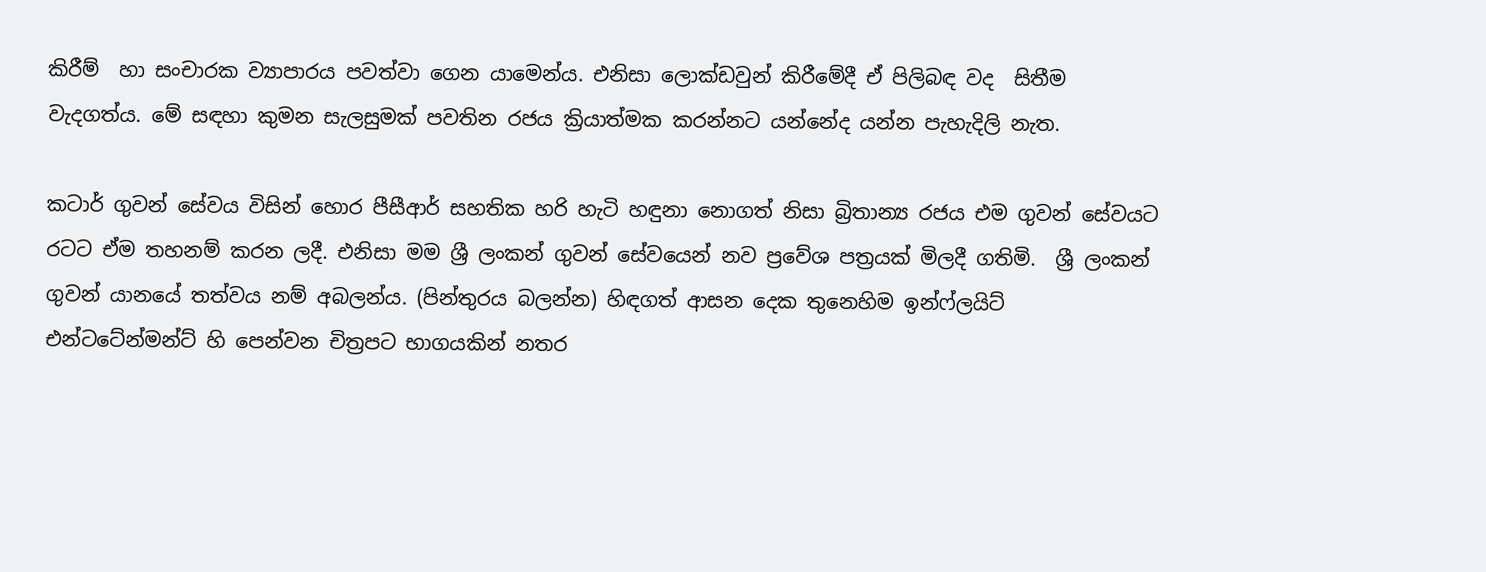කිරීම්  හා සංචාරක ව්‍යාපාරය පවත්වා ගෙන යාමෙන්ය. එනිසා ලොක්ඩවුන් කිරීමේදී ඒ පිලිබඳ වද  සිතීම වැදගත්ය. මේ සඳහා කුමන සැලසුමක් පවතින රජය ක්‍රියාත්මක කරන්නට යන්නේද යන්න පැහැදිලි නැත.

කටාර් ගුවන් සේවය විසින් හොර පීසීආර් සහතික හරි හැටි හඳුනා නොගත් නිසා බ්‍රිතාන්‍ය රජය එම ගුවන් සේවයට රටට ඒම තහනම් කරන ලදී. එනිසා මම ශ්‍රී ලංකන් ගුවන් සේවයෙන් නව ප්‍රවේශ පත්‍රයක් මිලදී ගතිමි.  ශ්‍රී ලංකන් ගුවන් යානයේ තත්වය නම් අබලන්ය. (පින්තුරය බලන්න) හිඳගත් ආසන දෙක තුනෙහිම ඉන්ෆ්ලයිට් එන්ටටේන්මන්ට් හි පෙන්වන චිත්‍රපට භාගයකින් නතර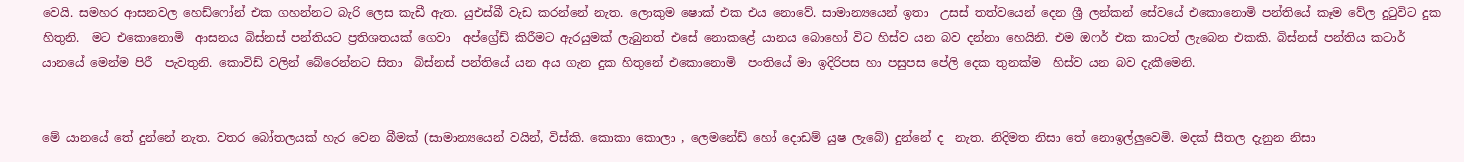වෙයි. සමහර ආසනවල හෙඩ්ෆෝන් එක ගහන්නට බැරි ලෙස කැඩී ඇත. යුඑස්බී වැඩ කරන්නේ නැත. ලොකුම ෂොක් එක එය නොවේ. සාමාන්‍යයෙන් ඉතා  උසස් තත්වයෙන් දෙන ශ්‍රී ලන්කන් සේවයේ එකොනොමි පන්තියේ කෑම වේල දුටුවිට දුක හිතුනි.  මට එකොනොමි  ආසනය බිස්නස් පන්තියට ප්‍රතිශතයක් ගෙවා  අප්ග්‍රේඩ් කිරීමට ඇරයුමක් ලැබුනත් එසේ නොකළේ යානය බොහෝ විට හිස්ව යන බව දන්නා හෙයිනි. එම ඔෆර් එක කාටත් ලැබෙන එකකි. බිස්නස් පන්තිය කටාර් යානයේ මෙන්ම පිරී  පැවතුනි. කොවිඩ් වලින් බේරෙන්නට සිතා  බිස්නස් පන්තියේ යන අය ගැන දුක හිතුනේ එකොනොමි  පංතියේ මා ඉදිරිපස හා පසුපස පේලි දෙක තුනක්ම  හිස්ව යන බව දැකීමෙනි.


මේ යානයේ තේ දුන්නේ නැත. වතර බෝතලයක් හැර වෙන බීමක් (සාමාන්‍යයෙන් වයින්, විස්කි. කොකා කොලා , ලෙමනේඩ් හෝ දොඩම් යුෂ ලැබේ) දුන්නේ ද  නැත. නිදිමත නිසා තේ නොඉල්ලුවෙමි. මදක් සීතල දැනුන නිසා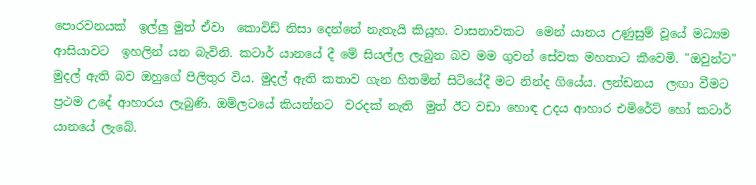පොරවනයක්  ඉල්ලු මුත් ඒවා  කොවිඩ් නිසා දෙන්නේ නැතැයි කියූහ. වාසනාවකට  මෙන් යානය උණුසුම් වූයේ මධ්‍යම ආසියාවට  ඉහලින් යන බැවිනි. කටාර් යානයේ දී මේ සියල්ල ලැබුන බව මම ගුවන් සේවක මහතාට කීවෙමි. "ඔවුන්ට" මුදල් ඇති බව ඔහුගේ පිලිතුර විය. මුදල් ඇති කතාව ගැන හිතමින් සිටියේදී මට නින්ද ගියේය. ලන්ඩනය  ලඟා වීමට ප්‍රථම උදේ ආහාරය ලැබුණි. ඔම්ලටයේ කියන්නට  වරදක් නැති  මුත් ඊට වඩා හොඳ උදය ආහාර එමිරේට් හෝ කටාර් යානයේ ලැබේ.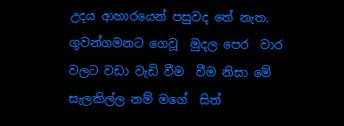උදය ආහාරයෙන් පසුවද තේ නැත. ගුවන්ගමනට ගෙවූ  මුදල පෙර  වාර වලට වඩා වැඩි වීම  වීම නිසා මේ සැලකිල්ල නම් මගේ  සිත්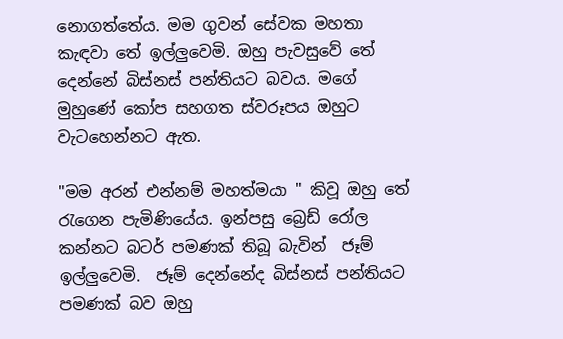නොගත්තේය. මම ගුවන් සේවක මහතා කැඳවා තේ ඉල්ලුවෙමි. ඔහු පැවසුවේ තේ දෙන්නේ බිස්නස් පන්තියට බවය. මගේ මුහුණේ කෝප සහගත ස්වරූපය ඔහුට වැටහෙන්නට ඇත.

"මම අරන් එන්නම් මහත්මයා " කිවූ ඔහු තේ රැගෙන පැමිණියේය. ඉන්පසු බ්‍රෙඩ් රෝල කන්නට බටර් පමණක් තිබූ බැවින්  ජෑම් ඉල්ලුවෙමි.  ජෑම් දෙන්නේද බිස්නස් පන්තියට පමණක් බව ඔහු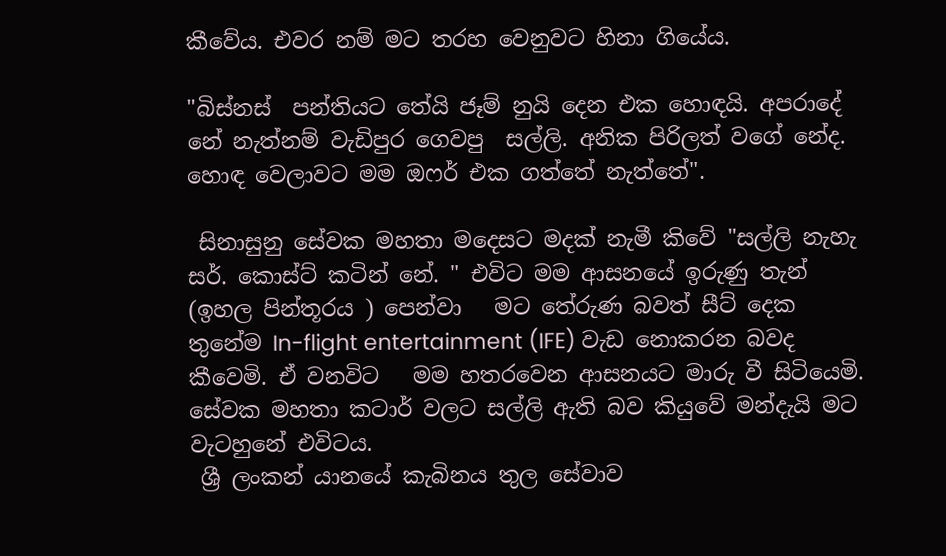කීවේය. එවර නම් මට තරහ වෙනුවට හිනා ගියේය.

"බිස්නස්  පන්තියට තේයි ජෑම් නුයි දෙන එක හොඳයි. අපරාදේ නේ නැත්නම් වැඩිපුර ගෙවපු  සල්ලි. අනික පිරිලත් වගේ නේද. හොඳ වෙලාවට මම ඔෆර් එක ගත්තේ නැත්තේ".

 සිනාසුනු සේවක මහතා මදෙසට මදක් නැමී කිවේ "සල්ලි නැහැ සර්. කොස්ට් කටින් නේ. " එවිට මම ආසනයේ ඉරුණු තැන් (ඉහල පින්තූරය ) පෙන්වා   මට තේරුණ බවත් සීට් දෙක තුනේම In-flight entertainment (IFE) වැඩ නොකරන බවද කීවෙමි. ඒ වනවිට   මම හතරවෙන ආසනයට මාරු වී සිටියෙමි. සේවක මහතා කටාර් වලට සල්ලි ඇති බව කියුවේ මන්දැයි මට වැටහුනේ එවිටය.
 ශ්‍රී ලංකන් යානයේ කැබිනය තුල සේවාව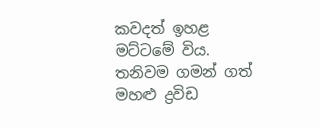කවදත් ඉහළ මට්ටමේ විය. තනිවම ගමන් ගත්  මහළු ද්‍රවිඩ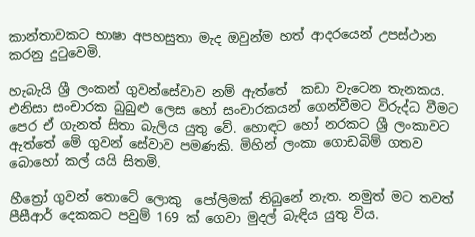කාන්තාවකට භාෂා අපහසුතා මැද ඔවුන්ම හත් ආදරයෙන් උපස්ථාන කරනු දුටුවෙමි.

හැබැයි ශ්‍රී ලංකන් ගුවන්සේවාව නම් ඇත්තේ  කඩා වැටෙන තැනකය. එනිසා සංචාරක බුබුළු ලෙස හෝ සංචාරකයන් ගෙන්වීමට විරුද්ධ වීමට පෙර ඒ ගැනත් සිතා බැලිය යුතු වේ. හොඳට හෝ නරකට ශ්‍රී ලංකාවට ඇත්තේ මේ ගුවන් සේවාව පමණකි. මිහින් ලංකා ගොඩබිම් ගතව බොහෝ කල් යයි සිතමි.

හීත්‍රෝ ගුවන් තොටේ ලොකු  පෝලිමක් තිබුනේ නැත. නමුත් මට තවත් පීසීආර් දෙකකට පවුම් 169 ක් ගෙවා මුදල් බැඳිය යුතු විය.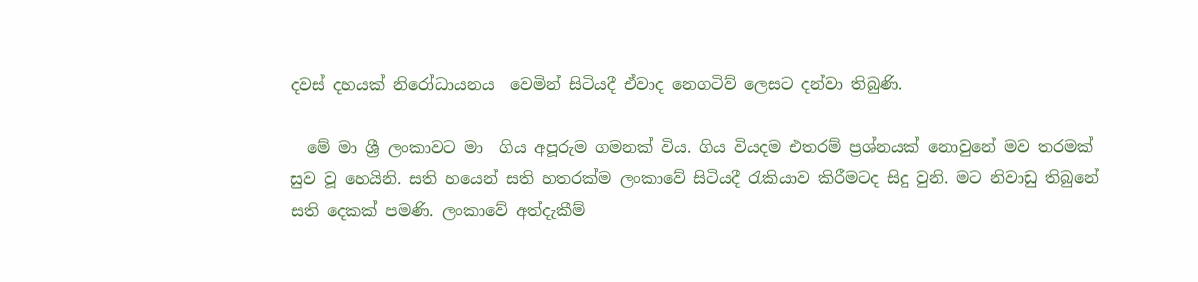දවස් දහයක් නිරෝධායනය  වෙමින් සිටියදී ඒවාද නෙගටිව් ලෙසට දන්වා තිබුණි.

  මේ මා ශ්‍රී ලංකාවට මා  ගිය අපූරුම ගමනක් විය. ගිය වියදම එතරම් ප්‍රශ්නයක් නොවුනේ මව තරමක් සුව වූ හෙයිනි. සති හයෙන් සති හතරක්ම ලංකාවේ සිටියදී රැකියාව කිරීමටද සිදු වුනි. මට නිවාඩු තිබුනේ සති දෙකක් පමණි. ලංකාවේ අත්දැකීම්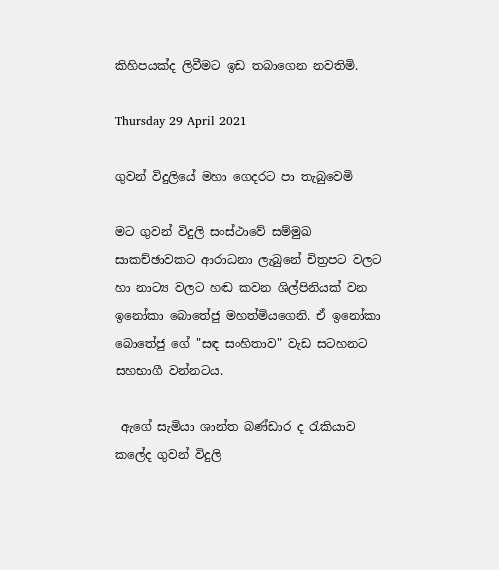කිහිපයක්ද ලිවීමට ඉඩ තබාගෙන නවතිමි.

Thursday 29 April 2021

ගුවන් විදුලියේ මහා ගෙදරට පා තැබුවෙමි

මට ගුවන් විදුලි සංස්ථාවේ සම්මුඛ සාකච්ඡාවකට ආරාධනා ලැබුනේ චිත්‍රපට වලට හා නාට්‍ය වලට හඬ කවන ශිල්පිනියක් වන ඉනෝකා බොතේජු මහත්මියගෙනි. ඒ ඉනෝකා බොතේජු ගේ "සඳ සංහිතාව" වැඩ සටහනට සහභාගී වන්නටය.

 ඇගේ සැමියා ශාන්ත බණ්ඩාර ද රැකියාව කලේද ගුවන් විදුලි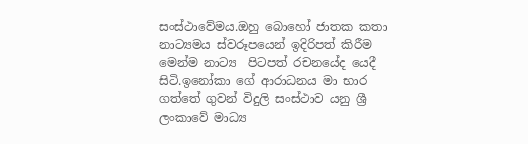සංස්ථාවේමය.ඔහු බොහෝ ජාතක කතා නාට්‍යමය ස්වරූපයෙන් ඉදිරිපත් කිරීම මෙන්ම නාට්‍ය  පිටපත් රචනයේද යෙදී සිටි.ඉනෝකා ගේ ආරාධනය මා භාර ගත්තේ ගුවන් විදුලි සංස්ථාව යනු ශ්‍රී ලංකාවේ මාධ්‍ය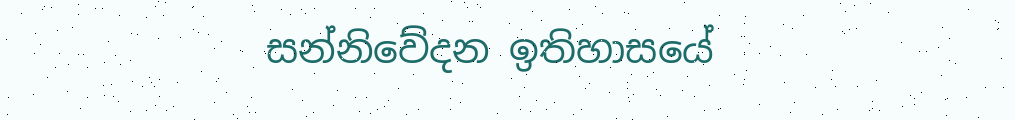සන්නිවේදන ඉතිහාසයේ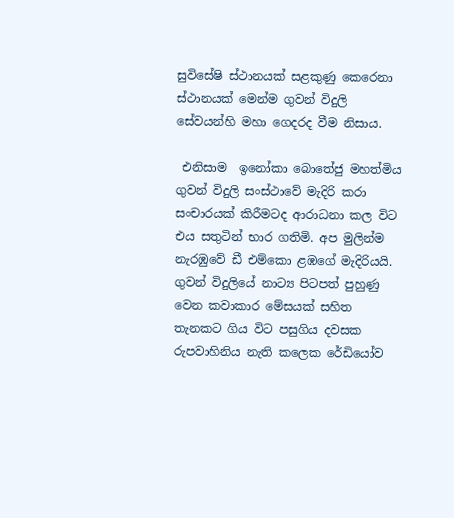සුවිසේෂි ස්ථානයක් සළකුණු කෙරෙනා ස්ථානයක් මෙන්ම ගුවන් විදුලි සේවයන්හි මහා ගෙදරද වීම නිසාය.

 එනිසාම  ඉනෝකා බොතේජු මහත්මිය ගුවන් විදුලි සංස්ථාවේ මැදිරි කරා සංචාරයක් කිරීමටද ආරාධනා කල විට එය සතුටින් භාර ගතිමි. අප මුලින්ම නැරඹුවේ ඩී එම්කො ළඹගේ මැදිරියයි. ගුවන් විදුලියේ නාට්‍ය පිටපත් පුහුණු වෙන කවාකාර මේසයක් සහිත තැනකට ගිය විට පසුගිය දවසක රුපවාහිනිය නැති කලෙක රේඩියෝව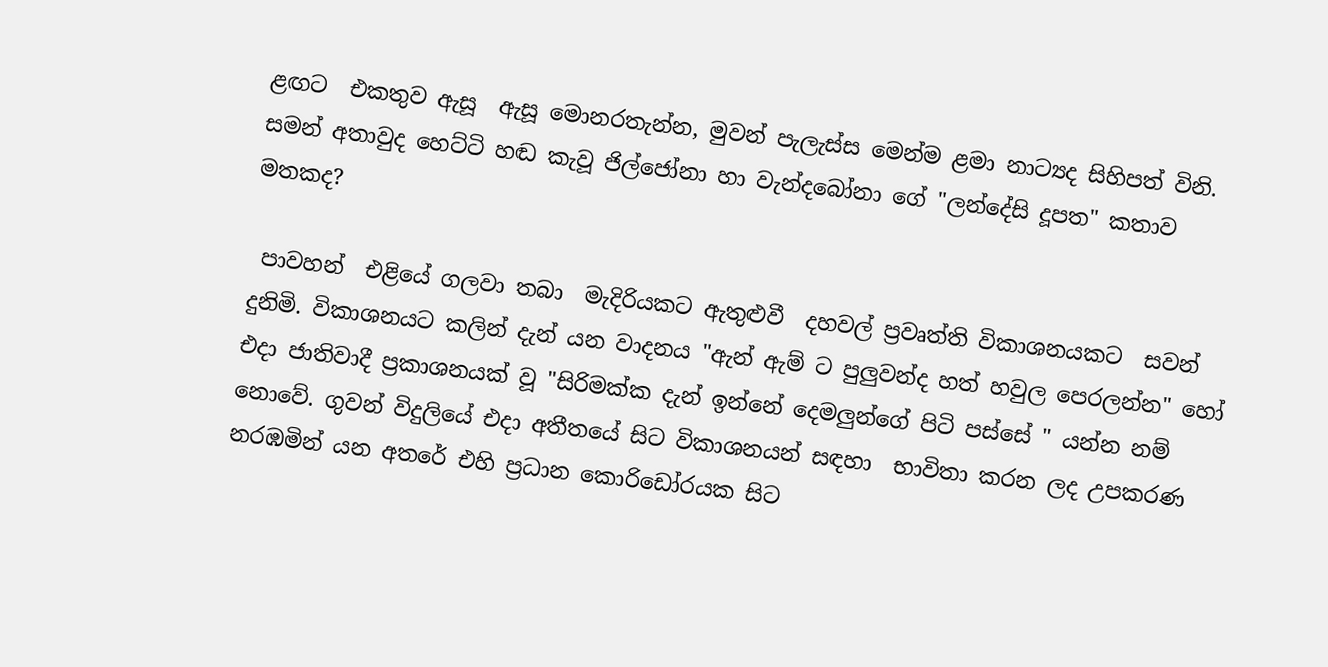ළඟට  එකතුව ඇසූ  ඇසූ මොනරතැන්න, මුවන් පැලැස්ස මෙන්ම ළමා නාට්‍යද සිහිපත් විනි. සමන් අතාවුද හෙට්ටි හඬ කැවූ ජිල්ජෝනා හා වැන්දබෝනා ගේ "ලන්දේසි දූපත" කතාව  මතකද?

 පාවහන්  එළියේ ගලවා තබා  මැදිරියකට ඇතුළුවී  දහවල් ප්‍රවෘත්ති විකාශනයකට  සවන් දුනිමි. විකාශනයට කලින් දැන් යන වාදනය "ඇන් ඇම් ට පුලුවන්ද හත් හවුල පෙරලන්න" හෝ එදා ජාතිවාදී ප්‍රකාශනයක් වූ "සිරිමක්ක දැන් ඉන්නේ දෙමලුන්ගේ පිටි පස්සේ " යන්න නම් නොවේ. ගුවන් විදුලියේ එදා අතීතයේ සිට විකාශනයන් සඳහා  භාවිතා කරන ලද උපකරණ නරඹමින් යන අතරේ එහි ප්‍රධාන කොරිඩෝරයක සිට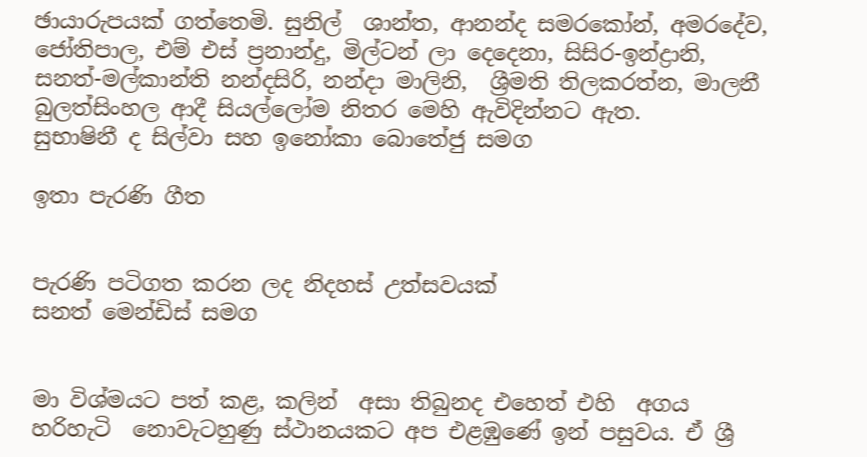ඡායාරුපයක් ගත්තෙමි. සුනිල්  ශාන්ත, ආනන්ද සමරකෝන්, අමරදේව, ජෝතිපාල, එම් එස් ප්‍රනාන්දු, මිල්ටන් ලා දෙදෙනා, සිසිර-ඉන්ද්‍රානි, සනත්-මල්කාන්ති නන්දසිරි, නන්දා මාලිනි,  ශ්‍රීමති තිලකරත්න, මාලනී  බුලත්සිංහල ආදී සියල්ලෝම නිතර මෙහි ඇවිදින්නට ඇත.
සුභාෂිනී ද සිල්වා සහ ඉනෝකා බොතේජු සමග

ඉතා පැරණි ගීත


පැරණි පටිගත කරන ලද නිදහස් උත්සවයක්
සනත් මෙන්ඩිස් සමග


මා විශ්මයට පත් කළ, කලින්  අසා තිබුනද එහෙත් එහි  අගය හරිහැටි  නොවැටහුණු ස්ථානයකට අප එළඹුණේ ඉන් පසුවය. ඒ ශ්‍රී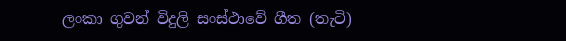ලංකා ගුවන් විදුලි සංස්ථාවේ ගීත (තැටි)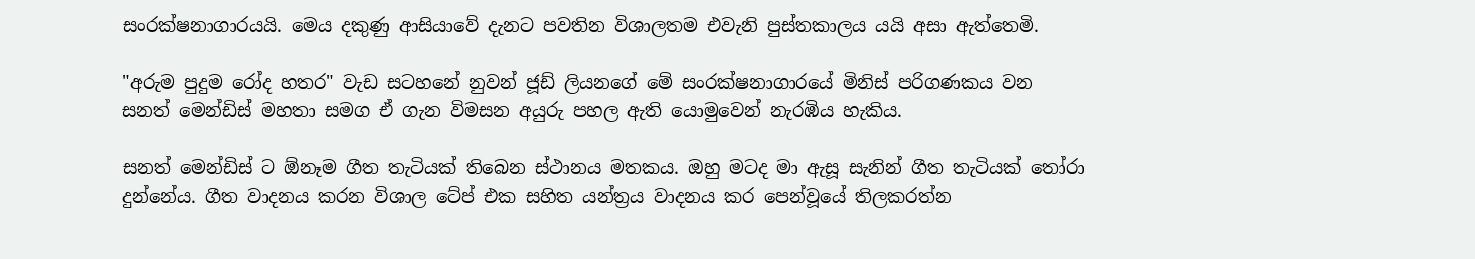සංරක්ෂනාගාරයයි. මෙය දකුණු ආසියාවේ දැනට පවතින විශාලතම එවැනි පුස්තකාලය යයි අසා ඇත්තෙමි.

"අරුම පුදුම රෝද හතර" වැඩ සටහනේ නුවන් ජූඩ් ලියනගේ මේ සංරක්ෂනාගාරයේ මිනිස් පරිගණකය වන සනත් මෙන්ඩිස් මහතා සමග ඒ ගැන විමසන අයුරු පහල ඇති යොමුවෙන් නැරඹිය හැකිය.

සනත් මෙන්ඩිස් ට ඕනෑම ගීත තැටියක් තිබෙන ස්ථානය මතකය. ඔහු මටද මා ඇසූ සැනින් ගීත තැටියක් තෝරා දුන්නේය. ගීත වාදනය කරන විශාල ටේප් එක සහිත යන්ත්‍රය වාදනය කර පෙන්වූයේ තිලකරත්න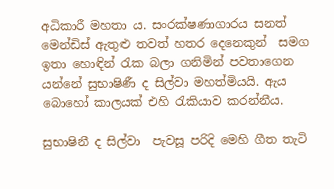අධිකාරී මහතා ය. සංරක්ෂණාගාරය සනත් මෙන්ඩිස් ඇතුළු තවත් හතර දෙනෙකුන්  සමග ඉතා හොඳින් රැක බලා ගනිමින් පවතාගෙන යන්නේ සුභාෂිණී ද සිල්වා මහත්මියයි. ඇය බොහෝ කාලයක් එහි රැකියාව කරන්නීය.

සුභාෂිනී ද සිල්වා  පැවසූ පරිදි මෙහි ගීත තැටි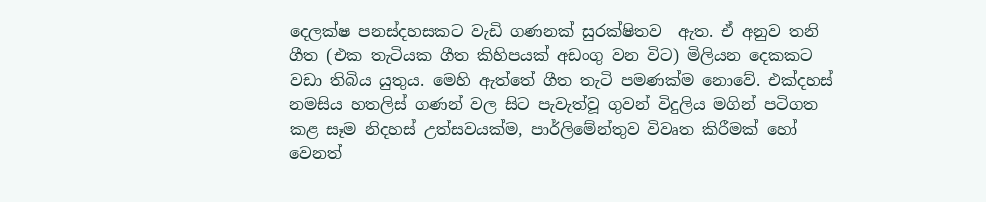දෙලක්ෂ පනස්දහසකට වැඩි ගණනක් සුරක්ෂිතව  ඇත. ඒ අනුව තනි ගීත (එක තැටියක ගීත කිහිපයක් අඩංගු වන විට) මිලියන දෙකකට වඩා තිබිය යුතුය. මෙහි ඇත්තේ ගීත තැටි පමණක්ම නොවේ. එක්දහස් නමසිය හතලිස් ගණන් වල සිට පැවැත්වූ ගුවන් විදුලිය මගින් පටිගත කළ සෑම නිදහස් උත්සවයක්ම, පාර්ලිමේන්තුව විවෘත කිරීමක් හෝ වෙනත්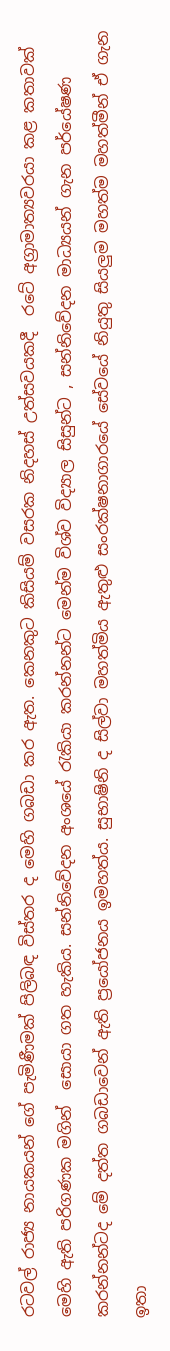රටවල් රාජ්‍ය නායකයන් ගේ පැමිණීමක් පිලිබඳ විස්තර ද මෙහි ගබඩා කර ඇත. කෙනකුට කිසියම් වසරක නිදහස් උත්සවයකදී  රටේ අග්‍රාමාත්‍යවරයා කළ කතාවක් මෙහි ඇති පරිගණක මගින්  සොයා ගත හැකිය. සන්නිවේදන අංශයේ රැකියා කරන්නන්ට මෙන්ම විශ්ව විද්‍යාල සිසුන්ට , සන්නිවේදන මාධ්‍යයන් ගැන පර්යේෂණ කරන්නන්ටද මේ දත්ත ගබඩාවෙන් ඇති ප්‍රයෝජනය ඉමහත්ය. සුභාෂිනි ද සිල්වා මහත්මිය ඇතුළු සංරක්ෂනාගාරයේ සේවයේ නියුතු සියලුම මහත්ම මහත්මීන් ඒ ගැන ඉතා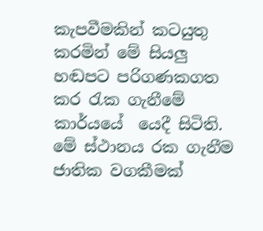කැපවීමකින් කටයුතු කරමින් මේ සියලු හඬපට පරිගණකගත කර රැක ගැනීමේ කාර්යයේ  යෙදී සිටිති.  මේ ස්ථානය රක ගැනීම ජාතික වගකීමක්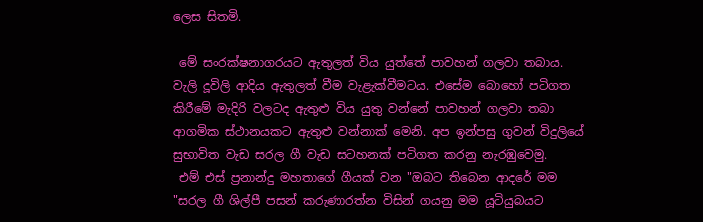ලෙස සිතමි.

 මේ සංරක්ෂනාගරයට ඇතුලත් විය යුත්තේ පාවහන් ගලවා තබාය. වැලි දූවිලි ආදිය ඇතුලත් වීම වැළැක්වීමටය. එසේම බොහෝ පටිගත කිරීමේ මැදිරි වලටද ඇතුළු විය යුතු වන්නේ පාවහන් ගලවා තබා ආගමික ස්ථානයකට ඇතුළු වන්නාක් මෙනි. අප ඉන්පසු ගුවන් විදුලියේ සුභාවිත වැඩ සරල ගී වැඩ සටහනක් පටිගත කරනු නැරඹුවෙමු.
 එම් එස් ප්‍රනාන්දු මහතාගේ ගීයක් වන "ඔබට තිබෙන ආදරේ මම "සරල ගී ශිල්පී පසන් කරුණාරත්න විසින් ගයනු මම යූටියුබයට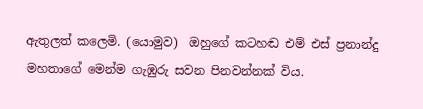ඇතුලත් කලෙමි. (යොමුව)  ඔහුගේ කටහඬ එම් එස් ප්‍රනාන්දු මහතාගේ මෙන්ම ගැඹුරු සවන පිනවන්නක් විය.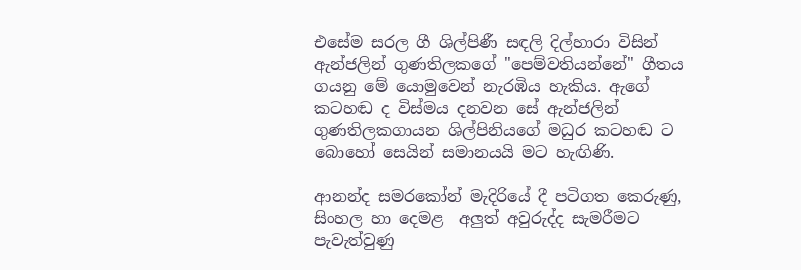එසේම සරල ගී ශිල්පිණී සඳලි දිල්හාරා විසින් ඇන්ජලින් ගුණතිලකගේ "පෙම්වතියන්නේ" ගීතය ගයනු මේ යොමුවෙන් නැරඹිය හැකිය. ඇගේ කටහඬ ද විස්මය දනවන සේ ඇන්ජලින් ගුණතිලකගායන ශිල්පිනියගේ මධුර කටහඬ ට බොහෝ සෙයින් සමානයයි මට හැඟිණි.

ආනන්ද සමරකෝන් මැදිරියේ දී පටිගත කෙරුණු, සිංහල හා දෙමළ  අලුත් අවුරුද්ද සැමරීමට පැවැත්වුණු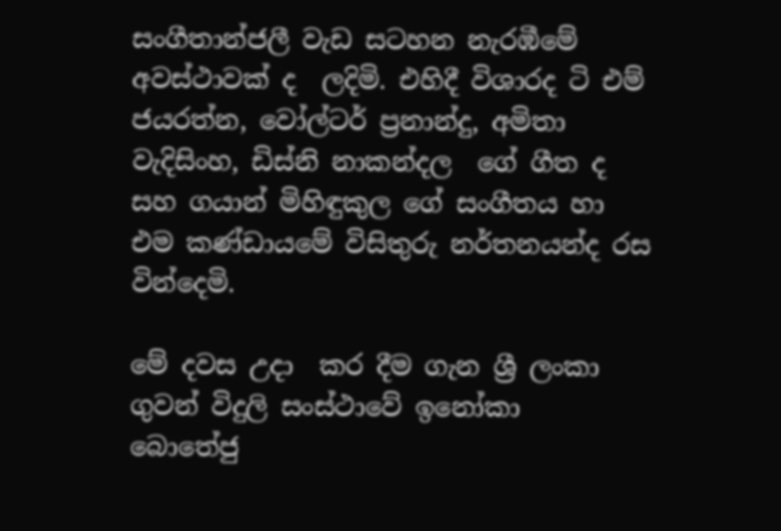සංගීතාන්ජලී වැඩ සටහන නැරඹීමේ අවස්ථාවක් ද  ලදිමි. එහිදී විශාරද ටි එම් ජයරත්න, වෝල්ටර් ප්‍රනාන්දු, අමිතා වැදිසිංහ, ඩිස්නි නාකන්දල  ගේ ගීත ද සහ ගයාන් මිහිඳුකුල ගේ සංගීතය හා එම කණ්ඩායමේ විසිතුරු නර්තනයන්ද රස වින්දෙමි.

මේ දවස උදා  කර දීම ගැන ශ්‍රී ලංකා ගුවන් විදුලි සංස්ථාවේ ඉනෝකා  බොතේජු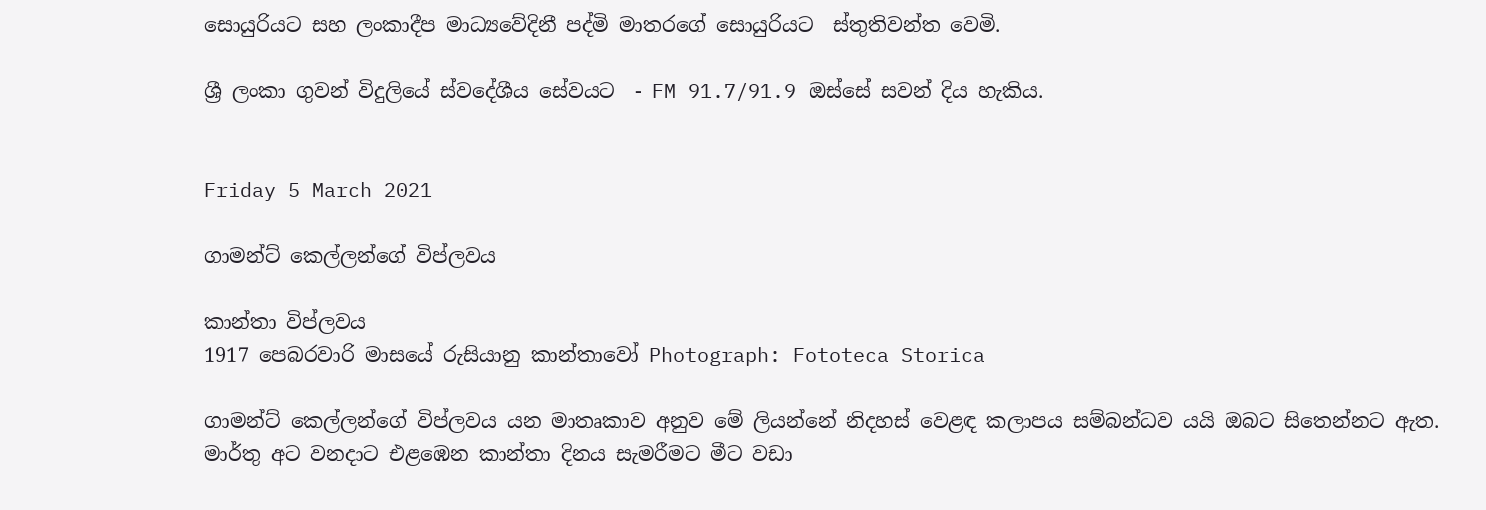සොයුරියට සහ ලංකාදීප මාධ්‍යවේදිනී පද්මි මාතරගේ සොයුරියට  ස්තුතිවන්ත වෙමි.

ශ්‍රී ලංකා ගුවන් විදුලියේ ස්වදේශීය සේවයට  - FM 91.7/91.9 ඔස්සේ සවන් දිය හැකිය.


Friday 5 March 2021

ගාමන්ට් කෙල්ලන්ගේ විප්ලවය

කාන්තා විප්ලවය
1917 පෙබරවාරි මාසයේ රුසියානු කාන්තාවෝ Photograph: Fototeca Storica

ගාමන්ට් කෙල්ලන්ගේ විප්ලවය යන මාතෘකාව අනුව මේ ලියන්නේ නිදහස් වෙළඳ කලාපය සම්බන්ධව යයි ඔබට සිතෙන්නට ඇත. මාර්තු අට වනදාට එළඹෙන කාන්තා දිනය සැමරීමට මීට වඩා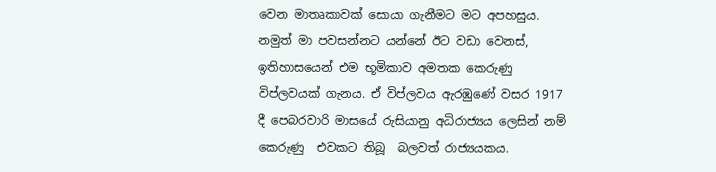වෙන මාතෘකාවක් සොයා ගැනීමට මට අපහසුය. නමුත් මා පවසන්නට යන්නේ ඊට වඩා වෙනස්, ඉතිහාසයෙන් එම භූමිකාව අමතක කෙරුණු  විප්ලවයක් ගැනය. ඒ විප්ලවය ඇරඹුණේ වසර 1917 දී පෙබරවාරි මාසයේ රුසියානු අධිරාජ්‍යය ලෙසින් නම් කෙරුණු  එවකට තිබූ  බලවත් රාජ්‍යයකය.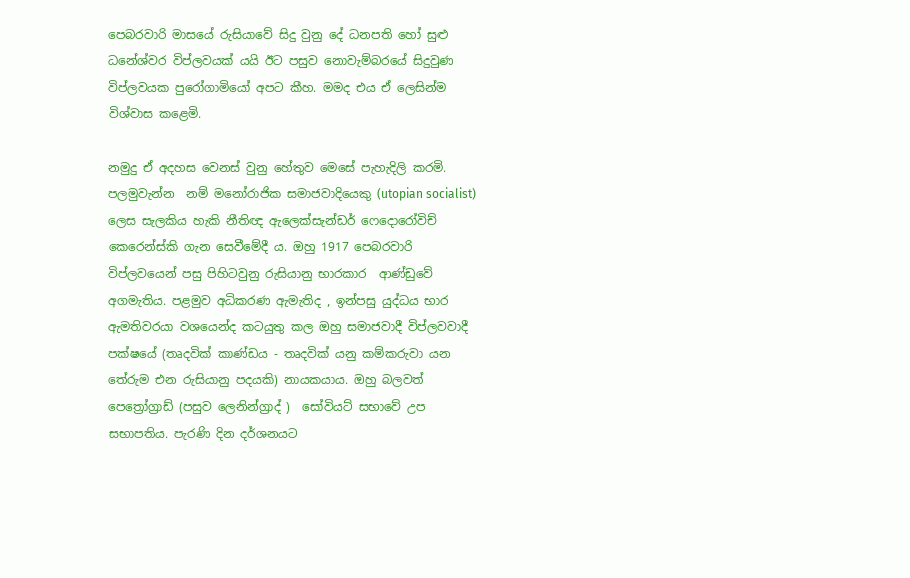පෙබරවාරි මාසයේ රුසියාවේ සිදු වුනු දේ ධනපති හෝ සුළු ධනේශ්වර විප්ලවයක් යයි ඊට පසුව නොවැම්බරයේ සිදුවුණ විප්ලවයක පුරෝගාමියෝ අපට කීහ. මමද එය ඒ ලෙසින්ම විශ්වාස කළෙමි.

නමුදු ඒ අදහස වෙනස් වුනු හේතුව මෙසේ පැහැදිලි කරමි. පලමුවැන්න  නම් මනෝරාජික සමාජවාදියෙකු (utopian socialist)  ලෙස සැලකිය හැකි නීතිඥ ඇලෙක්සැන්ඩර් ෆෙදොරෝවිච් කෙරෙන්ස්කි ගැන සෙවීමේදී ය. ඔහු 1917 පෙබරවාරි විප්ලවයෙන් පසු පිහිටවුනු රුසියානු භාරකාර  ආණ්ඩුවේ අගමැතිය. පළමුව අධිකරණ ඇමැතිද , ඉන්පසු යුද්ධය භාර ඇමතිවරයා වශයෙන්ද කටයුතු කල ඔහු සමාජවාදී විප්ලවවාදී පක්ෂයේ (තෘදවික් කාණ්ඩය - තෘදවික් යනු කම්කරුවා යන තේරුම එන රුසියානු පදයකි) නායකයාය. ඔහු බලවත්  පෙත්‍රෝග්‍රාඩ් (පසුව ලෙනින්ග්‍රාද් )  සෝවියට් සභාවේ උප සභාපතිය. පැරණි දින දර්ශනයට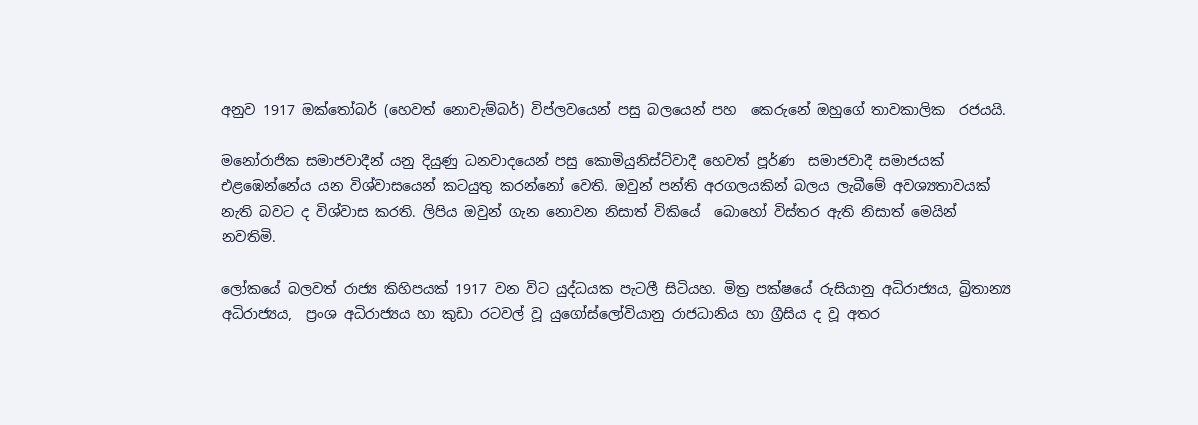අනුව 1917 ඔක්තෝබර් (හෙවත් නොවැම්බර්) විප්ලවයෙන් පසු බලයෙන් පහ  කෙරුනේ ඔහුගේ තාවකාලික  රජයයි.

මනෝරාජික සමාජවාදීන් යනු දියුණු ධනවාදයෙන් පසු කොමියුනිස්ට්වාදී හෙවත් පූර්ණ  සමාජවාදී සමාජයක් එළඹෙන්නේය යන විශ්වාසයෙන් කටයුතු කරන්නෝ වෙති. ඔවුන් පන්ති අරගලයකින් බලය ලැබීමේ අවශ්‍යතාවයක්  නැති බවට ද විශ්වාස කරති. ලිපිය ඔවුන් ගැන නොවන නිසාත් විකියේ  බොහෝ විස්තර ඇති නිසාත් මෙයින් නවතිමි.

ලෝකයේ බලවත් රාජ්‍ය කිහිපයක් 1917 වන විට යුද්ධයක පැටලී සිටියහ. මිත්‍ර පක්ෂයේ රුසියානු අධිරාජ්‍යය, බ්‍රිතාන්‍ය අධිරාජ්‍යය,  ප්‍රංශ අධිරාජ්‍යය හා කුඩා රටවල් වූ යුගෝස්ලෝවියානු රාජධානිය හා ග්‍රීසිය ද වූ අතර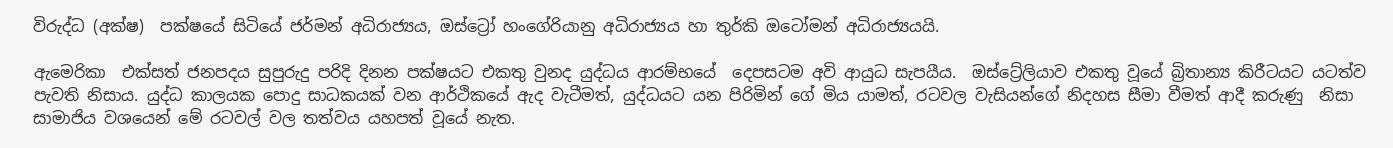විරුද්ධ (අක්ෂ)  පක්ෂයේ සිටියේ ජර්මන් අධිරාජ්‍යය, ඔස්ට්‍රෝ හංගේරියානු අධිරාජ්‍යය හා තුර්කි ඔටෝමන් අධිරාජ්‍යයයි.

ඇමෙරිකා  එක්සත් ජනපදය සුපුරුදු පරිදි දිනන පක්ෂයට එකතු වුනද යුද්ධය ආරම්භයේ  දෙපසටම අවි ආයුධ සැපයීය.  ඔස්ට්‍රේලියාව එකතු වූයේ බ්‍රිතාන්‍ය කිරීටයට යටත්ව පැවති නිසාය. යුද්ධ කාලයක පොදු සාධකයක් වන ආර්ථිකයේ ඇද වැටීමත්, යුද්ධයට යන පිරිමින් ගේ මිය යාමත්, රටවල වැසියන්ගේ නිදහස සීමා වීමත් ආදී කරුණු  නිසා සාමාජිය වශයෙන් මේ රටවල් වල තත්වය යහපත් වූයේ නැත.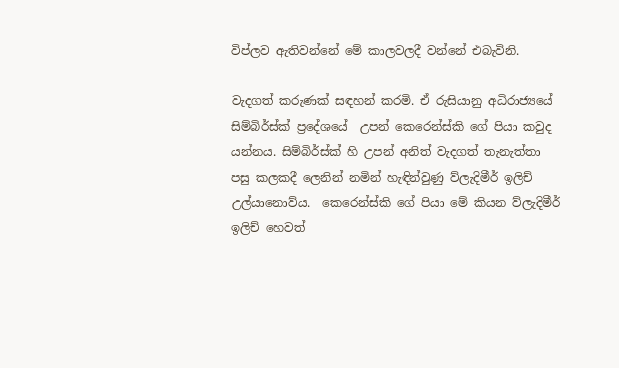විප්ලව ඇතිවන්නේ මේ කාලවලදී වන්නේ එබැවිනි.

වැදගත් කරුණක් සඳහන් කරමි. ඒ රුසියානු අධිරාජ්‍යයේ සිම්බිර්ස්ක් ප්‍රදේශයේ  උපන් කෙරෙන්ස්කි ගේ පියා කවුද යන්නය. සිම්බිර්ස්ක් හි උපන් අනිත් වැදගත් තැනැත්තා පසු කලකදී ලෙනින් නමින් හැඳින්වුණු ව්ලැදිමීර් ඉලිච් උල්යානොව්ය.  කෙරෙන්ස්කි ගේ පියා මේ කියන ව්ලැදිමීර් ඉලිච් හෙවත්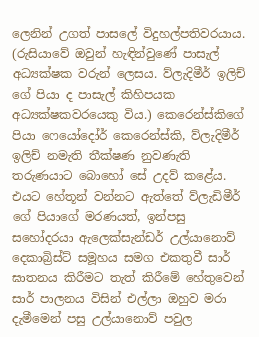ලෙනින් උගත් පාසලේ විදුහල්පතිවරයාය. (රුසියාවේ ඔවුන් හැඳින්වුණේ පාසැල් අධ්‍යක්ෂක වරුන් ලෙසය. ව්ලැදිමීර් ඉලිච් ගේ පියා ද පාසැල් කිහිපයක අධ්‍යක්ෂකවරයෙකු විය.) කෙරෙන්ස්කිගේ පියා ෆෙයෝදෝර් කෙරෙන්ස්කි, ව්ලැදිමීර් ඉලිච් නමැති තීක්ෂණ නුවණැති තරුණයාට බොහෝ සේ උදව් කළේය. එයට හේතූන් වන්නට ඇත්තේ ව්ලැඩිමීර් ගේ පියාගේ මරණයත්, ඉන්පසු  සහෝදරයා ඇලෙක්සැන්ඩර් උල්යානොව් දෙකාබ්‍රිස්ට් සමූහය සමග එකතුවී සාර් ඝාතනය කිරීමට තැත් කිරීමේ හේතුවෙන් සාර් පාලනය විසින් එල්ලා ඔහුව මරා  දැමීමෙන් පසු උල්යානොව් පවුල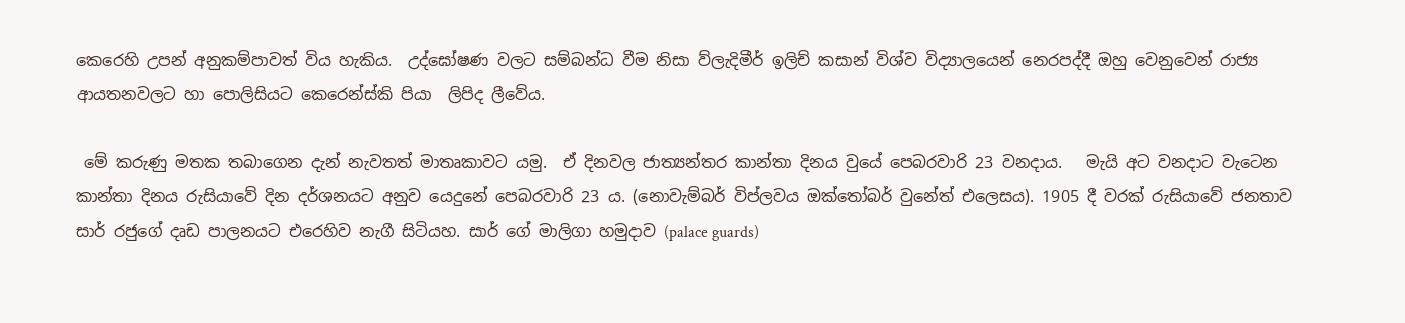කෙරෙහි උපන් අනුකම්පාවත් විය හැකිය.  උද්ඝෝෂණ වලට සම්බන්ධ වීම නිසා ව්ලැදිමීර් ඉලිච් කසාන් විශ්ව විද්‍යාලයෙන් නෙරපද්දී ඔහු වෙනුවෙන් රාජ්‍ය ආයතනවලට හා පොලිසියට කෙරෙන්ස්කි පියා  ලිපිද ලීවේය.

 මේ කරුණු මතක තබාගෙන දැන් නැවතත් මාතෘකාවට යමු.  ඒ දිනවල ජාත්‍යන්තර කාන්තා දිනය වුයේ පෙබරවාරි 23 වනදාය.   මැයි අට වනදාට වැටෙන කාන්තා දිනය රුසියාවේ දින දර්ශනයට අනුව යෙදුනේ පෙබරවාරි 23 ය. (නොවැම්බර් විප්ලවය ඔක්තෝබර් වුනේත් එලෙසය). 1905 දී වරක් රුසියාවේ ජනතාව  සාර් රජුගේ දෘඩ පාලනයට එරෙහිව නැගී සිටියහ. සාර් ගේ මාලිගා හමුදාව (palace guards)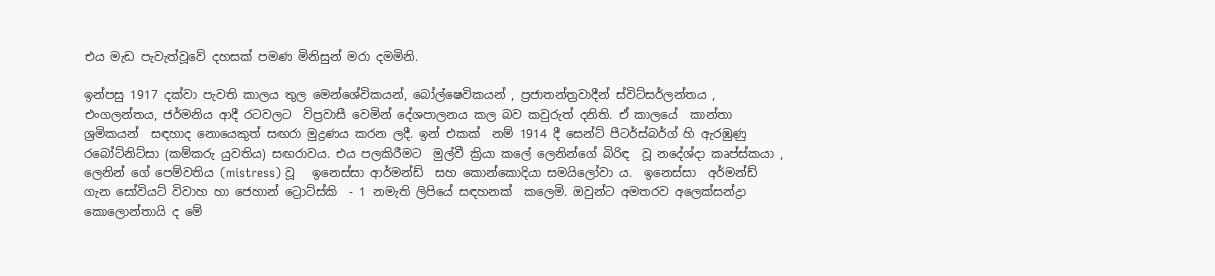එය මැඩ පැවැත්වූවේ දහසක් පමණ මිනිසුන් මරා දමමිනි.

ඉන්පසු 1917 දක්වා පැවති කාලය තුල මෙන්ශේවිකයන්, බෝල්ෂෙවිකයන් , ප්‍රජාතන්ත්‍රවාදීන් ස්විට්සර්ලන්තය , එංගලන්තය, ජර්මනිය ආදී රටවලට  විප්‍රවාසී වෙමින් දේශපාලනය කල බව කවුරුත් දනිති. ඒ කාලයේ  කාන්තා ශ්‍රමිකයන්  සඳහාද නොයෙකුත් සඟරා මුද්‍රණය කරන ලදී. ඉන් එකක්  නම් 1914 දී සෙන්ට් පීටර්ස්බර්ග් හි ඇරඹුණු රබෝට්නිට්සා (කම්කරු යුවතිය) සඟරාවය. එය පලකිරීමට  මුල්වී ක්‍රියා කලේ ලෙනින්ගේ බිරිඳ  වූ නදේශ්දා කෘප්ස්කයා , ලෙනින් ගේ පෙම්වතිය (mistress) වූ   ඉනෙස්සා ආර්මන්ඩ්  සහ කොන්කොදියා සමයිලෝවා ය.  ඉනෙස්සා  අර්මන්ඩ් ගැන සෝවියට් විවාහ හා ජෙහාන් ට්‍රොට්ස්කි  - 1 නමැති ලිපියේ සඳහනක්  කලෙමි. ඔවුන්ට අමතරව අලෙක්සන්ද්‍රා කොලොන්තායි ද මේ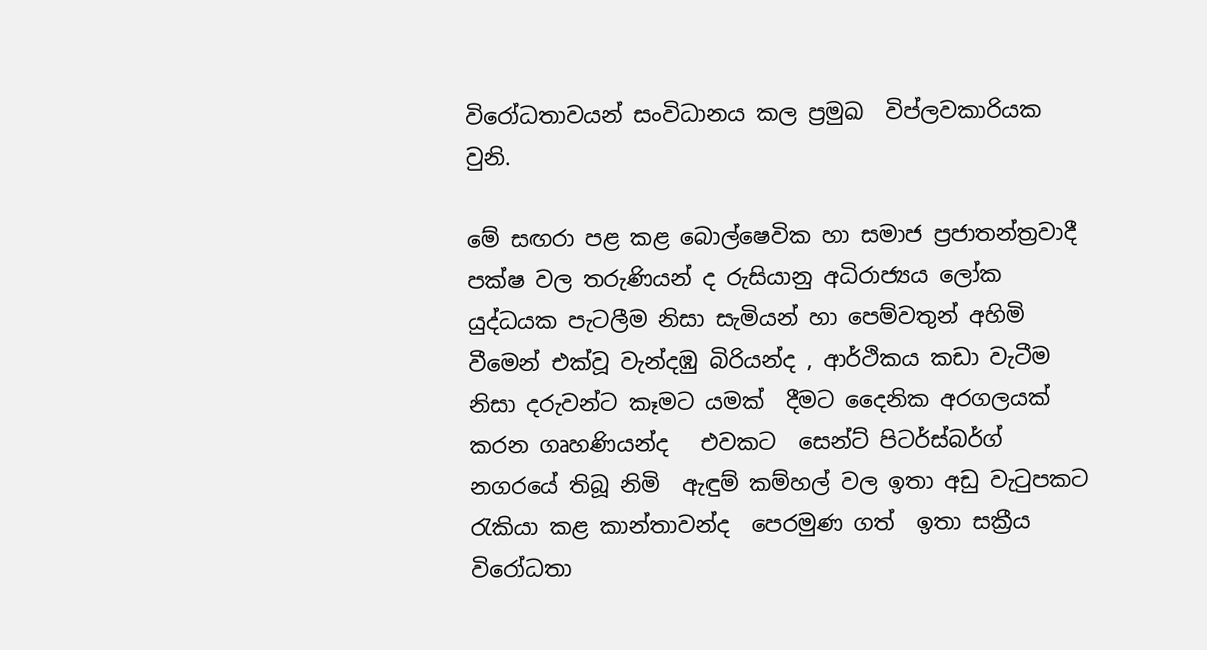විරෝධතාවයන් සංවිධානය කල ප්‍රමුඛ  විප්ලවකාරියක වුනි.

මේ සඟරා පළ කළ බොල්ෂෙවික හා සමාජ ප්‍රජාතන්ත්‍රවාදී පක්ෂ වල තරුණියන් ද රුසියානු අධිරාජ්‍යය ලෝක යුද්ධයක පැටලීම නිසා සැමියන් හා පෙම්වතුන් අහිමි වීමෙන් එක්වූ වැන්දඹු බිරියන්ද , ආර්ථිකය කඩා වැටීම නිසා දරුවන්ට කෑමට යමක්  දීමට දෛනික අරගලයක් කරන ගෘහණියන්ද   එවකට  සෙන්ට් පිටර්ස්බර්ග් නගරයේ තිබූ නිමි  ඇඳුම් කම්හල් වල ඉතා අඩු වැටුපකට රැකියා කළ කාන්තාවන්ද  පෙරමුණ ගත්  ඉතා සක්‍රීය විරෝධතා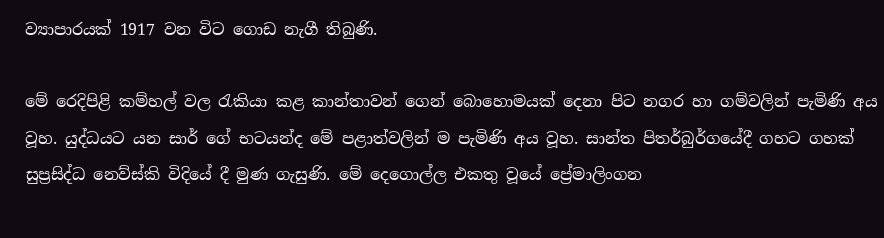ව්‍යාපාරයක් 1917 වන විට ගොඩ නැගී තිබුණි.

මේ රෙදිපිළි කම්හල් වල රැකියා කළ කාන්තාවන් ගෙන් බොහොමයක් දෙනා පිට නගර හා ගම්වලින් පැමිණි අය වූහ. යුද්ධයට යන සාර් ගේ භටයන්ද මේ පළාත්වලින් ම පැමිණි අය වූහ. සාන්ත පිතර්බුර්ගයේදී ගහට ගහක් සුප්‍රසිද්ධ නෙව්ස්කි විදියේ දී මුණ ගැසුණි. මේ දෙගොල්ල එකතු වූයේ ප්‍රේමාලිංගන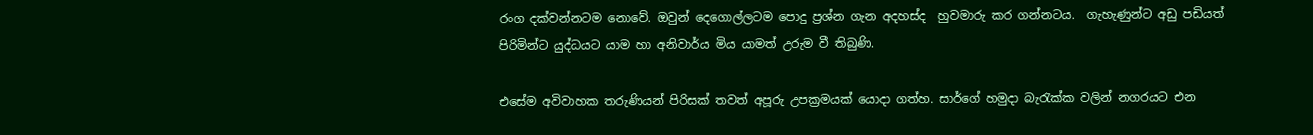රංග දක්වන්නටම නොවේ. ඔවුන් දෙගොල්ලටම පොදු ප්‍රශ්න ගැන අදහස්ද  හුවමාරු කර ගන්නටය.  ගැහැණුන්ට අඩු පඩියත් පිරිමින්ට යුද්ධයට යාම හා අනිවාර්ය මිය යාමත් උරුම වී තිබුණි.

එසේම අවිවාහක තරුණියන් පිරිසක් තවත් අපූරු උපක්‍රමයක් යොදා ගත්හ. සාර්ගේ හමුදා බැරැක්ක වලින් නගරයට එන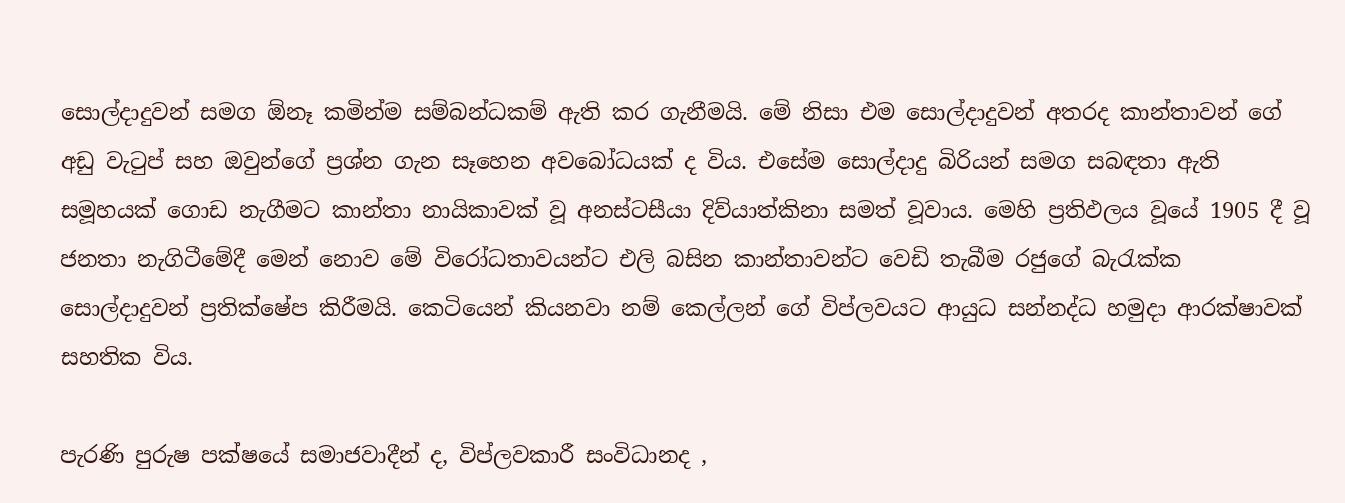සොල්දාදුවන් සමග ඕනෑ කමින්ම සම්බන්ධකම් ඇති කර ගැනීමයි. මේ නිසා එම සොල්දාදුවන් අතරද කාන්තාවන් ගේ අඩු වැටුප් සහ ඔවුන්ගේ ප්‍රශ්න ගැන සෑහෙන අවබෝධයක් ද විය. එසේම සොල්දාදු බිරියන් සමග සබඳතා ඇති සමූහයක් ගොඩ නැගීමට කාන්තා නායිකාවක් වූ අනස්ටසීයා දිව්යාත්කිනා සමත් වූවාය. මෙහි ප්‍රතිඵලය වූයේ 1905 දී වූ ජනතා නැගිටීමේදී මෙන් නොව මේ විරෝධතාවයන්ට එලි බසින කාන්තාවන්ට වෙඩි තැබීම රජුගේ බැරැක්ක සොල්දාදුවන් ප්‍රතික්ෂේප කිරීමයි. කෙටියෙන් කියනවා නම් කෙල්ලන් ගේ විප්ලවයට ආයුධ සන්නද්ධ හමුදා ආරක්ෂාවක් සහතික විය.

පැරණි පුරුෂ පක්ෂයේ සමාජවාදීන් ද, විප්ලවකාරී සංවිධානද ,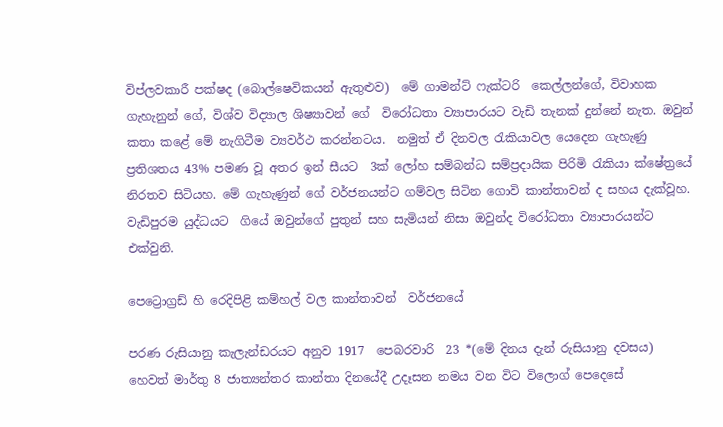විප්ලවකාරී පක්ෂද (බොල්ෂෙවිකයන් ඇතුළුව)  මේ ගාමන්ට් ෆැක්ටරි  කෙල්ලන්ගේ, විවාහක  ගැහැනුන් ගේ, විශ්ව විද්‍යාල ශිෂ්‍යාවන් ගේ  විරෝධතා ව්‍යාපාරයට වැඩි තැනක් දුන්නේ නැත. ඔවුන් කතා කළේ මේ නැගිටීම ව්‍යවර්ථ කරන්නටය.  නමුත් ඒ දිනවල රැකියාවල යෙදෙන ගැහැණු ප්‍රතිශතය 43% පමණ වූ අතර ඉන් සීයට  3ක් ලෝහ සම්බන්ධ සම්ප්‍රදායික පිරිමි රැකියා ක්ෂේත්‍රයේ නිරතව සිටියහ. මේ ගැහැණුන් ගේ වර්ජනයන්ට ගම්වල සිටින ගොවි කාන්තාවන් ද සහය දැක්වූහ. වැඩිපුරම යුද්ධයට  ගියේ ඔවුන්ගේ පුතුන් සහ සැමියන් නිසා ඔවුන්ද විරෝධතා ව්‍යාපාරයන්ට එක්වුනි.

පෙට්‍රොග්‍රඩ් හි රෙදිපිළි කම්හල් වල කාන්තාවන්  වර්ජනයේ

පරණ රුසියානු කැලැන්ඩරයට අනුව 1917  පෙබරවාරි  23 *(මේ දිනය දැන් රුසියානු දවසය)  හෙවත් මාර්තු 8 ජාත්‍යන්තර කාන්තා දිනයේදී උදෑසන නමය වන විට විලොග් පෙදෙසේ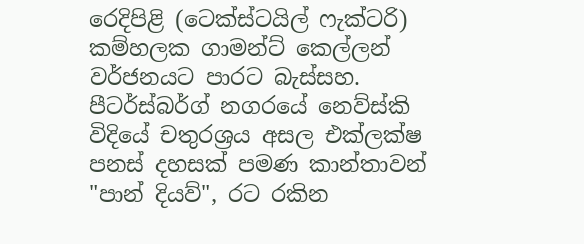රෙදිපිළි (ටෙක්ස්ටයිල් ෆැක්ටරි) කම්හලක ගාමන්ට් කෙල්ලන් වර්ජනයට පාරට බැස්සහ.  පීටර්ස්බර්ග් නගරයේ නෙව්ස්කි විදියේ චතුරශ්‍රය අසල එක්ලක්ෂ පනස් දහසක් පමණ කාන්තාවන් "පාන් දියව්", රට රකින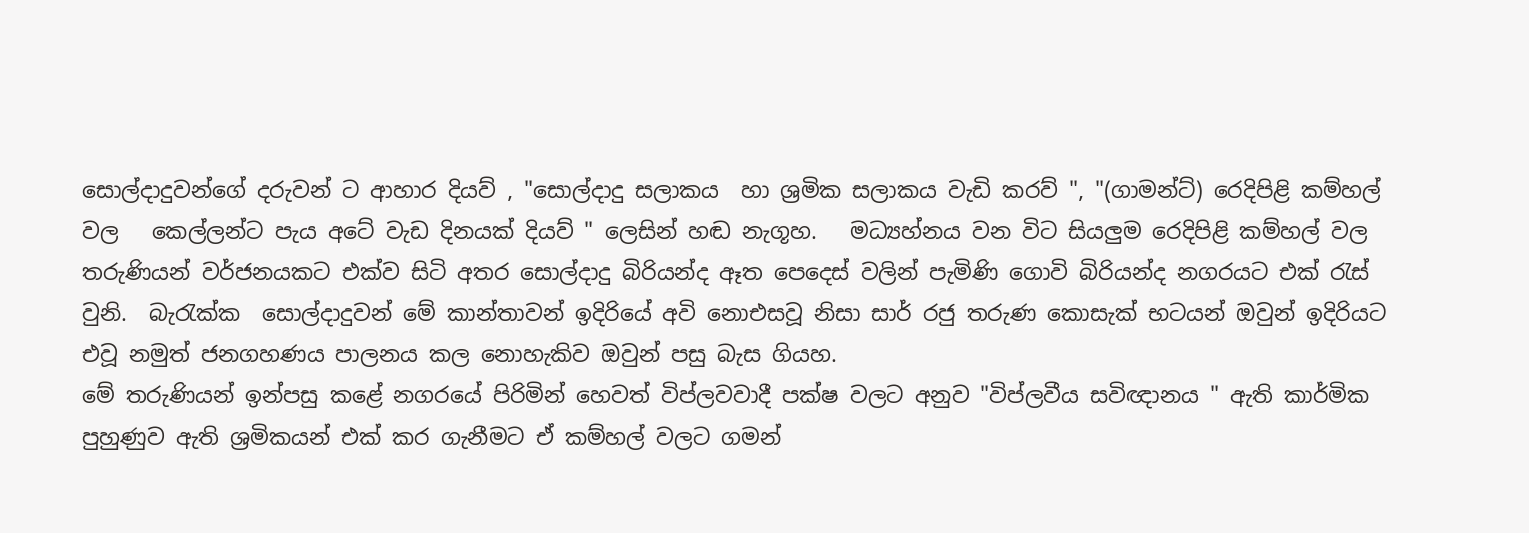සොල්දාදුවන්ගේ දරුවන් ට ආහාර දියව් , "සොල්දාදු සලාකය  හා ශ්‍රමික සලාකය වැඩි කරව් ", "(ගාමන්ට්) රෙදිපිළි කම්හල් වල   කෙල්ලන්ට පැය අටේ වැඩ දිනයක් දියව් " ලෙසින් හඬ නැගූහ.   මධ්‍යහ්නය වන විට සියලුම රෙදිපිළි කම්හල් වල තරුණියන් වර්ජනයකට එක්ව සිටි අතර සොල්දාදු බිරියන්ද ඈත පෙදෙස් වලින් පැමිණි ගොවි බිරියන්ද නගරයට එක් රැස්  වුනි.  බැරැක්ක  සොල්දාදුවන් මේ කාන්තාවන් ඉදිරියේ අවි නොඑසවූ නිසා සාර් රජු තරුණ කොසැක් භටයන් ඔවුන් ඉදිරියට එවූ නමුත් ජනගහණය පාලනය කල නොහැකිව ඔවුන් පසු බැස ගියහ.
මේ තරුණියන් ඉන්පසු කළේ නගරයේ පිරිමින් හෙවත් විප්ලවවාදී පක්ෂ වලට අනුව "විප්ලවීය සවිඥානය " ඇති කාර්මික පුහුණුව ඇති ශ්‍රමිකයන් එක් කර ගැනීමට ඒ කම්හල් වලට ගමන්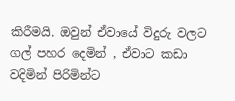කිරීමයි. ඔවුන් ඒවායේ විදුරු වලට ගල් පහර දෙමින් , ඒවාට කඩා වදිමින් පිරිමින්ට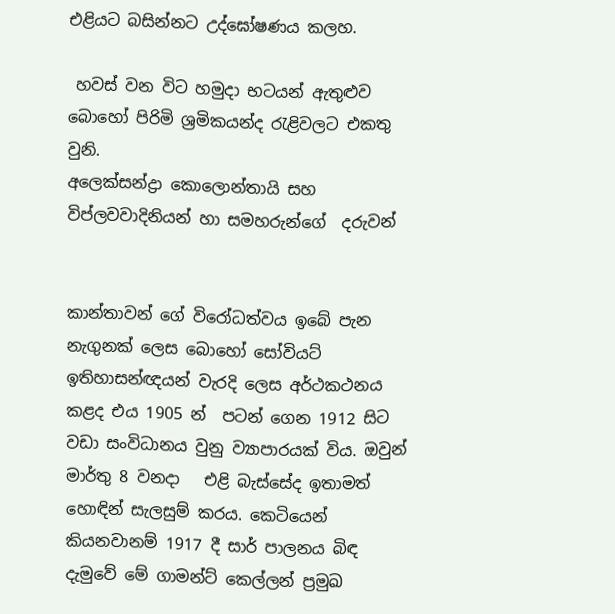එළියට බසින්නට උද්ඝෝෂණය කලහ.

 හවස් වන විට හමුදා භටයන් ඇතුළුව බොහෝ පිරිමි ශ්‍රමිකයන්ද රැළිවලට එකතු වුනි.
අලෙක්සන්ද්‍රා කොලොන්තායි සහ විප්ලවවාදිනියන් හා සමහරුන්ගේ  දරුවන්


කාන්තාවන් ගේ විරෝධත්වය ඉබේ පැන නැගුනක් ලෙස බොහෝ සෝවියට් ඉතිහාසන්ඥයන් වැරදි ලෙස අර්ථකථනය කළද එය 1905 න්  පටන් ගෙන 1912 සිට වඩා සංවිධානය වුනු ව්‍යාපාරයක් විය. ඔවුන් මාර්තු 8 වනදා   එළි බැස්සේද ඉතාමත් හොඳින් සැලසුම් කරය. කෙටියෙන් කියනවානම් 1917 දී සාර් පාලනය බිඳ දැමුවේ මේ ගාමන්ට් කෙල්ලන් ප්‍රමුඛ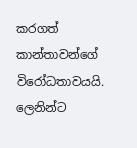කරගත් කාන්තාවන්ගේ විරෝධතාවයයි. ලෙනින්ට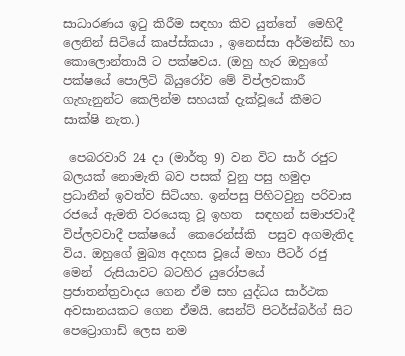සාධාරණය ඉටු කිරීම සඳහා කිව යුත්තේ  මෙහිදී ලෙනින් සිටියේ කෘප්ස්කයා , ඉනෙස්සා අර්මන්ඩ් හා කොලොන්තායි ට පක්ෂවය. (ඔහු හැර ඔහුගේ පක්ෂයේ පොලිටි බියුරෝව මේ විප්ලවකාරී ගැහැනුන්ට කෙලින්ම සහයක් දැක්වූයේ කීමට සාක්ෂි නැත.)

 පෙබරවාරි 24 දා (මාර්තු 9) වන විට සාර් රජුට බලයක් නොමැති බව පසක් වුනු පසු හමුදා ප්‍රධානීන් ඉවත්ව සිටියහ. ඉන්පසු පිහිටවුනු පරිවාස රජයේ ඇමති වරයෙකු වූ ඉහත  සඳහන් සමාජවාදී විප්ලවවාදී පක්ෂයේ  කෙරෙන්ස්කි  පසුව අගමැතිද විය. ඔහුගේ මුඛ්‍ය අදහස වූයේ මහා පීටර් රජු මෙන්  රුසියාවට බටහිර යුරෝපයේ  ප්‍රජාතන්ත්‍රවාදය ගෙන ඒම සහ යුද්ධය සාර්ථක අවසානයකට ගෙන ඒමයි. සෙන්ට් පිටර්ස්බර්ග් සිට  පෙට්‍රොගාඩ් ලෙස නම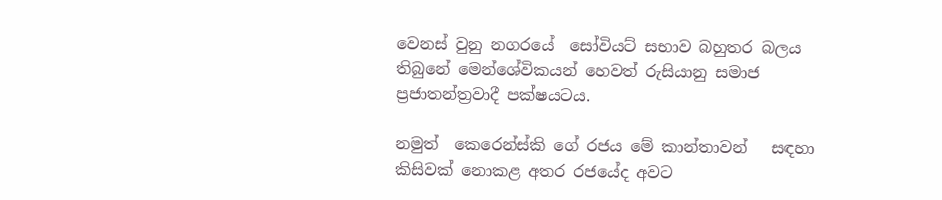වෙනස් වුනු නගරයේ  සෝවියට් සභාව බහුතර බලය තිබුනේ මෙන්ශේවිකයන් හෙවත් රුසියානු සමාජ ප්‍රජාතන්ත්‍රවාදී පක්ෂයටය.

නමුත්  කෙරෙන්ස්කි ගේ රජය මේ කාන්තාවන්   සඳහා කිසිවක් නොකළ අතර රජයේද අවට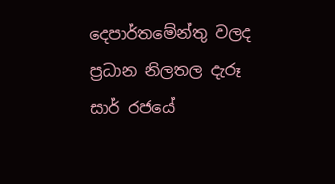දෙපාර්තමේන්තු වලද  ප්‍රධාන නිලතල දැරූ  සාර් රජයේ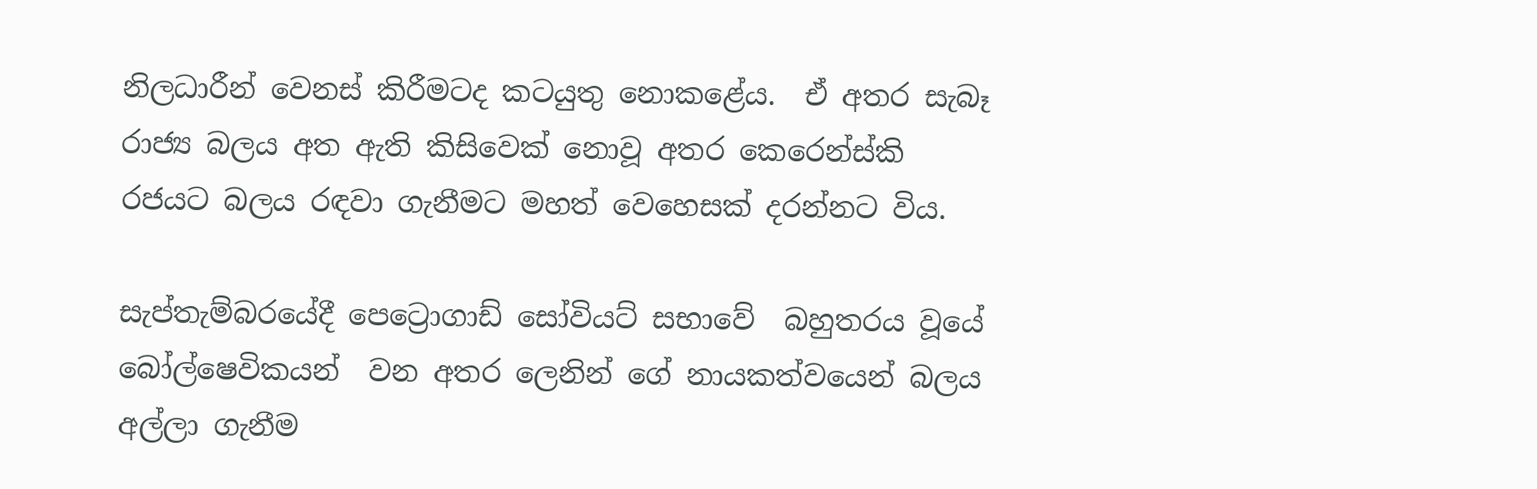නිලධාරීන් වෙනස් කිරීමටද කටයුතු නොකළේය.  ඒ අතර සැබෑ රාජ්‍ය බලය අත ඇති කිසිවෙක් නොවූ අතර කෙරෙන්ස්කි රජයට බලය රඳවා ගැනීමට මහත් වෙහෙසක් දරන්නට විය.

සැප්තැම්බරයේදී පෙට්‍රොගාඩ් සෝවියට් සභාවේ  බහුතරය වූයේ බෝල්ෂෙවිකයන්  වන අතර ලෙනින් ගේ නායකත්වයෙන් බලය අල්ලා ගැනීම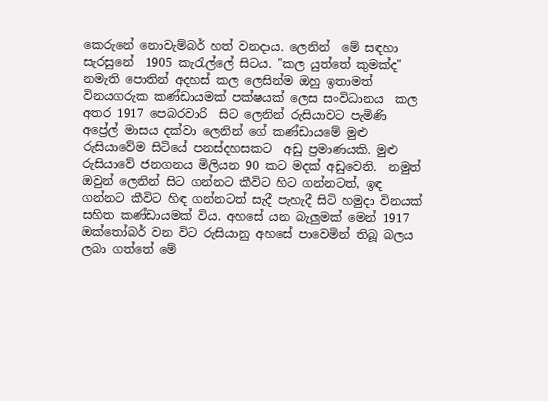කෙරුනේ නොවැම්බර් හත් වනදාය. ලෙනින්  මේ සඳහා සැරසුනේ  1905 කැරැල්ලේ සිටය. "කල යුත්තේ කුමක්ද" නමැති පොතින් අදහස් කල ලෙසින්ම ඔහු ඉතාමත් විනයගරුක කණ්ඩායමක් පක්ෂයක් ලෙස සංවිධානය  කල අතර 1917 පෙබරවාරි  සිට ලෙනින් රුසියාවට පැමිණි අප්‍රේල් මාසය දක්වා ලෙනින් ගේ කණ්ඩායමේ මුළු රුසියාවේම සිටියේ පනස්දහසකට  අඩු ප්‍රමාණයකි. මුළු රුසියාවේ ජනගනය මිලියන 90 කට මදක් අඩුවෙනි.  නමුත් ඔවුන් ලෙනින් සිට ගන්නට කීවිට හිට ගන්නටත්, ඉඳ ගන්නට කීවිට හිඳ ගන්නටත් සැදී පැහැදී සිටි හමුදා විනයක් සහිත කණ්ඩායමක් විය. අහසේ යන බැලුමක් මෙන් 1917 ඔක්තෝබර් වන විට රුසියානු අහසේ පාවෙමින් තිබූ බලය ලබා ගත්තේ මේ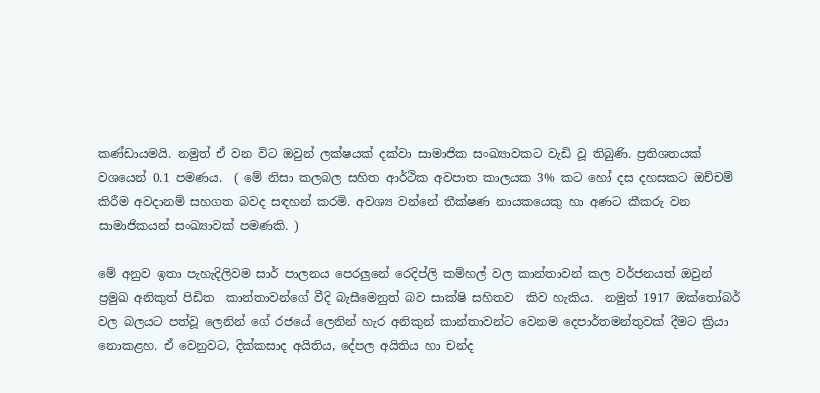කණ්ඩායමයි. නමුත් ඒ වන විට ඔවුන් ලක්ෂයක් දක්වා සාමාජික සංඛ්‍යාවකට වැඩි වූ තිබුණි. ප්‍රතිශතයක් වශයෙන් 0.1 පමණය.  ( මේ නිසා කලබල සහිත ආර්ථික අවපාත කාලයක 3% කට හෝ දස දහසකට ඔච්චම් කිරීම අවදානම් සහගත බවද සඳහන් කරමි. අවශ්‍ය වන්නේ තීක්ෂණ නායකයෙකු හා අණට කීකරු වන සාමාජිකයන් සංඛ්‍යාවක් පමණකි. )

මේ අනුව ඉතා පැහැදිලිවම සාර් පාලනය පෙරලුනේ රෙදිප්ලි කම්හල් වල කාන්තාවන් කල වර්ජනයත් ඔවුන් ප්‍රමුඛ අනිකුත් පිඩිත  කාන්තාවන්ගේ වීදි බැසීමෙනුත් බව සාක්ෂි සහිතව  කිව හැකිය.  නමුත් 1917 ඔක්තෝබර් වල බලයට පත්වූ ලෙනින් ගේ රජයේ ලෙනින් හැර අනිකුන් කාන්තාවන්ට වෙනම දෙපාර්තමන්තුවක් දීමට ක්‍රියා නොකළහ. ඒ වෙනුවට, දික්කසාද අයිතිය, දේපල අයිතිය හා චන්ද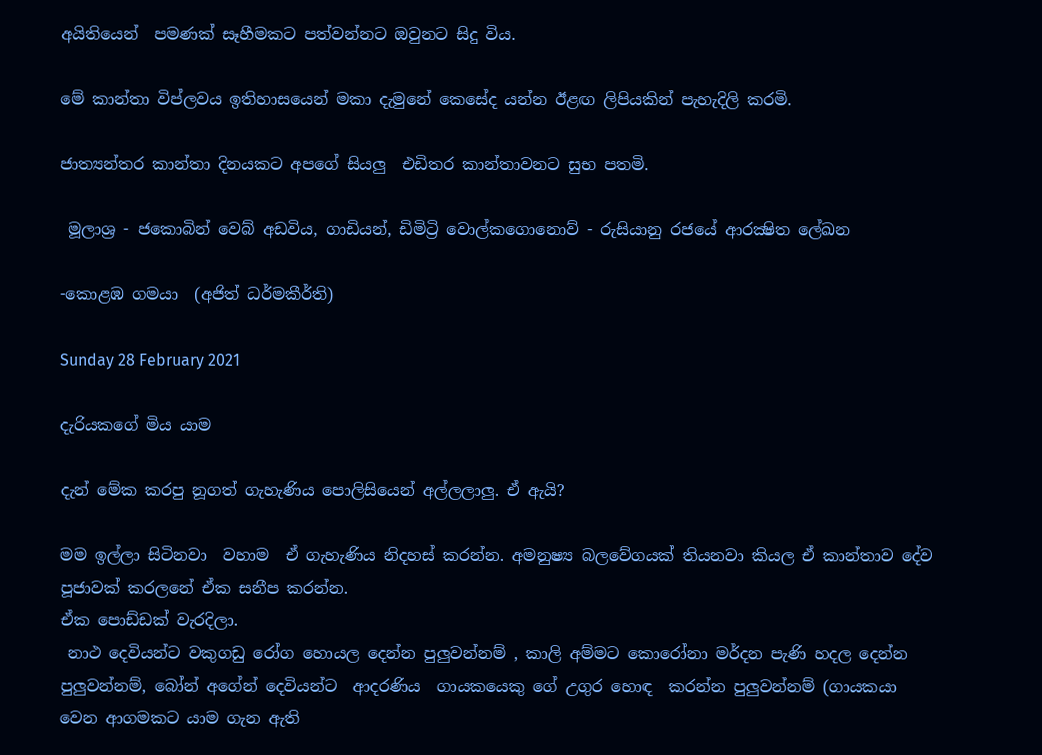අයිතියෙන්  පමණක් සෑහීමකට පත්වන්නට ඔවුනට සිදු විය.

මේ කාන්තා විප්ලවය ඉතිහාසයෙන් මකා දැමුනේ කෙසේද යන්න ඊළඟ ලිපියකින් පැහැදිලි කරමි.

ජාත්‍යන්තර කාන්තා දිනයකට අපගේ සියලු  එඩිතර කාන්තාවනට සුභ පතමි.

 මූලාශ්‍ර - ජකොබින් වෙබ් අඩවිය, ගාඩියන්, ඩිමිට්‍රි වොල්කගොනොව් - රුසියානු රජයේ ආරක්‍ෂිත ලේඛන

-කොළඹ ගමයා  (අජිත් ධර්මකීර්ති)

Sunday 28 February 2021

දැරියකගේ මිය යාම

දැන් මේක කරපු නූගත් ගැහැණිය පොලිසියෙන් අල්ලලාලු. ඒ ඇයි?

මම ඉල්ලා සිටිනවා  වහාම  ඒ ගැහැණිය නිදහස් කරන්න. අමනුෂ්‍ය බලවේගයක් තියනවා කියල ඒ කාන්තාව දේව පූජාවක් කරලනේ ඒක සනීප කරන්න.
ඒක පොඩ්ඩක් වැරදිලා.
 නාථ දෙවියන්ට වකුගඩු රෝග හොයල දෙන්න පුලුවන්නම් , කාලි අම්මට කොරෝනා මර්දන පැණි හදල දෙන්න පුලුවන්නම්, බෝන් අගේන් දෙවියන්ට  ආදරණිය  ගායකයෙකු ගේ උගුර හොඳ  කරන්න පුලුවන්නම් (ගායකයා වෙන ආගමකට යාම ගැන ඇති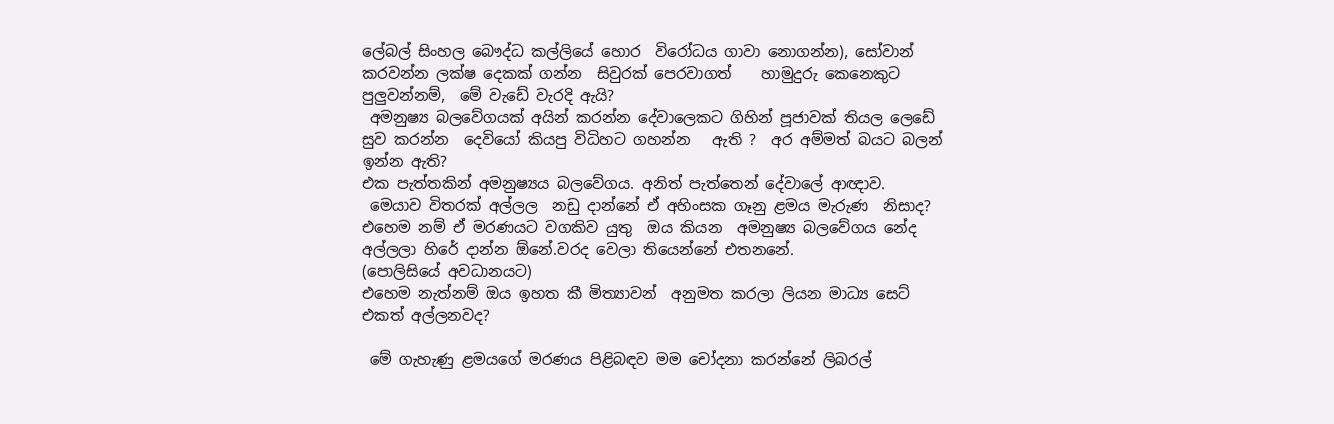ලේබල් සිංහල බෞද්ධ කල්ලියේ හොර  විරෝධය ගාවා නොගන්න), සෝවාන් කරවන්න ලක්ෂ දෙකක් ගන්න  සිවුරක් පෙරවාගත්    හාමුදුරු කෙනෙකුට පුලුවන්නම්,  මේ වැඩේ වැරදි ඇයි?
 අමනුෂ්‍ය බලවේගයක් අයින් කරන්න දේවාලෙකට ගිහින් පූජාවක් තියල ලෙඩේ සුව කරන්න  දෙවියෝ කියපු විධිහට ගහන්න   ඇති ?  අර අම්මත් බයට බලන් ඉන්න ඇති?
එක පැත්තකින් අමනුෂ්‍යය බලවේගය. අනිත් පැත්තෙන් දේවාලේ ආඥාව.
 මෙයාව විතරක් අල්ලල  නඩු දාන්නේ ඒ අහිංසක ගෑනු ළමය මැරුණ  නිසාද?
එහෙම නම් ඒ මරණයට වගකිව යුතු  ඔය කියන  අමනුෂ්‍ය බලවේගය නේද අල්ලලා හිරේ දාන්න ඕනේ.වරද වෙලා තියෙන්නේ එතනනේ.
(පොලිසියේ අවධානයට)
එහෙම නැත්නම් ඔය ඉහත කී මිත්‍යාවන්  අනුමත කරලා ලියන මාධ්‍ය සෙට් එකත් අල්ලනවද?

 මේ ගැහැණු ළමයගේ මරණය පිළිබඳව මම චෝදනා කරන්නේ ලිබරල්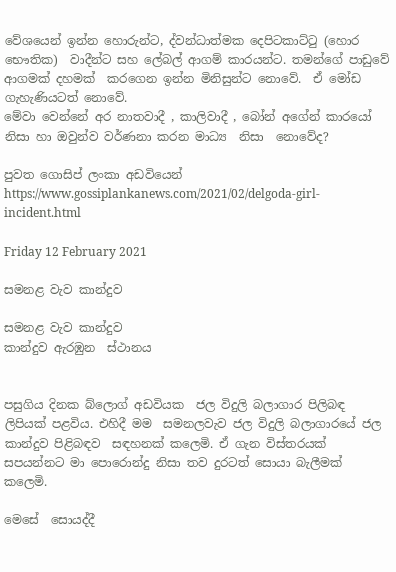වේශයෙන් ඉන්න හොරුන්ට, ද්වන්ධාත්මක දෙපිටකාට්ටු (හොර භෞතික)  වාදීන්ට සහ ලේබල් ආගම් කාරයන්ට. තමන්ගේ පාඩුවේ ආගමක් දහමක්  කරගෙන ඉන්න මිනිසුන්ට නොවේ.  ඒ මෝඩ ගැහැණියටත් නොවේ.
මේවා වෙන්නේ අර නාතවාදී , කාලිවාදී , බෝන් අගේන් කාරයෝ  නිසා හා ඔවුන්ව වර්ණනා කරන මාධ්‍ය  නිසා  නොවේද?

පුවත ගොසිප් ලංකා අඩවියෙන්
https://www.gossiplankanews.com/2021/02/delgoda-girl-incident.html

Friday 12 February 2021

සමනළ වැව කාන්දුව

සමනළ වැව කාන්දුව
කාන්දුව ඇරඹුන  ස්ථානය


පසුගිය දිනක බ්ලොග් අඩවියක  ජල විදුලි බලාගාර පිලිබඳ ලිපියක් පළවිය. එහිදී මම  සමනලවැව ජල විදුලි බලාගාරයේ ජල කාන්දුව පිළිබඳව  සඳහනක් කලෙමි. ඒ ගැන විස්තරයක් සපයන්නට මා පොරොන්දු නිසා තව දුරටත් සොයා බැලීමක් කලෙමි.

මෙසේ  සොයද්දී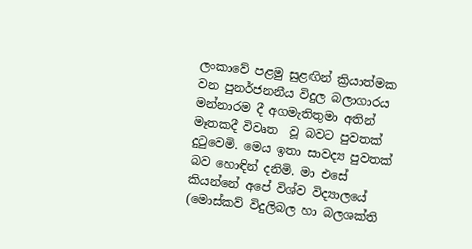ලංකාවේ පළමු සුළඟින් ක්‍රියාත්මක වන පුනර්ජනනීය විදුල බලාගාරය මන්නාරම දී අගමැතිතුමා අතින් මෑතකදී විවෘත  වූ බවට පුවතක් දුටුවෙමි. මෙය ඉතා සාවද්‍ය පුවතක්  බව හොඳින් දනිමි. මා එසේ කියන්නේ අපේ විශ්ව විද්‍යාලයේ (මොස්කව් විදුලිබල හා බලශක්ති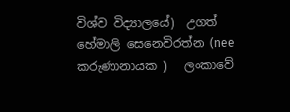විශ්ව විද්‍යාලයේ)  උගත් හේමාලි සෙනෙවිරත්න (nee කරුණානායක )   ලංකාවේ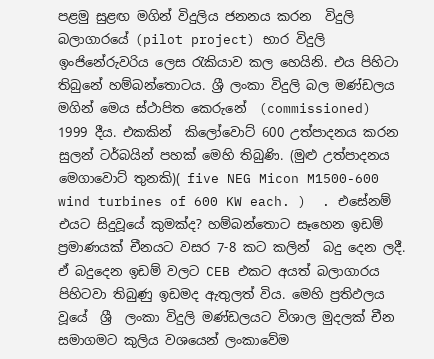පළමු සුළඟ මගින් විදුලිය ජනනය කරන  විදුලි බලාගාරයේ (pilot project) භාර විදුලි ඉංජිනේරුවරිය ලෙස රැකියාව කල හෙයිනි. එය පිහිටා  තිබුනේ හම්බන්තොටය. ශ්‍රී ලංකා විදුලි බල මණ්ඩලය මගින් මෙය ස්ථාපිත කෙරුනේ  (commissioned) 1999 දීය. එකකින්  කිලෝවොට් 600 උත්පාදනය කරන  සුලන් ටර්බයින් පහක් මෙහි තිබුණි. (මුළු උත්පාදනය මෙගාවොට් තුනකි)( five NEG Micon M1500-600 wind turbines of 600 KW each. )  . එසේනම් එයට සිදුවූයේ කුමක්ද? හම්බන්තොට සෑහෙන ඉඩම් ප්‍රමාණයක් චීනයට වසර 7-8 කට කලින්  බදු දෙන ලදී. ඒ බදුදෙන ඉඩම් වලට CEB එකට අයත් බලාගාරය පිහිටවා තිබුණු ඉඩමද ඇතුලත් විය. මෙහි ප්‍රතිඵලය වූයේ  ශ්‍රී  ලංකා විදුලි මණ්ඩලයට විශාල මුදලක් චීන සමාගමට කුලිය වශයෙන් ලංකාවේම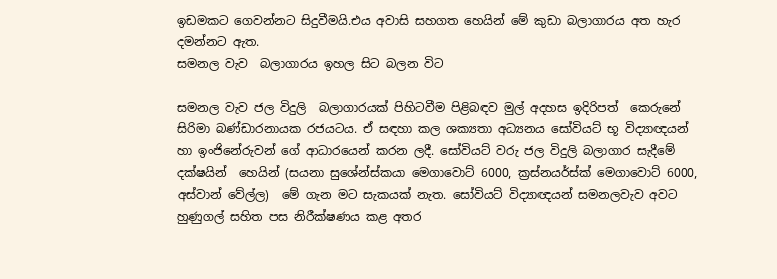ඉඩමකට ගෙවන්නට සිදුවීමයි.එය අවාසි සහගත හෙයින් මේ කුඩා බලාගාරය අත හැර දමන්නට ඇත.
සමනල වැව  බලාගාරය ඉහල සිට බලන විට

සමනල වැව ජල විදුලි  බලාගාරයක් පිහිටවීම පිළිබඳව මුල් අදහස ඉදිරිපත්  කෙරුනේ සිරිමා බණ්ඩාරනායක රජයටය. ඒ සඳහා කල ශක්‍යතා අධ්‍යනය සෝවියට් භූ විද්‍යාඥයන්  හා ඉංජිනේරුවන් ගේ ආධාරයෙන් කරන ලදී. සෝවියට් වරු ජල විදුලි බලාගාර සැදීමේ දක්ෂයින්  හෙයින් (සයනා සුශේන්ස්කයා මෙගාවොට් 6000, ක්‍රස්නයර්ස්ක් මෙගාවොට් 6000, අස්වාන් වේල්ල)  මේ ගැන මට සැකයක් නැත. සෝවියට් විද්‍යාඥයන් සමනලවැව අවට හුණුගල් සහිත පස නිරීක්ෂණය කළ අතර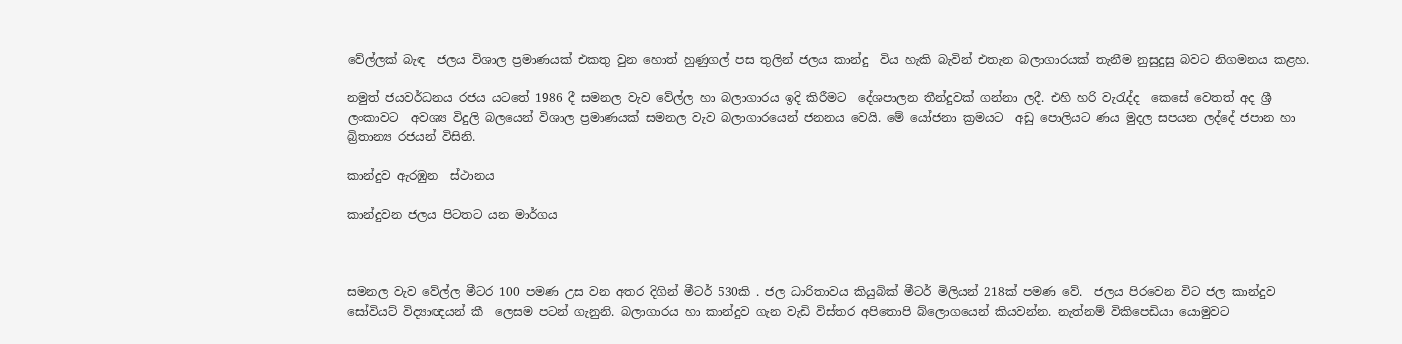වේල්ලක් බැඳ  ජලය විශාල ප්‍රමාණයක් එකතු වුන හොත් හුණුගල් පස තුලින් ජලය කාන්දු  විය හැකි බැවින් එතැන බලාගාරයක් තැනීම නුසුදුසු බවට නිගමනය කළහ.

නමුත් ජයවර්ධනය රජය යටතේ 1986 දී සමනල වැව වේල්ල හා බලාගාරය ඉදි කිරීමට  දේශපාලන තීන්දුවක් ගන්නා ලදී. එහි හරි වැරැද්ද  කෙසේ වෙතත් අද ශ්‍රී  ලංකාවට  අවශ්‍ය විදුලි බලයෙන් විශාල ප්‍රමාණයක් සමනල වැව බලාගාරයෙන් ජනනය වෙයි. මේ යෝජනා ක්‍රමයට  අඩු පොලියට ණය මුදල සපයන ලද්දේ ජපාන හා බ්‍රිතාන්‍ය රජයන් විසිනි.

කාන්දුව ඇරඹුන  ස්ථානය

කාන්දුවන ජලය පිටතට යන මාර්ගය



සමනල වැව වේල්ල මීටර 100 පමණ උස වන අතර දිගින් මීටර් 530කි . ජල ධාරිතාවය කියුබික් මීටර් මිලියන් 218ක් පමණ වේ.  ජලය පිරවෙන විට ජල කාන්දුව සෝවියට් විද්‍යාඥයන් කී  ලෙසම පටන් ගැනුනි. බලාගාරය හා කාන්දුව ගැන වැඩි විස්තර අපිතොපි බ්ලොගයෙන් කියවන්න. නැත්නම් විකිපෙඩියා යොමුවට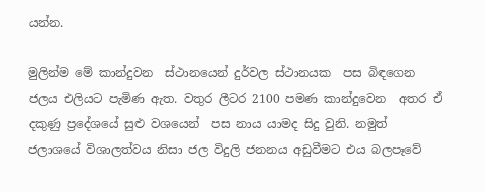යන්න.

මුලින්ම මේ කාන්දුවන  ස්ථානයෙන් දුර්වල ස්ථානයක  පස බිඳගෙන ජලය එලියට පැමිණ ඇත. වතුර ලීටර 2100 පමණ කාන්දුවෙන  අතර ඒ දකුණු ප්‍රදේශයේ සුළු වශයෙන්  පස නාය යාමද සිදු වුනි. නමුත් ජලාශයේ විශාලත්වය නිසා ජල විදුලි ජනනය අඩුවීමට එය බලපෑවේ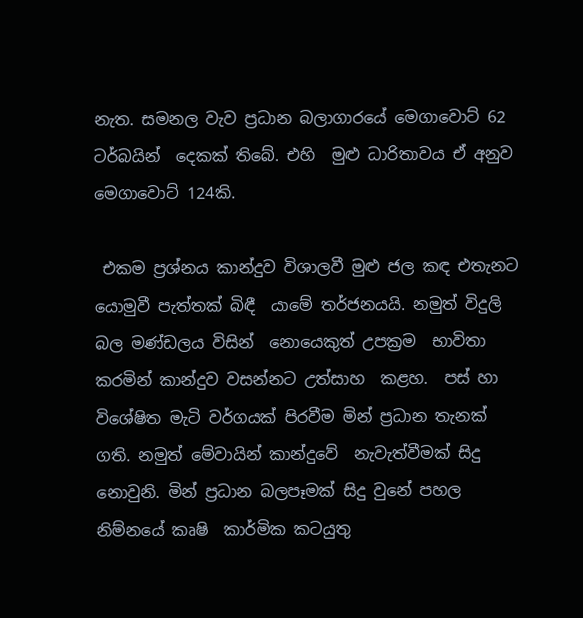නැත. සමනල වැව ප්‍රධාන බලාගාරයේ මෙගාවොට් 62 ටර්බයින්  දෙකක් තිබේ. එහි  මුළු ධාරිතාවය ඒ අනුව මෙගාවොට් 124කි.

 එකම ප්‍රශ්නය කාන්දුව විශාලවී මුළු ජල කඳ එතැනට යොමුවී පැත්තක් බිඳී  යාමේ තර්ජනයයි. නමුත් විදුලි බල මණ්ඩලය විසින්  නොයෙකුත් උපක්‍රම  භාවිතා කරමින් කාන්දුව වසන්නට උත්සාහ  කළහ.  පස් හා විශේෂිත මැටි වර්ගයක් පිරවීම මින් ප්‍රධාන තැනක් ගති. නමුත් මේවායින් කාන්දුවේ  නැවැත්වීමක් සිදු නොවුනි. මින් ප්‍රධාන බලපෑමක් සිදු වුනේ පහල නිම්නයේ කෘෂි  කාර්මික කටයුතු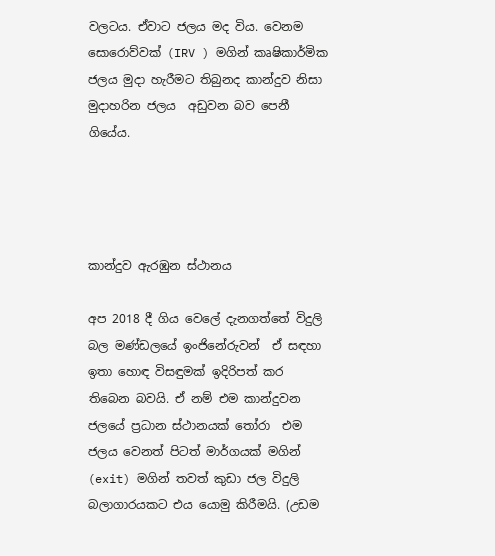වලටය. ඒවාට ජලය මද විය. වෙනම සොරොව්වක් (IRV ) මගින් කෘෂිකාර්මික ජලය මුදා හැරීමට තිබුනද කාන්දුව නිසා මුදාහරින ජලය  අඩුවන බව පෙනී ගියේය.




කාන්දුව ඇරඹුන ස්ථානය

අප 2018 දී ගිය වෙලේ දැනගත්තේ විදුලි බල මණ්ඩලයේ ඉංජිනේරුවන්  ඒ සඳහා ඉතා හොඳ විසඳුමක් ඉදිරිපත් කර තිබෙන බවයි. ඒ නම් එම කාන්දුවන ජලයේ ප්‍රධාන ස්ථානයක් තෝරා  එම ජලය වෙනත් පිටත් මාර්ගයක් මගින් (exit) මගින් තවත් කුඩා ජල විදුලි බලාගාරයකට එය යොමු කිරීමයි. (උඩම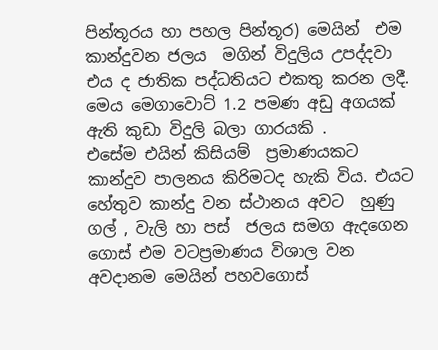පින්තූරය හා පහල පින්තූර) මෙයින්  එම කාන්දුවන ජලය  මගින් විදුලිය උපද්දවා එය ද ජාතික පද්ධතියට එකතු කරන ලදී. මෙය මෙගාවොට් 1.2 පමණ අඩු අගයක් ඇති කුඩා විදුලි බලා ගාරයකි .
එසේම එයින් කිසියම්  ප්‍රමාණයකට කාන්දුව පාලනය කිරිමටද හැකි විය. එයට හේතුව කාන්දු වන ස්ථානය අවට  හුණු ගල් , වැලි හා පස්  ජලය සමග ඇදගෙන ගොස් එම වටප්‍රමාණය විශාල වන අවදානම මෙයින් පහවගොස්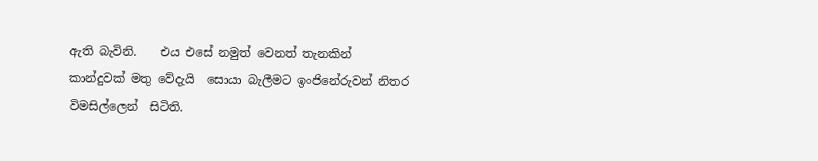ඇති බැවිනි.    එය එසේ නමුත් වෙනත් තැනකින් කාන්දුවක් මතු වේදැයි  සොයා බැලීමට ඉංජිනේරුවන් නිතර විමසිල්ලෙන්  සිටිති.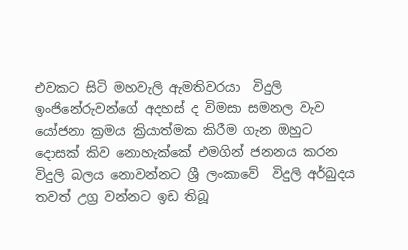එවකට සිටි මහවැලි ඇමතිවරයා  විදුලි ඉංජිනේරුවන්ගේ අදහස් ද විමසා සමනල වැව  යෝජනා ක්‍රමය ක්‍රියාත්මක කිරීම ගැන ඔහුට දොසක් කිව නොහැක්කේ එමගින් ජනනය කරන විදුලි බලය නොවන්නට ශ්‍රී ලංකාවේ  විදුලි අර්බුදය තවත් උග්‍ර වන්නට ඉඩ තිබූ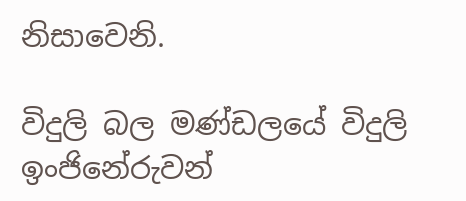නිසාවෙනි.

විදුලි බල මණ්ඩලයේ විදුලි ඉංජිනේරුවන්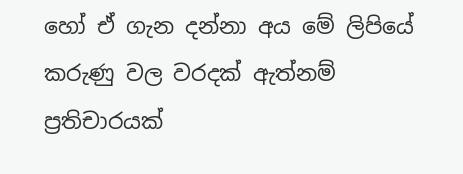හෝ ඒ ගැන දන්නා අය මේ ලිපියේ කරුණු වල වරදක් ඇත්නම් ප්‍රතිචාරයක්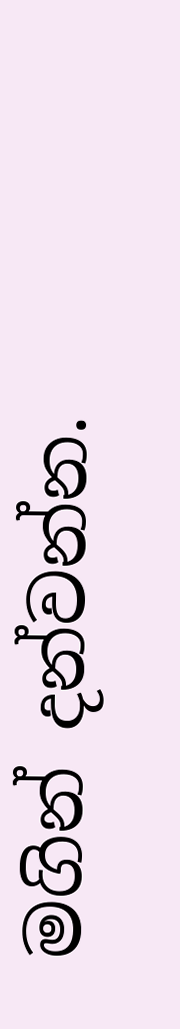මගින් දන්වන්න.